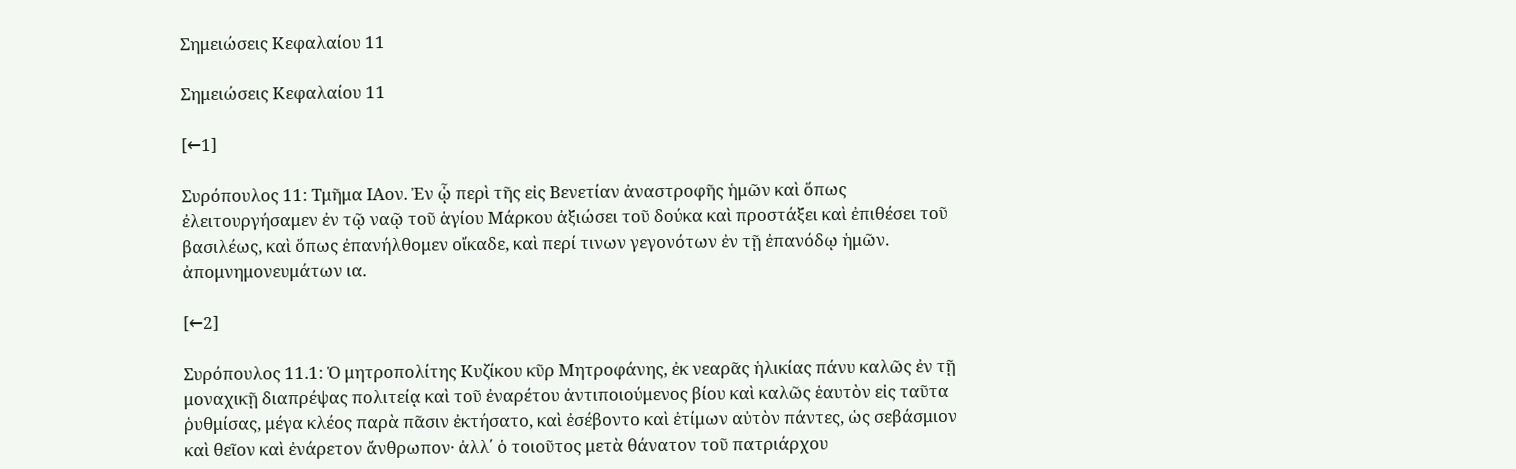Σημειώσεις Κεφαλαίου 11

Σημειώσεις Κεφαλαίου 11

[←1]

Συρόπουλος 11: Τμῆμα ΙΑον. Ἐν ᾧ περὶ τῆς εἰς Βενετίαν ἀναστροφῆς ἡμῶν καὶ ὅπως ἐλειτουργήσαμεν ἐν τῷ ναῷ τοῦ ἁγίου Μάρκου ἀξιώσει τοῦ δούκα καὶ προστάξει καὶ ἐπιθέσει τοῦ βασιλέως, καὶ ὅπως ἐπανήλθομεν οἴκαδε, καὶ περί τινων γεγονότων ἐν τῇ ἐπανόδῳ ἡμῶν. ἀπομνημονευμάτων ια.

[←2]

Συρόπουλος 11.1: Ὁ μητροπολίτης Κυζίκου κῦρ Μητροφάνης, ἐκ νεαρᾶς ἡλικίας πάνυ καλῶς ἐν τῇ μοναχικῇ διαπρέψας πολιτείᾳ καὶ τοῦ ἐναρέτου ἀντιποιούμενος βίου καὶ καλῶς ἑαυτὸν εἰς ταῦτα ῥυθμίσας, μέγα κλέος παρὰ πᾶσιν ἐκτήσατο, καὶ ἐσέβοντο καὶ ἐτίμων αὐτὸν πάντες, ὡς σεβάσμιον καὶ θεῖον καὶ ἐνάρετον ἄνθρωπον· ἀλλ΄ ὁ τοιοῦτος μετὰ θάνατον τοῦ πατριάρχου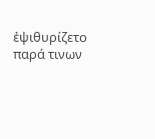ἐψιθυρίζετο παρά τινων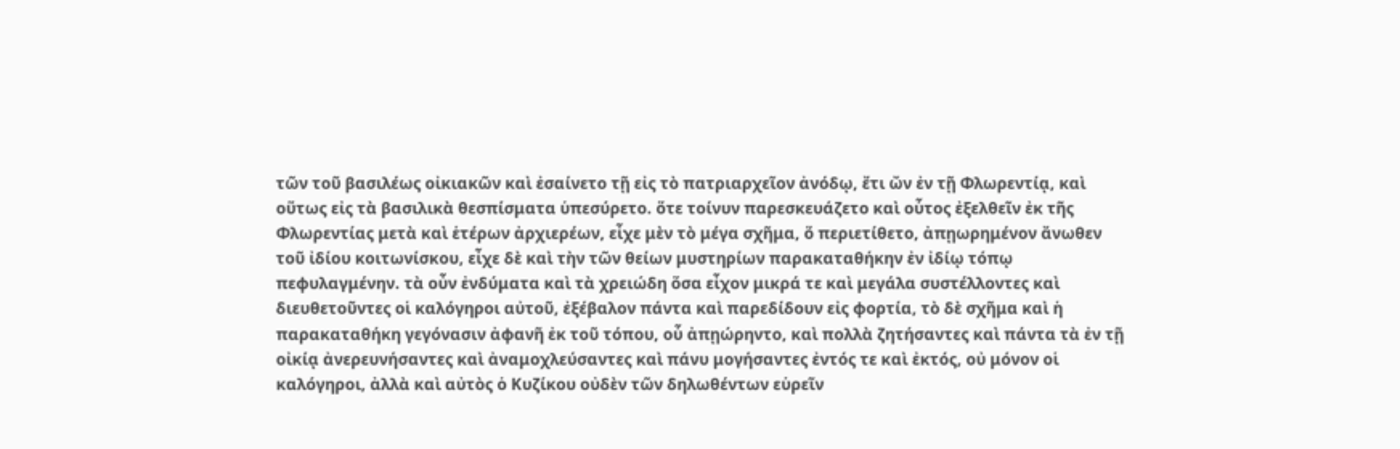τῶν τοῦ βασιλέως οἰκιακῶν καὶ ἐσαίνετο τῇ εἰς τὸ πατριαρχεῖον ἀνόδῳ, ἔτι ὤν ἐν τῇ Φλωρεντίᾳ, καὶ οὕτως εἰς τὰ βασιλικὰ θεσπίσματα ὑπεσύρετο. ὅτε τοίνυν παρεσκευάζετο καὶ οὗτος ἐξελθεῖν ἐκ τῆς Φλωρεντίας μετὰ καὶ ἑτέρων ἀρχιερέων, εἶχε μὲν τὸ μέγα σχῆμα, ὅ περιετίθετο, ἀπῃωρημένον ἄνωθεν τοῦ ἰδίου κοιτωνίσκου, εἶχε δὲ καὶ τὴν τῶν θείων μυστηρίων παρακαταθήκην ἐν ἰδίῳ τόπῳ πεφυλαγμένην. τὰ οὖν ἐνδύματα καὶ τὰ χρειώδη ὅσα εἶχον μικρά τε καὶ μεγάλα συστέλλοντες καὶ διευθετοῦντες οἱ καλόγηροι αὐτοῦ, ἐξέβαλον πάντα καὶ παρεδίδουν εἰς φορτία, τὸ δὲ σχῆμα καὶ ἡ παρακαταθήκη γεγόνασιν ἀφανῆ ἐκ τοῦ τόπου, οὗ ἀπῃώρηντο, καὶ πολλὰ ζητήσαντες καὶ πάντα τὰ ἐν τῇ οἰκίᾳ ἀνερευνήσαντες καὶ ἀναμοχλεύσαντες καὶ πάνυ μογήσαντες ἐντός τε καὶ ἐκτός, οὐ μόνον οἱ καλόγηροι, ἀλλὰ καὶ αὐτὸς ὁ Κυζίκου οὐδὲν τῶν δηλωθέντων εὑρεῖν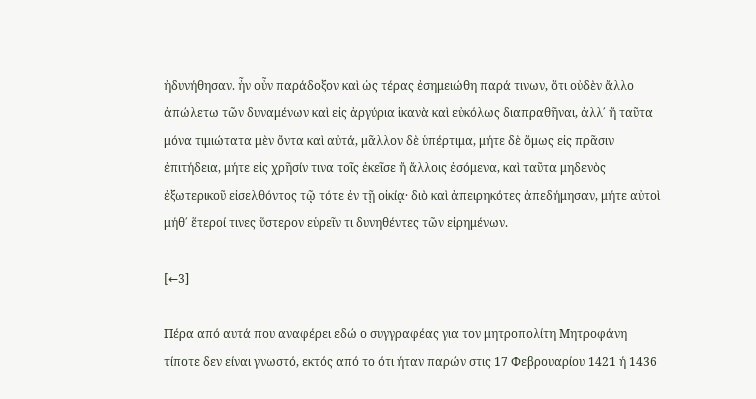ἠδυνήθησαν. ἦν οὖν παράδοξον καὶ ὡς τέρας ἐσημειώθη παρά τινων, ὅτι οὐδὲν ἄλλο ἀπώλετω τῶν δυναμένων καὶ εἰς ἀργύρια ἱκανὰ καὶ εὐκόλως διαπραθῆναι, ἀλλ΄ ἤ ταῦτα μόνα τιμιώτατα μὲν ὄντα καὶ αὐτά, μᾶλλον δὲ ὑπέρτιμα, μήτε δὲ ὅμως εἰς πρᾶσιν ἐπιτήδεια, μήτε εἰς χρῆσίν τινα τοῖς ἐκεῖσε ἤ ἄλλοις ἐσόμενα, καὶ ταῦτα μηδενὸς ἐξωτερικοῦ εἰσελθόντος τῷ τότε ἐν τῇ οἰκίᾳ· διὸ καὶ ἀπειρηκότες ἀπεδήμησαν, μήτε αὐτοὶ μήθ΄ ἕτεροί τινες ὕστερον εὑρεῖν τι δυνηθέντες τῶν εἰρημένων.

[←3]

Πέρα από αυτά που αναφέρει εδώ ο συγγραφέας για τον μητροπολίτη Μητροφάνη τίποτε δεν είναι γνωστό, εκτός από το ότι ήταν παρών στις 17 Φεβρουαρίου 1421 ή 1436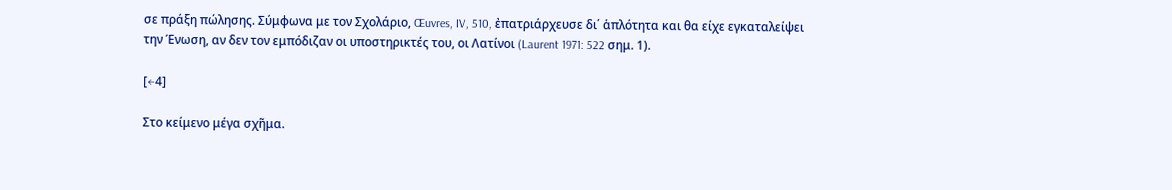σε πράξη πώλησης. Σύμφωνα με τον Σχολάριο, Œuvres, IV, 510, ἐπατριάρχευσε δι΄ ἁπλότητα και θα είχε εγκαταλείψει την Ένωση, αν δεν τον εμπόδιζαν οι υποστηρικτές του, οι Λατίνοι (Laurent 1971: 522 σημ. 1).

[←4]

Στο κείμενο μέγα σχῆμα.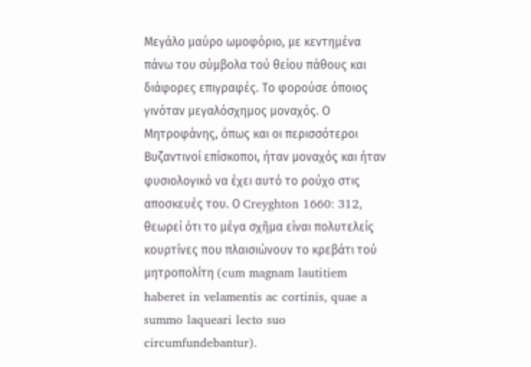Μεγάλο μαύρο ωμοφόριο, με κεντημένα πάνω του σύμβολα τού θείου πάθους και διάφορες επιγραφές. Το φορoύσε όποιος γινόταν μεγαλόσχημος μοναχός. Ο Μητροφάνης, όπως και οι περισσότεροι Βυζαντινοί επίσκοποι, ήταν μοναχός και ήταν φυσιολογικό να έχει αυτό το ρούχο στις αποσκευές του. Ο Creyghton 1660: 312, θεωρεί ότι το μέγα σχῆμα είναι πολυτελείς κουρτίνες που πλαισιώνουν το κρεβάτι τού μητροπολίτη (cum magnam lautitiem haberet in velamentis ac cortinis, quae a summo laqueari lecto suo circumfundebantur).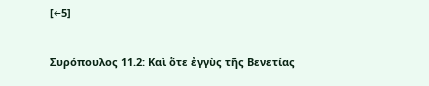[←5]

Συρόπουλος 11.2: Καὶ ὅτε ἐγγὺς τῆς Βενετίας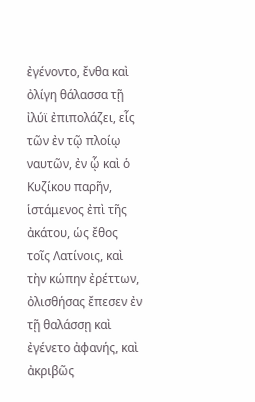ἐγένοντο, ἔνθα καὶ ὀλίγη θάλασσα τῇ ἰλύϊ ἐπιπολάζει, εἷς τῶν ἐν τῷ πλοίῳ ναυτῶν, ἐν ᾧ καὶ ὁ Κυζίκου παρῆν, ἱστάμενος ἐπὶ τῆς ἀκάτου, ὡς ἔθος τοῖς Λατίνοις, καὶ τὴν κώπην ἐρέττων, ὀλισθήσας ἔπεσεν ἐν τῇ θαλάσσῃ καὶ ἐγένετο ἀφανής, καὶ ἀκριβῶς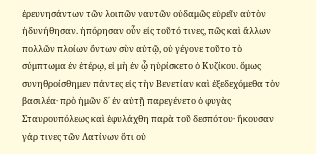ἐρευνησάντων τῶν λοιπῶν ναυτῶν οὐδαμῶς εὑρεῖν αὐτὸν ἠδυνήθησαν. ἠπόρησαν οὖν εἰς τοῦτό τινες, πῶς καὶ ἄλλων πολλῶν πλοίων ὄντων σὺν αὐτῷ, οὐ γέγονε τοῦτο τὸ σύμπτωμα ἐν ἑτέρῳ, εἰ μὴ ἐν ᾧ ηὑρίσκετο ὁ Κυζίκου. ὅμως συνηθροίσθημεν πάντες εἰς τὴν Βενετίαν καὶ ἐξεδεχόμεθα τὸν βασιλέα· πρὸ ἡμῶν δ΄ ἐν αὐτῇ παρεγένετο ὁ φυγὰς Σταυρουπόλεως καὶ ἐφυλάχθη παρὰ τοῦ δεσπότου· ἤκουσαν γάρ τινες τῶν Λατίνων ὅτι οὐ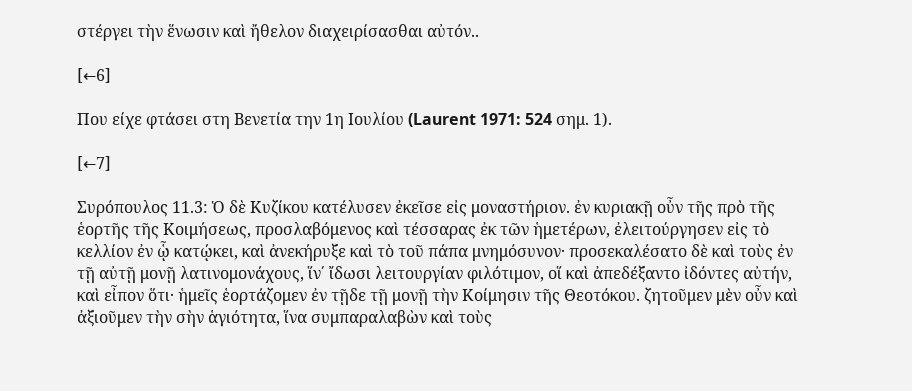στέργει τὴν ἕνωσιν καὶ ἤθελον διαχειρίσασθαι αὐτόν..

[←6]

Που είχε φτάσει στη Βενετία την 1η Ιουλίου (Laurent 1971: 524 σημ. 1).

[←7]

Συρόπουλος 11.3: Ὁ δὲ Κυζίκου κατέλυσεν ἐκεῖσε εἰς μοναστήριον. ἐν κυριακῇ οὖν τῆς πρὸ τῆς ἑορτῆς τῆς Κοιμήσεως, προσλαβόμενος καὶ τέσσαρας ἐκ τῶν ἡμετέρων, ἐλειτούργησεν εἰς τὸ κελλίον ἐν ᾧ κατῴκει, καὶ ἀνεκήρυξε καὶ τὸ τοῦ πάπα μνημόσυνον· προσεκαλέσατο δὲ καὶ τοὺς ἐν τῇ αὐτῇ μονῇ λατινομονάχους, ἵν΄ ἴδωσι λειτουργίαν φιλότιμον, οἵ καὶ ἀπεδέξαντο ἰδόντες αὐτήν, καὶ εἶπον ὅτι· ἡμεῖς ἑορτάζομεν ἐν τῇδε τῇ μονῇ τὴν Κοίμησιν τῆς Θεοτόκου. ζητοῦμεν μὲν οὖν καὶ ἀξιοῦμεν τὴν σὴν ἁγιότητα, ἵνα συμπαραλαβὼν καὶ τοὺς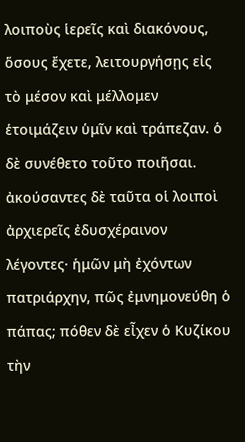λοιποὺς ἱερεῖς καὶ διακόνους, ὅσους ἔχετε, λειτουργήσῃς εἰς τὸ μέσον καὶ μέλλομεν ἑτοιμάζειν ὑμῖν καὶ τράπεζαν. ὁ δὲ συνέθετο τοῦτο ποιῆσαι. ἀκούσαντες δὲ ταῦτα οἱ λοιποὶ ἀρχιερεῖς ἐδυσχέραινον λέγοντες· ἡμῶν μὴ ἐχόντων πατριάρχην, πῶς ἐμνημονεύθη ὁ πάπας; πόθεν δὲ εἶχεν ὁ Κυζίκου τὴν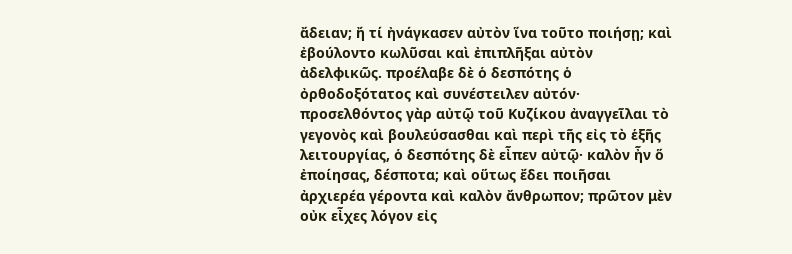ἄδειαν; ἤ τί ἠνάγκασεν αὐτὸν ἵνα τοῦτο ποιήσῃ; καὶ ἐβούλοντο κωλῦσαι καὶ ἐπιπλῆξαι αὐτὸν ἀδελφικῶς. προέλαβε δὲ ὁ δεσπότης ὁ ὀρθοδοξότατος καὶ συνέστειλεν αὐτόν· προσελθόντος γὰρ αὐτῷ τοῦ Κυζίκου ἀναγγεῖλαι τὸ γεγονὸς καὶ βουλεύσασθαι καὶ περὶ τῆς εἰς τὸ ἑξῆς λειτουργίας, ὁ δεσπότης δὲ εἶπεν αὐτῷ· καλὸν ἦν ὅ ἐποίησας, δέσποτα; καὶ οὕτως ἔδει ποιῆσαι ἀρχιερέα γέροντα καὶ καλὸν ἄνθρωπον; πρῶτον μὲν οὐκ εἶχες λόγον εἰς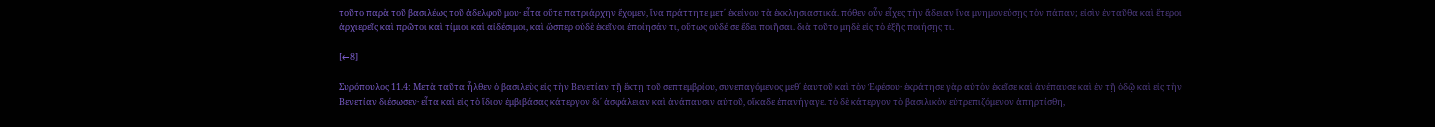τοῦτο παρὰ τοῦ βασιλέως τοῦ ἀδελφοῦ μου· εἶτα οὔτε πατριάρχην ἔχομεν, ἵνα πράττητε μετ΄ ἐκείνου τὰ ἐκκλησιαστικά. πόθεν οὖν εἶχες τὴν ἄδειαν ἵνα μνημονεύσῃς τὸν πάπαν; εἰσὶν ἐνταῦθα καὶ ἕτεροι ἀρχιερεῖς καὶ πρῶτοι καὶ τίμιοι καὶ αἰδέσιμοι, καὶ ὥσπερ οὐδὲ ἐκεῖνοι ἐποίησάν τι, οὕτως οὐδέ σε ἔδει ποιῆσαι. διὰ τοῦτο μηδὲ εἰς τὸ ἑξῆς ποιήσῃς τι.

[←8]

Συρόπουλος 11.4: Μετὰ ταῦτα ἦλθεν ὁ βασιλεὺς εἰς τὴν Βενετίαν τῇ ἕκτῃ τοῦ σεπτεμβρίου, συνεπαγόμενος μεθ΄ ἑαυτοῦ καὶ τὸν Ἐφέσου· ἐκράτησε γὰρ αὐτὸν ἐκεῖσε καὶ ἀνέπαυσε καὶ ἐν τῇ ὁδῷ καὶ εἰς τὴν Βενετίαν διέσωσεν· εἶτα καὶ εἰς τὸ ἴδιον ἐμβιβάσας κάτεργον δι΄ ἀσφάλειαν καὶ ἀνάπαυσιν αὐτοῦ, οἴκαδε ἐπανήγαγε. τὸ δὲ κάτεργον τὸ βασιλικὸν εὐτρεπιζόμενον ἀπηρτίσθη,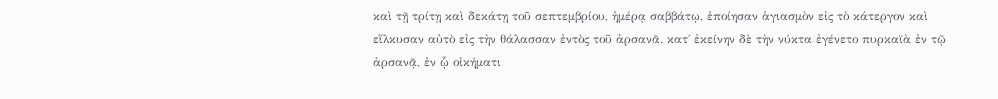καὶ τῇ τρίτῃ καὶ δεκάτῃ τοῦ σεπτεμβρίου, ἡμέρᾳ σαββάτῳ, ἐποίησαν ἁγιασμὸν εἰς τὸ κάτεργον καὶ εἵλκυσαν αὐτὸ εἰς τὴν θάλασσαν ἐντὸς τοῦ ἀρσανᾶ. κατ΄ ἐκείνην δὲ τὴν νύκτα ἐγένετο πυρκαϊὰ ἐν τῷ ἀρσανᾷ, ἐν ᾧ οἰκήματι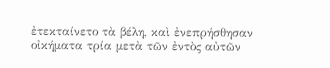ἐτεκταίνετο τὰ βέλη, καὶ ἐνεπρήσθησαν οἰκήματα τρία μετὰ τῶν ἐντὸς αὐτῶν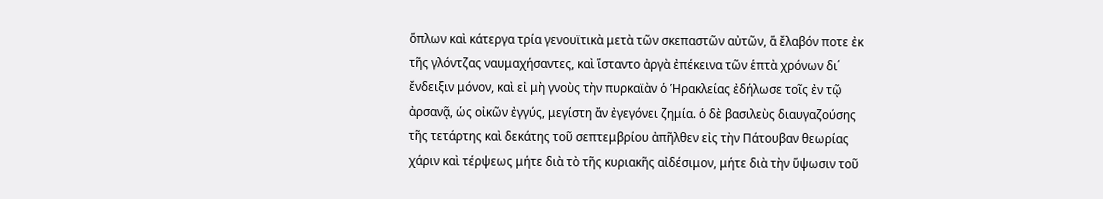ὅπλων καὶ κάτεργα τρία γενουϊτικὰ μετὰ τῶν σκεπαστῶν αὐτῶν, ἅ ἔλαβόν ποτε ἐκ τῆς γλόντζας ναυμαχήσαντες, καὶ ἵσταντο ἀργὰ ἐπέκεινα τῶν ἑπτὰ χρόνων δι΄ ἔνδειξιν μόνον, καὶ εἰ μὴ γνοὺς τὴν πυρκαϊὰν ὁ Ἡρακλείας ἐδήλωσε τοῖς ἐν τῷ ἀρσανᾷ, ὡς οἰκῶν ἐγγύς, μεγίστη ἄν ἐγεγόνει ζημία. ὁ δὲ βασιλεὺς διαυγαζούσης τῆς τετάρτης καὶ δεκάτης τοῦ σεπτεμβρίου ἀπῆλθεν εἰς τὴν Πάτουβαν θεωρίας χάριν καὶ τέρψεως μήτε διὰ τὸ τῆς κυριακῆς αἰδέσιμον, μήτε διὰ τὴν ὕψωσιν τοῦ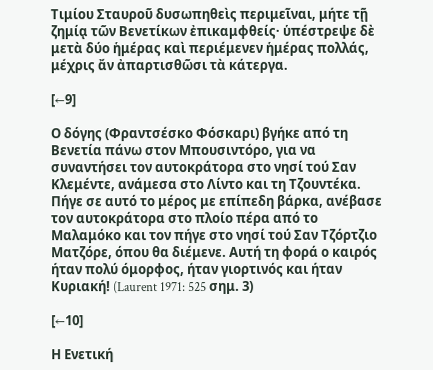Τιμίου Σταυροῦ δυσωπηθεὶς περιμεῖναι, μήτε τῇ ζημίᾳ τῶν Βενετίκων ἐπικαμφθείς· ὑπέστρεψε δὲ μετὰ δύο ἡμέρας καὶ περιέμενεν ἡμέρας πολλάς, μέχρις ἄν ἀπαρτισθῶσι τὰ κάτεργα.

[←9]

Ο δόγης (Φραντσέσκο Φόσκαρι) βγήκε από τη Βενετία πάνω στον Μπουσιντόρο, για να συναντήσει τον αυτοκράτορα στο νησί τού Σαν Κλεμέντε, ανάμεσα στο Λίντο και τη Τζουντέκα. Πήγε σε αυτό το μέρος με επίπεδη βάρκα, ανέβασε τον αυτοκράτορα στο πλοίο πέρα από το Μαλαμόκο και τον πήγε στο νησί τού Σαν Τζόρτζιο Ματζόρε, όπου θα διέμενε. Αυτή τη φορά ο καιρός ήταν πολύ όμορφος, ήταν γιορτινός και ήταν Κυριακή! (Laurent 1971: 525 σημ. 3)

[←10]

Η Ενετική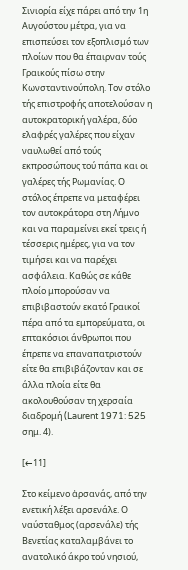Σινιορία είχε πάρει από την 1η Αυγούστου μέτρα, για να επισπεύσει τον εξοπλισμό των πλοίων που θα έπαιρναν τούς Γραικούς πίσω στην Κωνσταντινούπολη. Τον στόλο τής επιστροφής αποτελούσαν η αυτοκρατορική γαλέρα, δύο ελαφρές γαλέρες που είχαν ναυλωθεί από τούς εκπροσώπους τού πάπα και οι γαλέρες τής Ρωμανίας. Ο στόλος έπρεπε να μεταφέρει τον αυτοκράτορα στη Λήμνο και να παραμείνει εκεί τρεις ή τέσσερις ημέρες, για να τον τιμήσει και να παρέχει ασφάλεια. Καθώς σε κάθε πλοίο μπορούσαν να επιβιβαστούν εκατό Γραικοί πέρα από τα εμπορεύματα, οι επτακόσιοι άνθρωποι που έπρεπε να επαναπατριστούν είτε θα επιβιβάζονταν και σε άλλα πλοία είτε θα ακολουθούσαν τη χερσαία διαδρομή (Laurent 1971: 525 σημ. 4).

[←11]

Στο κείμενο ἀρσανάς, από την ενετική λέξει αρσενάλε. Ο ναύσταθμος (αρσενάλε) τής Βενετίας καταλαμβάνει το ανατολικό άκρο τού νησιού,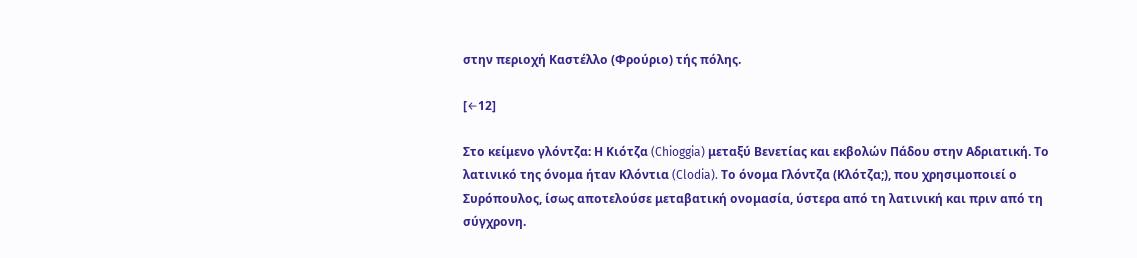στην περιοχή Καστέλλο (Φρούριο) τής πόλης.

[←12]

Στο κείμενο γλόντζα: Η Κιότζα (Chioggia) μεταξύ Βενετίας και εκβολών Πάδου στην Αδριατική. Το λατινικό της όνομα ήταν Κλόντια (Clodia). Το όνομα Γλόντζα (Κλότζα;), που χρησιμοποιεί ο Συρόπουλος, ίσως αποτελούσε μεταβατική ονομασία, ύστερα από τη λατινική και πριν από τη σύγχρονη.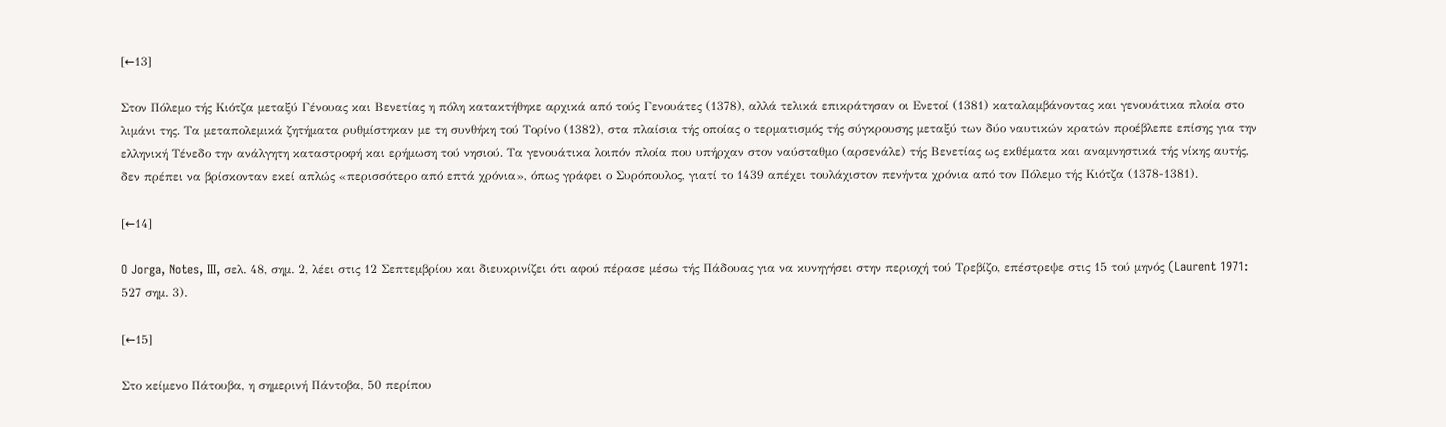[←13]

Στον Πόλεμο τής Κιότζα μεταξύ Γένουας και Βενετίας η πόλη κατακτήθηκε αρχικά από τούς Γενουάτες (1378), αλλά τελικά επικράτησαν οι Ενετοί (1381) καταλαμβάνοντας και γενουάτικα πλοία στο λιμάνι της. Τα μεταπολεμικά ζητήματα ρυθμίστηκαν με τη συνθήκη τού Τορίνο (1382), στα πλαίσια τής οποίας ο τερματισμός τής σύγκρουσης μεταξύ των δύο ναυτικών κρατών προέβλεπε επίσης για την ελληνική Τένεδο την ανάλγητη καταστροφή και ερήμωση τού νησιού. Τα γενουάτικα λοιπόν πλοία που υπήρχαν στον ναύσταθμο (αρσενάλε) τής Βενετίας ως εκθέματα και αναμνηστικά τής νίκης αυτής, δεν πρέπει να βρίσκονταν εκεί απλώς «περισσότερο από επτά χρόνια», όπως γράφει ο Συρόπουλος, γιατί το 1439 απέχει τουλάχιστον πενήντα χρόνια από τον Πόλεμο τής Κιότζα (1378-1381).

[←14]

O Jorga, Notes, III, σελ. 48, σημ. 2, λέει στις 12 Σεπτεμβρίου και διευκρινίζει ότι αφού πέρασε μέσω τής Πάδουας για να κυνηγήσει στην περιοχή τού Τρεβίζο, επέστρεψε στις 15 τού μηνός (Laurent 1971: 527 σημ. 3).

[←15]

Στο κείμενο Πάτουβα, η σημερινή Πάντοβα, 50 περίπου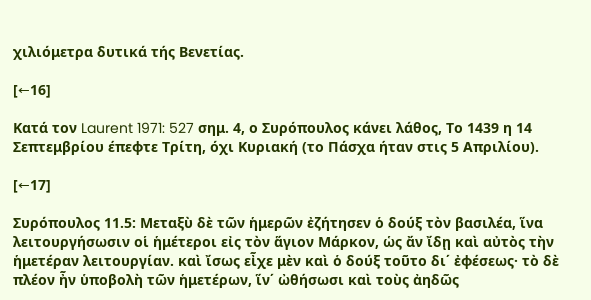χιλιόμετρα δυτικά τής Βενετίας.

[←16]

Κατά τον Laurent 1971: 527 σημ. 4, ο Συρόπουλος κάνει λάθος, Το 1439 η 14 Σεπτεμβρίου έπεφτε Τρίτη, όχι Κυριακή (το Πάσχα ήταν στις 5 Απριλίου).

[←17]

Συρόπουλος 11.5: Μεταξὺ δὲ τῶν ἡμερῶν ἐζήτησεν ὁ δούξ τὸν βασιλέα, ἵνα λειτουργήσωσιν οἱ ἡμέτεροι εἰς τὸν ἅγιον Μάρκον, ὡς ἄν ἴδῃ καὶ αὐτὸς τὴν ἡμετέραν λειτουργίαν. καὶ ἴσως εἶχε μὲν καὶ ὁ δούξ τοῦτο δι΄ ἐφέσεως· τὸ δὲ πλέον ἦν ὑποβολὴ τῶν ἡμετέρων, ἵν΄ ὠθήσωσι καὶ τοὺς ἀηδῶς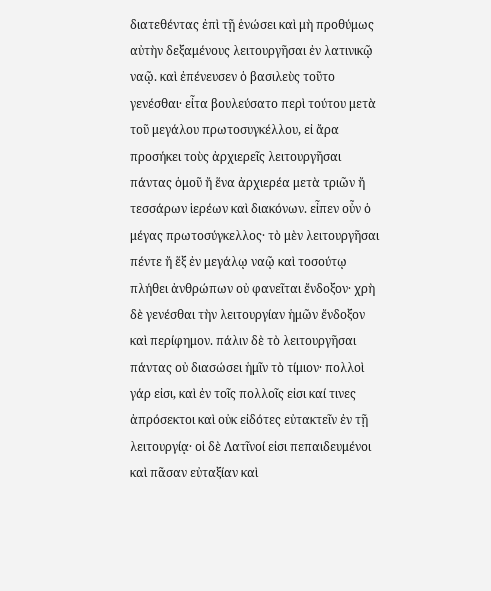διατεθέντας ἐπὶ τῇ ἑνώσει καὶ μὴ προθύμως αὐτὴν δεξαμένους λειτουργῆσαι ἐν λατινικῷ ναῷ. καὶ ἐπένευσεν ὁ βασιλεὺς τοῦτο γενέσθαι· εἶτα βουλεύσατο περὶ τούτου μετὰ τοῦ μεγάλου πρωτοσυγκέλλου, εἰ ἄρα προσήκει τοὺς ἀρχιερεῖς λειτουργῆσαι πάντας ὁμοῦ ἤ ἕνα ἀρχιερέα μετὰ τριῶν ἤ τεσσάρων ἱερέων καὶ διακόνων. εἶπεν οὖν ὁ μέγας πρωτοσύγκελλος· τὸ μὲν λειτουργῆσαι πέντε ἤ ἕξ ἐν μεγάλῳ ναῷ καὶ τοσούτῳ πλήθει ἀνθρώπων οὐ φανεῖται ἔνδοξον· χρὴ δὲ γενέσθαι τὴν λειτουργίαν ἡμῶν ἔνδοξον καὶ περίφημον. πάλιν δὲ τὸ λειτουργῆσαι πάντας οὐ διασώσει ἡμῖν τὸ τίμιον· πολλοὶ γάρ εἰσι, καὶ ἐν τοῖς πολλοῖς εἰσι καί τινες ἀπρόσεκτοι καὶ οὐκ εἰδότες εὐτακτεῖν ἐν τῇ λειτουργίᾳ· οἱ δὲ Λατῖνοί εἰσι πεπαιδευμένοι καὶ πᾶσαν εὐταξίαν καὶ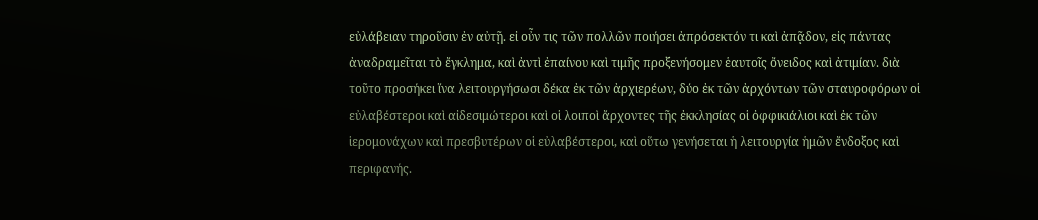εὐλάβειαν τηροῦσιν ἐν αὐτῇ. εἰ οὖν τις τῶν πολλῶν ποιήσει ἀπρόσεκτόν τι καὶ ἀπᾷδον, εἰς πάντας ἀναδραμεῖται τὸ ἔγκλημα, καὶ ἀντὶ ἐπαίνου καὶ τιμῆς προξενήσομεν ἑαυτοῖς ὄνειδος καὶ ἀτιμίαν. διὰ τοῦτο προσήκει ἵνα λειτουργήσωσι δέκα ἐκ τῶν ἀρχιερέων, δύο ἐκ τῶν ἀρχόντων τῶν σταυροφόρων οἱ εὐλαβέστεροι καὶ αἰδεσιμώτεροι καὶ οἱ λοιποὶ ἄρχοντες τῆς ἐκκλησίας οἱ ὀφφικιάλιοι καὶ ἐκ τῶν ἱερομονάχων καὶ πρεσβυτέρων οἱ εὐλαβέστεροι, καὶ οὕτω γενήσεται ἡ λειτουργία ἡμῶν ἔνδοξος καὶ περιφανής.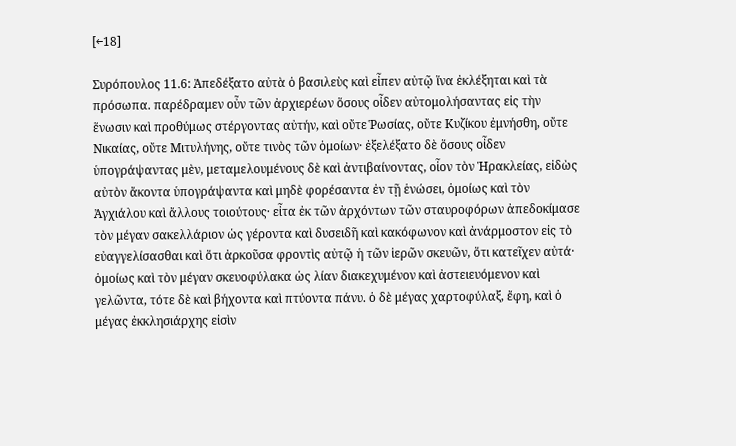[←18]

Συρόπουλος 11.6: Ἀπεδέξατο αὐτὰ ὁ βασιλεὺς καὶ εἶπεν αὐτῷ ἵνα ἐκλέξηται καὶ τὰ πρόσωπα. παρέδραμεν οὖν τῶν ἀρχιερέων ὅσους οἶδεν αὐτομολήσαντας εἰς τὴν ἕνωσιν καὶ προθύμως στέργοντας αὐτήν, καὶ οὔτε Ῥωσίας, οὔτε Κυζίκου ἐμνήσθη, οὔτε Νικαίας, οὔτε Μιτυλήνης, οὔτε τινὸς τῶν ὁμοίων· ἐξελέξατο δὲ ὅσους οἶδεν ὑπογράψαντας μὲν, μεταμελουμένους δὲ καὶ ἀντιβαίνοντας, οἷον τὸν Ἡρακλείας, εἰδὼς αὐτὸν ἄκοντα ὑπογράψαντα καὶ μηδὲ φορέσαντα ἐν τῇ ἑνώσει, ὁμοίως καὶ τὸν Ἀγχιάλου καὶ ἄλλους τοιούτους· εἶτα ἐκ τῶν ἀρχόντων τῶν σταυροφόρων ἀπεδοκίμασε τὸν μέγαν σακελλάριον ὡς γέροντα καὶ δυσειδῆ καὶ κακόφωνον καὶ ἀνάρμοστον εἰς τὸ εὐαγγελίσασθαι καὶ ὅτι ἀρκοῦσα φροντὶς αὐτῷ ἡ τῶν ἱερῶν σκευῶν, ὅτι κατεῖχεν αὐτά· ὁμοίως καὶ τὸν μέγαν σκευοφύλακα ὡς λίαν διακεχυμένον καὶ ἀστειευόμενον καὶ γελῶντα, τότε δὲ καὶ βήχοντα καὶ πτύοντα πάνυ. ὁ δὲ μέγας χαρτοφύλαξ, ἔφη, καὶ ὁ μέγας ἐκκλησιάρχης εἰσὶν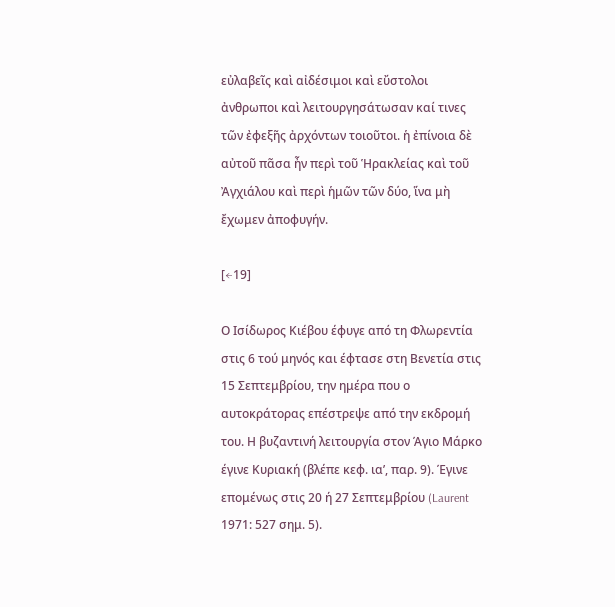εὐλαβεῖς καὶ αἰδέσιμοι καὶ εὔστολοι ἀνθρωποι καὶ λειτουργησάτωσαν καί τινες τῶν ἐφεξῆς ἀρχόντων τοιοῦτοι. ἡ ἐπίνοια δὲ αὐτοῦ πᾶσα ἦν περὶ τοῦ Ἡρακλείας καὶ τοῦ Ἀγχιάλου καὶ περὶ ἡμῶν τῶν δύο, ἵνα μὴ ἔχωμεν ἀποφυγήν.

[←19]

Ο Ισίδωρος Κιέβου έφυγε από τη Φλωρεντία στις 6 τού μηνός και έφτασε στη Βενετία στις 15 Σεπτεμβρίου, την ημέρα που ο αυτοκράτορας επέστρεψε από την εκδρομή του. Η βυζαντινή λειτουργία στον Άγιο Μάρκο έγινε Κυριακή (βλέπε κεφ. ια’, παρ. 9). Έγινε επομένως στις 20 ή 27 Σεπτεμβρίου (Laurent 1971: 527 σημ. 5).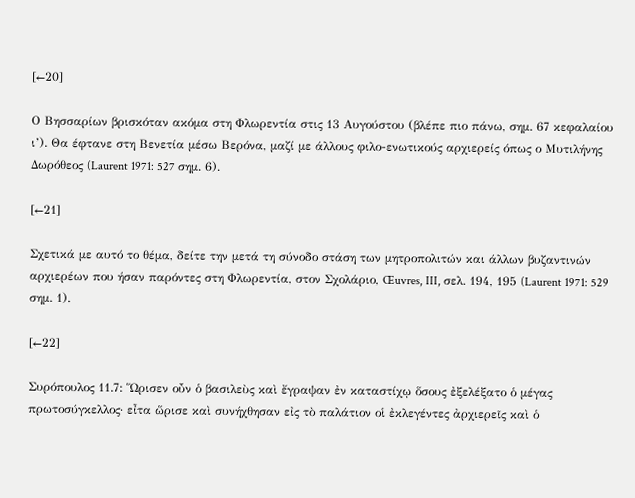[←20]

Ο Βησσαρίων βρισκόταν ακόμα στη Φλωρεντία στις 13 Αυγούστου (βλέπε πιο πάνω, σημ. 67 κεφαλαίου ι’). Θα έφτανε στη Βενετία μέσω Βερόνα, μαζί με άλλους φιλο-ενωτικούς αρχιερείς όπως ο Μυτιλήνης Δωρόθεος (Laurent 1971: 527 σημ. 6).

[←21]

Σχετικά με αυτό το θέμα, δείτε την μετά τη σύνοδο στάση των μητροπολιτών και άλλων βυζαντινών αρχιερέων που ήσαν παρόντες στη Φλωρεντία, στον Σχολάριο, Œuvres, III, σελ. 194, 195 (Laurent 1971: 529 σημ. 1).

[←22]

Συρόπουλος 11.7: Ὥρισεν οὖν ὁ βασιλεὺς καὶ ἔγραψαν ἐν καταστίχῳ ὅσους ἐξελέξατο ὁ μέγας πρωτοσύγκελλος· εἶτα ὥρισε καὶ συνήχθησαν εἰς τὸ παλάτιον οἱ ἐκλεγέντες ἀρχιερεῖς καὶ ὁ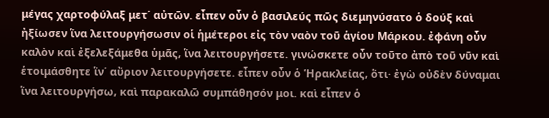μέγας χαρτοφύλαξ μετ΄ αὐτῶν. εἶπεν οὖν ὁ βασιλεύς πῶς διεμηνύσατο ὁ δούξ καὶ ἠξίωσεν ἵνα λειτουργήσωσιν οἱ ἡμέτεροι εἰς τὸν ναὸν τοῦ ἁγίου Μάρκου. ἐφάνη οὖν καλὸν καὶ ἐξελεξάμεθα ὑμᾶς, ἵνα λειτουργήσετε. γινώσκετε οὖν τοῦτο ἀπὸ τοῦ νῦν καὶ ἑτοιμάσθητε ἵν΄ αὔριον λειτουργήσετε. εἶπεν οὖν ὁ Ἡρακλείας, ὅτι· ἐγὼ οὐδὲν δύναμαι ἵνα λειτουργήσω, καὶ παρακαλῶ συμπάθησόν μοι. καὶ εἶπεν ὁ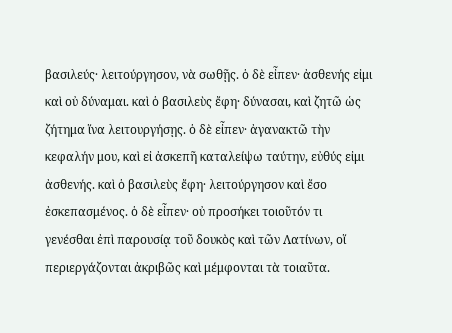βασιλεύς· λειτούργησον, νὰ σωθῇς. ὁ δὲ εἶπεν· ἀσθενής εἰμι καὶ οὐ δύναμαι. καὶ ὁ βασιλεὺς ἔφη· δύνασαι, καὶ ζητῶ ὡς ζήτημα ἵνα λειτουργήσῃς. ὁ δὲ εἶπεν· ἀγανακτῶ τὴν κεφαλήν μου, καὶ εἰ ἀσκεπῆ καταλείψω ταύτην, εὐθύς εἰμι ἀσθενής. καὶ ὁ βασιλεὺς ἔφη· λειτούργησον καὶ ἔσο ἐσκεπασμένος. ὁ δὲ εἶπεν· οὐ προσήκει τοιοῦτόν τι γενέσθαι ἐπὶ παρουσίᾳ τοῦ δουκὸς καὶ τῶν Λατίνων, οἵ περιεργάζονται ἀκριβῶς καὶ μέμφονται τὰ τοιαῦτα.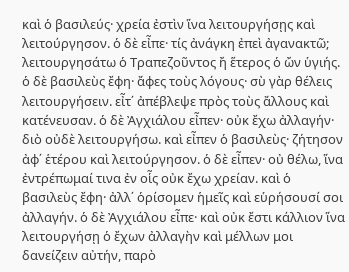καὶ ὁ βασιλεύς· χρεία ἐστὶν ἵνα λειτουργήσῃς καὶ λειτούργησον. ὁ δὲ εἶπε· τίς ἀνάγκη ἐπεὶ ἀγανακτῶ; λειτουργησάτω ὁ Τραπεζοῦντος ἤ ἕτερος ὁ ὤν ὑγιής. ὁ δὲ βασιλεὺς ἔφη· ἄφες τοὺς λόγους· σὺ γὰρ θέλεις λειτουργήσειν. εἶτ΄ ἀπέβλεψε πρὸς τοὺς ἄλλους καὶ κατένευσαν. ὁ δὲ Ἀγχιάλου εἶπεν· οὐκ ἔχω ἀλλαγήν· διὸ οὐδὲ λειτουργήσω. καὶ εἶπεν ὁ βασιλεὺς· ζήτησον ἀφ΄ ἑτέρου καὶ λειτούργησον. ὁ δὲ εἶπεν· οὐ θέλω, ἵνα ἐντρέπωμαί τινα ἐν οἷς οὐκ ἔχω χρείαν. καὶ ὁ βασιλεὺς ἔφη· ἀλλ΄ ὁρίσομεν ἡμεῖς καὶ εὑρήσουσί σοι ἀλλαγήν. ὁ δὲ Ἀγχιάλου εἶπε· καὶ οὐκ ἔστι κάλλιον ἵνα λειτουργήσῃ ὁ ἔχων ἀλλαγὴν καὶ μέλλων μοι δανείζειν αὐτήν, παρὸ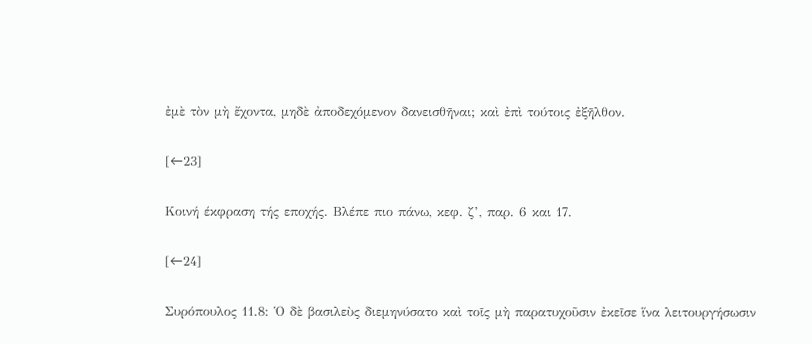ἐμὲ τὸν μὴ ἔχοντα, μηδὲ ἀποδεχόμενον δανεισθῆναι; καὶ ἐπὶ τούτοις ἐξῆλθον.

[←23]

Κοινή έκφραση τής εποχής. Βλέπε πιο πάνω, κεφ. ζ’, παρ. 6 και 17.

[←24]

Συρόπουλος 11.8: Ὁ δὲ βασιλεὺς διεμηνύσατο καὶ τοῖς μὴ παρατυχοῦσιν ἐκεῖσε ἵνα λειτουργήσωσιν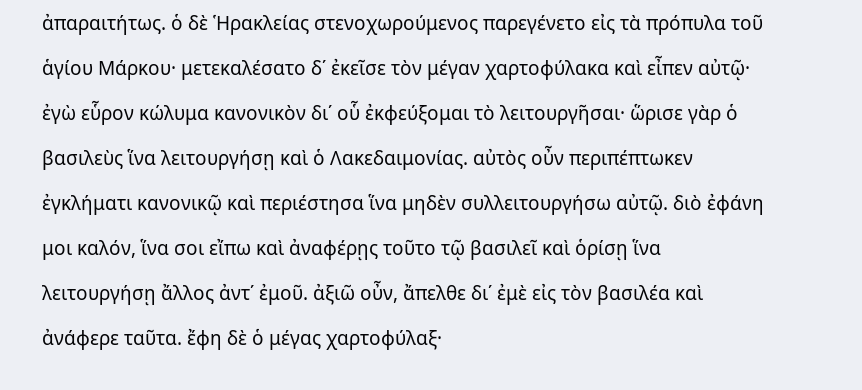ἀπαραιτήτως. ὁ δὲ Ἡρακλείας στενοχωρούμενος παρεγένετο εἰς τὰ πρόπυλα τοῦ ἁγίου Μάρκου· μετεκαλέσατο δ΄ ἐκεῖσε τὸν μέγαν χαρτοφύλακα καὶ εἶπεν αὐτῷ· ἐγὼ εὗρον κώλυμα κανονικὸν δι΄ οὗ ἐκφεύξομαι τὸ λειτουργῆσαι· ὥρισε γὰρ ὁ βασιλεὺς ἵνα λειτουργήσῃ καὶ ὁ Λακεδαιμονίας. αὐτὸς οὖν περιπέπτωκεν ἐγκλήματι κανονικῷ καὶ περιέστησα ἵνα μηδὲν συλλειτουργήσω αὐτῷ. διὸ ἐφάνη μοι καλόν, ἵνα σοι εἴπω καὶ ἀναφέρῃς τοῦτο τῷ βασιλεῖ καὶ ὁρίσῃ ἵνα λειτουργήσῃ ἄλλος ἀντ΄ ἐμοῦ. ἀξιῶ οὖν, ἄπελθε δι΄ ἐμὲ εἰς τὸν βασιλέα καὶ ἀνάφερε ταῦτα. ἔφη δὲ ὁ μέγας χαρτοφύλαξ·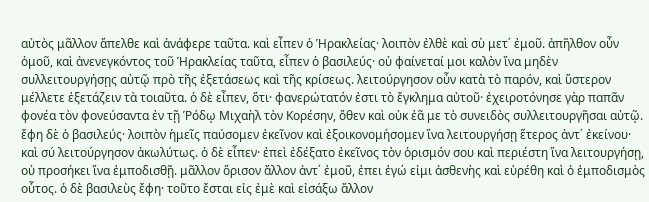αὐτὸς μᾶλλον ἄπελθε καὶ ἀνάφερε ταῦτα. καὶ εἶπεν ὁ Ἡρακλείας· λοιπὸν ἐλθὲ καὶ σὺ μετ΄ ἐμοῦ. ἀπῆλθον οὖν ὁμοῦ, καὶ ἀνενεγκόντος τοῦ Ἡρακλείας ταῦτα, εἶπεν ὁ βασιλεύς· οὐ φαίνεταί μοι καλὸν ἵνα μηδὲν συλλειτουργήσῃς αὐτῷ πρὸ τῆς ἐξετάσεως καὶ τῆς κρίσεως. λειτούργησον οὖν κατὰ τὸ παρόν, καὶ ὕστερον μέλλετε ἐξετάζειν τὰ τοιαῦτα. ὁ δὲ εἶπεν, ὅτι· φανερώτατόν ἐστι τὸ ἔγκλημα αὐτοῦ· ἐχειροτόνησε γὰρ παπᾶν φονέα τὸν φονεύσαντα ἐν τῇ Ῥόδῳ Μιχαὴλ τὸν Κορέσην, ὄθεν καὶ οὐκ ἐᾶ με τὸ συνειδὸς συλλειτουργῆσαι αὐτῷ. ἔφη δὲ ὁ βασιλεύς· λοιπὸν ἡμεῖς παύσομεν ἐκεῖνον καὶ ἐξοικονομήσομεν ἵνα λειτουργήσῃ ἕτερος ἀντ΄ ἐκείνου· καὶ σύ λειτούργησον ἀκωλύτως. ὁ δὲ εἶπεν· ἐπεὶ ἐδέξατο ἐκεῖνος τὸν ὁρισμόν σου καὶ περιέστη ἵνα λειτουργήσῃ, οὐ προσήκει ἵνα ἐμποδισθῇ. μᾶλλον ὅρισον ἄλλον ἀντ΄ ἐμοῦ, ἐπει ἐγώ εἰμι ἀσθενὴς καὶ εὑρέθη καὶ ὁ ἐμποδισμὸς οὗτος. ὁ δὲ βασιλεὺς ἔφη· τοῦτο ἔσται εἰς ἐμὲ καὶ εἰσάξω ἄλλον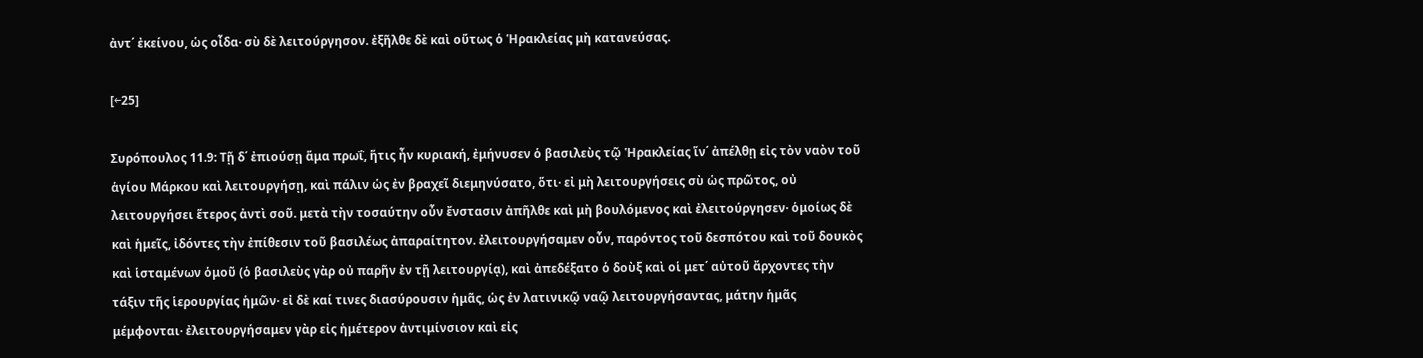ἀντ΄ ἐκείνου, ὡς οἶδα· σὺ δὲ λειτούργησον. ἐξῆλθε δὲ καὶ οὕτως ὁ Ἡρακλείας μὴ κατανεύσας.

[←25]

Συρόπουλος 11.9: Τῇ δ΄ ἐπιούσῃ ἅμα πρωΐ, ἥτις ἦν κυριακή, ἐμήνυσεν ὁ βασιλεὺς τῷ Ἡρακλείας ἵν΄ ἀπέλθῃ εἰς τὸν ναὸν τοῦ ἁγίου Μάρκου καὶ λειτουργήσῃ, καὶ πάλιν ὡς ἐν βραχεῖ διεμηνύσατο, ὅτι· εἰ μὴ λειτουργήσεις σὺ ὡς πρῶτος, οὐ λειτουργήσει ἕτερος ἀντὶ σοῦ. μετὰ τὴν τοσαύτην οὖν ἔνστασιν ἀπῆλθε καὶ μὴ βουλόμενος καὶ ἐλειτούργησεν· ὁμοίως δὲ καὶ ἡμεῖς, ἰδόντες τὴν ἐπίθεσιν τοῦ βασιλέως ἀπαραίτητον. ἐλειτουργήσαμεν οὖν, παρόντος τοῦ δεσπότου καὶ τοῦ δουκὸς καὶ ἱσταμένων ὁμοῦ (ὁ βασιλεὺς γὰρ οὐ παρῆν ἐν τῇ λειτουργίᾳ), καὶ ἀπεδέξατο ὁ δοὺξ καὶ οἱ μετ΄ αὐτοῦ ἄρχοντες τὴν τάξιν τῆς ἱερουργίας ἡμῶν· εἰ δὲ καί τινες διασύρουσιν ἡμᾶς, ὡς ἐν λατινικῷ ναῷ λειτουργήσαντας, μάτην ἡμᾶς μέμφονται· ἐλειτουργήσαμεν γὰρ εἰς ἡμέτερον ἀντιμίνσιον καὶ εἰς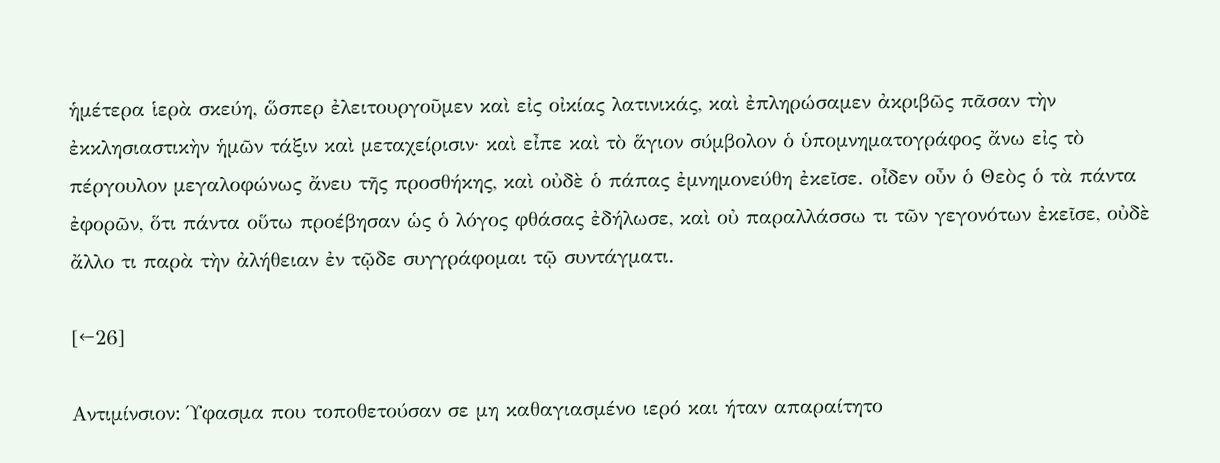ἡμέτερα ἱερὰ σκεύη, ὥσπερ ἐλειτουργοῦμεν καὶ εἰς οἰκίας λατινικάς, καὶ ἐπληρώσαμεν ἀκριβῶς πᾶσαν τὴν ἐκκλησιαστικὴν ἡμῶν τάξιν καὶ μεταχείρισιν· καὶ εἶπε καὶ τὸ ἅγιον σύμβολον ὁ ὑπομνηματογράφος ἄνω εἰς τὸ πέργουλον μεγαλοφώνως ἄνευ τῆς προσθήκης, καὶ οὐδὲ ὁ πάπας ἐμνημονεύθη ἐκεῖσε. οἶδεν οὖν ὁ Θεὸς ὁ τὰ πάντα ἐφορῶν, ὅτι πάντα οὕτω προέβησαν ὡς ὁ λόγος φθάσας ἐδήλωσε, καὶ οὐ παραλλάσσω τι τῶν γεγονότων ἐκεῖσε, οὐδὲ ἄλλο τι παρὰ τὴν ἀλήθειαν ἐν τῷδε συγγράφομαι τῷ συντάγματι.

[←26]

Αντιμίνσιον: Ύφασμα που τοποθετούσαν σε μη καθαγιασμένο ιερό και ήταν απαραίτητο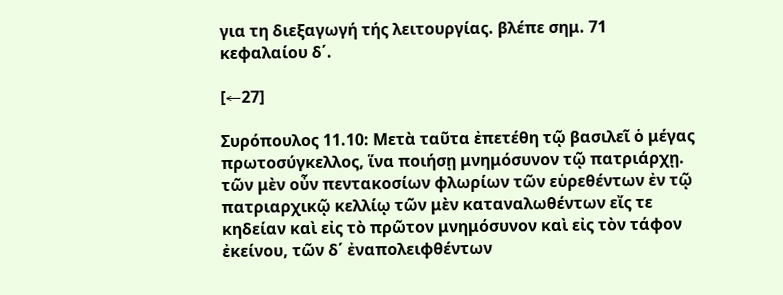για τη διεξαγωγή τής λειτουργίας. βλέπε σημ. 71 κεφαλαίου δ΄.

[←27]

Συρόπουλος 11.10: Μετὰ ταῦτα ἐπετέθη τῷ βασιλεῖ ὁ μέγας πρωτοσύγκελλος, ἵνα ποιήσῃ μνημόσυνον τῷ πατριάρχῃ. τῶν μὲν οὖν πεντακοσίων φλωρίων τῶν εὑρεθέντων ἐν τῷ πατριαρχικῷ κελλίῳ τῶν μὲν καταναλωθέντων εἴς τε κηδείαν καὶ εἰς τὸ πρῶτον μνημόσυνον καὶ εἰς τὸν τάφον ἐκείνου, τῶν δ΄ ἐναπολειφθέντων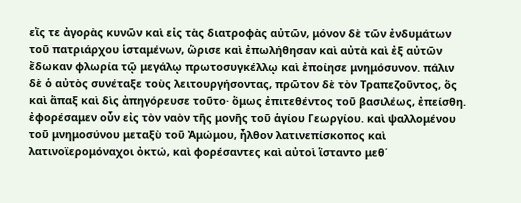εἴς τε ἀγορὰς κυνῶν καὶ εἰς τὰς διατροφὰς αὐτῶν, μόνον δὲ τῶν ἐνδυμάτων τοῦ πατριάρχου ἱσταμένων, ὥρισε καὶ ἐπωλήθησαν καὶ αὐτὰ καὶ ἐξ αὐτῶν ἔδωκαν φλωρία τῷ μεγάλῳ πρωτοσυγκέλλῳ καὶ ἐποίησε μνημόσυνον. πάλιν δὲ ὁ αὐτὸς συνέταξε τοὺς λειτουργήσοντας, πρῶτον δὲ τὸν Τραπεζοῦντος, ὅς καὶ ἅπαξ καὶ δὶς ἀπηγόρευσε τοῦτο· ὅμως ἐπιτεθέντος τοῦ βασιλέως, ἐπείσθη. ἐφορέσαμεν οὖν εἰς τὸν ναὸν τῆς μονῆς τοῦ ἁγίου Γεωργίου. καὶ ψαλλομένου τοῦ μνημοσύνου μεταξὺ τοῦ Ἀμώμου, ἦλθον λατινεπίσκοπος καὶ λατινοϊερομόναχοι ὀκτώ, καὶ φορέσαντες καὶ αὐτοὶ ἵσταντο μεθ΄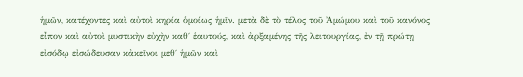ἡμῶν, κατέχοντες καὶ αὐτοὶ κηρία ὁμοίως ἡμῖν. μετὰ δὲ τὸ τέλος τοῦ Ἀμώμου καὶ τοῦ κανόνος εἶπον καὶ αὐτοὶ μυστικὴν εὐχὴν καθ΄ ἑαυτούς, καὶ ἀρξαμένης τῆς λειτουργίας, ἐν τῇ πρώτῃ εἰσόδῳ εἰσώδευσαν κἀκεῖνοι μεθ΄ ἡμῶν καὶ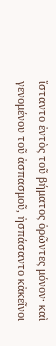ἵσταντο ἐντὸς τοῦ βήματος ὁρῶντες μόνον· καὶ γενομένου τοῦ ἀσπασμοῦ, ἠσπάσαντο κἀκεῖνοι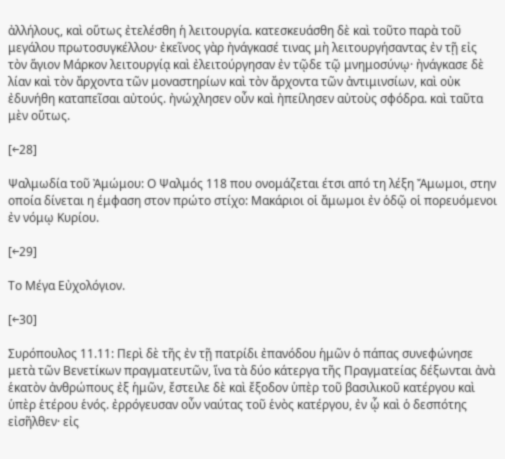ἀλλήλους, καὶ οὕτως ἐτελέσθη ἡ λειτουργία. κατεσκευάσθη δὲ καὶ τοῦτο παρὰ τοῦ μεγάλου πρωτοσυγκέλλου· ἐκεῖνος γὰρ ἠνάγκασέ τινας μὴ λειτουργήσαντας ἐν τῇ εἰς τὸν ἅγιον Μάρκον λειτουργίᾳ καὶ ἐλειτούργησαν ἐν τῷδε τῷ μνημοσύνῳ· ἠνάγκασε δὲ λίαν καὶ τὸν ἄρχοντα τῶν μοναστηρίων καὶ τὸν ἄρχοντα τῶν ἀντιμινσίων, καὶ οὐκ ἐδυνήθη καταπεῖσαι αὐτούς. ἠνώχλησεν οὖν καὶ ἠπείλησεν αὐτοὺς σφόδρα. καὶ ταῦτα μὲν οὕτως.

[←28]

Ψαλμωδία τοῦ Ἀμώμου: Ο Ψαλμός 118 που ονομάζεται έτσι από τη λέξη Ἄμωμοι, στην οποία δίνεται η έμφαση στον πρώτο στίχο: Μακάριοι οἱ ἄμωμοι ἐν ὁδῷ οἱ πορευόμενοι ἐν νόμῳ Κυρίου.

[←29]

Το Μέγα Εὐχολόγιον.

[←30]

Συρόπουλος 11.11: Περὶ δὲ τῆς ἐν τῇ πατρίδι ἐπανόδου ἡμῶν ὁ πάπας συνεφώνησε μετὰ τῶν Βενετίκων πραγματευτῶν, ἵνα τὰ δύο κάτεργα τῆς Πραγματείας δέξωνται ἀνὰ ἑκατὸν ἀνθρώπους ἐξ ἡμῶν, ἔστειλε δὲ καὶ ἔξοδον ὑπὲρ τοῦ βασιλικοῦ κατέργου καὶ ὑπὲρ ἑτέρου ἑνός. ἐρρόγευσαν οὖν ναύτας τοῦ ἑνὸς κατέργου, ἐν ᾧ καὶ ὁ δεσπότης εἰσῆλθεν· εἰς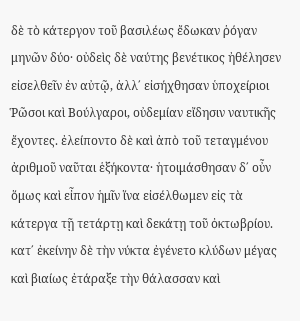δὲ τὸ κάτεργον τοῦ βασιλέως ἔδωκαν ῥόγαν μηνῶν δύο· οὐδεὶς δὲ ναύτης βενέτικος ἠθέλησεν εἰσελθεῖν ἐν αὐτῷ, ἀλλ΄ εἰσήχθησαν ὑποχείριοι Ῥῶσοι καὶ Βούλγαροι, οὐδεμίαν εἴδησιν ναυτικῆς ἔχοντες. ἐλείποντο δὲ καὶ ἀπὸ τοῦ τεταγμένου ἀριθμοῦ ναῦται ἑξήκοντα· ἡτοιμάσθησαν δ΄ oὖν ὅμως καὶ εἶπον ἡμῖν ἵνα εἰσέλθωμεν εἰς τὰ κάτεργα τῇ τετάρτῃ καὶ δεκάτῃ τοῦ ὀκτωβρίου. κατ΄ ἐκείνην δὲ τὴν νύκτα ἐγένετο κλύδων μέγας καὶ βιαίως ἐτάραξε τὴν θάλασσαν καὶ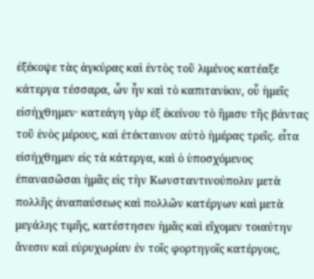ἐξέκοψε τὰς ἀγκύρας καὶ ἐντὸς τοῦ λιμένος κατέαξε κάτεργα τέσσαρα, ὧν ἦν καὶ τὸ καπιτανίκιν, οὗ ἡμεῖς εἰσήχθημεν· κατεάγη γὰρ ἐξ ἐκείνου τὸ ἥμισυ τῆς βάντας τοῦ ἑνὸς μέρους, καὶ ἐτέκταινον αὐτὸ ἡμέρας τρεῖς. εἶτα εἰσήχθημεν εἰς τὰ κάτεργα, καὶ ὁ ὑποσχόμενος ἐπανασῶσαι ἡμᾶς εἰς τὴν Κωνσταντινούπολιν μετὰ πολλῆς ἀναπαύσεως καὶ πολλῶν κατέργων καὶ μετὰ μεγάλης τιμῆς, κατέστησεν ἡμᾶς καὶ εἴχομεν τοιαύτην ἄνεσιν καὶ εὐρυχωρίαν ἐν τοῖς φορτηγοῖς κατέργοις,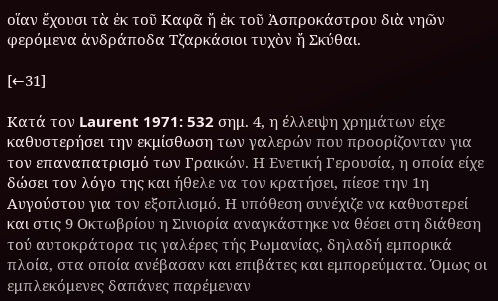οἵαν ἔχουσι τὰ ἐκ τοῦ Καφᾶ ἤ ἐκ τοῦ Ἀσπροκάστρου διὰ νηῶν φερόμενα ἀνδράποδα Τζαρκάσιοι τυχὸν ἤ Σκύθαι.

[←31]

Κατά τον Laurent 1971: 532 σημ. 4, η έλλειψη χρημάτων είχε καθυστερήσει την εκμίσθωση των γαλερών που προορίζονταν για τον επαναπατρισμό των Γραικών. Η Ενετική Γερουσία, η οποία είχε δώσει τον λόγο της και ήθελε να τον κρατήσει, πίεσε την 1η Αυγούστου για τον εξοπλισμό. Η υπόθεση συνέχιζε να καθυστερεί και στις 9 Οκτωβρίου η Σινιορία αναγκάστηκε να θέσει στη διάθεση τού αυτοκράτορα τις γαλέρες τής Ρωμανίας, δηλαδή εμπορικά πλοία, στα οποία ανέβασαν και επιβάτες και εμπορεύματα. Όμως οι εμπλεκόμενες δαπάνες παρέμεναν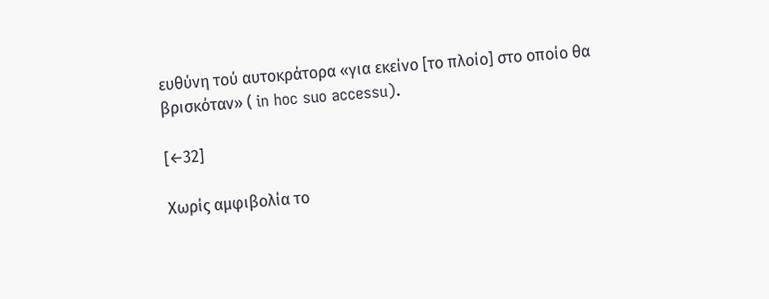ευθύνη τού αυτοκράτορα «για εκείνο [το πλοίο] στο οποίο θα βρισκόταν» ( in hoc suo accessu).

[←32]

Χωρίς αμφιβολία το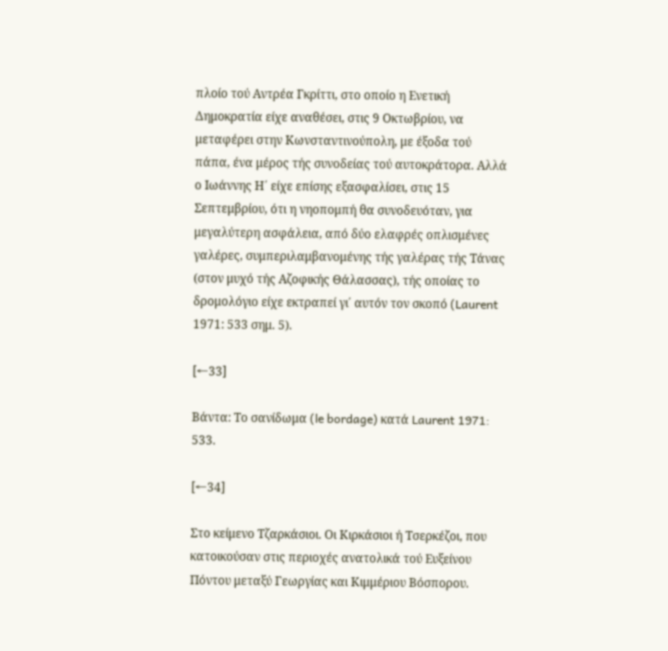πλοίο τού Αντρέα Γκρίττι, στο οποίο η Ενετική Δημοκρατία είχε αναθέσει, στις 9 Οκτωβρίου, να μεταφέρει στην Κωνσταντινούπολη, με έξοδα τού πάπα, ένα μέρος τής συνοδείας τού αυτοκράτορα. Αλλά ο Ιωάννης Η΄ είχε επίσης εξασφαλίσει, στις 15 Σεπτεμβρίου, ότι η νηοπομπή θα συνοδευόταν, για μεγαλύτερη ασφάλεια, από δύο ελαφρές οπλισμένες γαλέρες, συμπεριλαμβανομένης τής γαλέρας τής Τάνας (στον μυχό τής Αζοφικής Θάλασσας), τής οποίας το δρομολόγιο είχε εκτραπεί γι΄ αυτόν τον σκοπό (Laurent 1971: 533 σημ. 5).

[←33]

Βάντα: Tο σανίδωμα (le bordage) κατά Laurent 1971: 533.

[←34]

Στο κείμενο Τζαρκάσιοι. Οι Κιρκάσιοι ή Τσερκέζοι, που κατοικούσαν στις περιοχές ανατολικά τού Ευξείνου Πόντου μεταξύ Γεωργίας και Κιμμέριου Βόσπορου.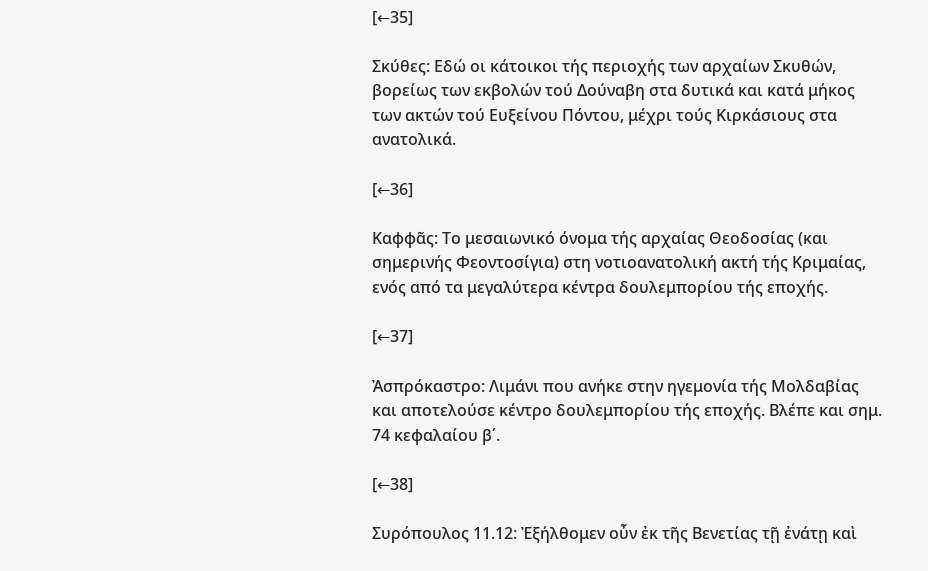[←35]

Σκύθες: Εδώ οι κάτοικοι τής περιοχής των αρχαίων Σκυθών, βορείως των εκβολών τού Δούναβη στα δυτικά και κατά μήκος των ακτών τού Ευξείνου Πόντου, μέχρι τούς Κιρκάσιους στα ανατολικά.

[←36]

Καφφᾶς: Το μεσαιωνικό όνομα τής αρχαίας Θεοδοσίας (και σημερινής Φεοντοσίγια) στη νοτιοανατολική ακτή τής Κριμαίας, ενός από τα μεγαλύτερα κέντρα δουλεμπορίου τής εποχής.

[←37]

Ἀσπρόκαστρο: Λιμάνι που ανήκε στην ηγεμονία τής Μολδαβίας και αποτελούσε κέντρο δουλεμπορίου τής εποχής. Βλέπε και σημ. 74 κεφαλαίου β΄.

[←38]

Συρόπουλος 11.12: Ἐξήλθομεν οὖν ἐκ τῆς Βενετίας τῇ ἐνάτῃ καὶ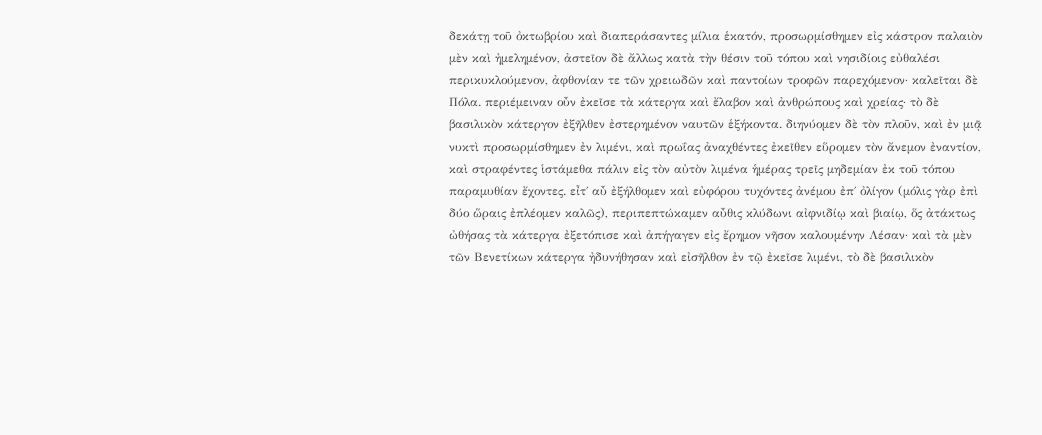δεκάτῃ τοῦ ὀκτωβρίου καὶ διαπεράσαντες μίλια ἑκατόν, προσωρμίσθημεν εἰς κάστρον παλαιὸν μὲν καὶ ἠμελημένον, ἀστεῖον δὲ ἄλλως κατὰ τὴν θέσιν τοῦ τόπου καὶ νησιδίοις εὐθαλέσι περικυκλούμενον, ἀφθονίαν τε τῶν χρειωδῶν καὶ παντοίων τροφῶν παρεχόμενον· καλεῖται δὲ Πόλα. περιέμειναν οὖν ἐκεῖσε τὰ κάτεργα καὶ ἔλαβον καὶ ἀνθρώπους καὶ χρείας· τὸ δὲ βασιλικὸν κάτεργον ἐξῆλθεν ἐστερημένον ναυτῶν ἑξήκοντα. διηνύομεν δὲ τὸν πλοῦν, καὶ ἐν μιᾷ νυκτὶ προσωρμίσθημεν ἐν λιμένι, καὶ πρωΐας ἀναχθέντες ἐκεῖθεν εὕρομεν τὸν ἄνεμον ἐναντίον, καὶ στραφέντες ἱστάμεθα πάλιν εἰς τὸν αὐτὸν λιμένα ἡμέρας τρεῖς μηδεμίαν ἐκ τοῦ τόπου παραμυθίαν ἔχοντες. εἶτ΄ αὖ ἐξήλθομεν καὶ εὐφόρου τυχόντες ἀνέμου ἐπ΄ ὀλίγον (μόλις γὰρ ἐπὶ δύο ὥραις ἐπλέομεν καλῶς), περιπεπτώκαμεν αὖθις κλύδωνι αἰφνιδίῳ καὶ βιαίῳ, ὅς ἀτάκτως ὠθήσας τὰ κάτεργα ἐξετόπισε καὶ ἀπήγαγεν εἰς ἔρημον νῆσον καλουμένην Λέσαν· καὶ τὰ μὲν τῶν Βενετίκων κάτεργα ἠδυνήθησαν καὶ εἰσῆλθον ἐν τῷ ἐκεῖσε λιμένι, τὸ δὲ βασιλικὸν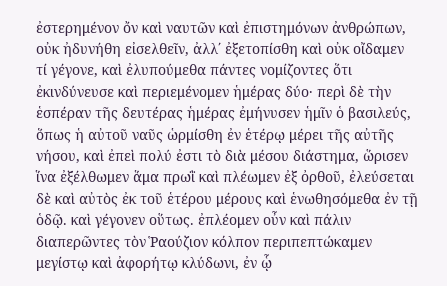ἐστερημένον ὄν καὶ ναυτῶν καὶ ἐπιστημόνων ἀνθρώπων, οὐκ ἠδυνήθη εἰσελθεῖν, ἀλλ΄ ἐξετοπίσθη καὶ οὐκ οἴδαμεν τί γέγονε, καὶ ἐλυπούμεθα πάντες νομίζοντες ὅτι ἐκινδύνευσε καὶ περιεμένομεν ἡμέρας δύο· περὶ δὲ τὴν ἑσπέραν τῆς δευτέρας ἡμέρας ἐμήνυσεν ἡμῖν ὁ βασιλεύς, ὅπως ἡ αὐτοῦ ναῦς ὡρμίσθη ἐν ἑτέρῳ μέρει τῆς αὐτῆς νήσου, καὶ ἐπεὶ πολύ ἐστι τὸ διὰ μέσου διάστημα, ὥρισεν ἵνα ἐξέλθωμεν ἅμα πρωῒ καὶ πλέωμεν ἐξ ὀρθοῦ, ἐλεύσεται δὲ καὶ αὐτὸς ἐκ τοῦ ἑτέρου μέρους καὶ ἑνωθησόμεθα ἐν τῇ ὁδῷ. καὶ γέγονεν οὕτως. ἐπλέομεν οὖν καὶ πάλιν διαπερῶντες τὸν Ῥαούζιον κόλπον περιπεπτώκαμεν μεγίστῳ καὶ ἀφορήτῳ κλύδωνι, ἐν ᾧ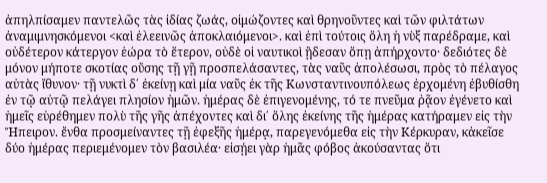ἀπηλπίσαμεν παντελῶς τὰς ἰδίας ζωάς, οἰμώζοντες καὶ θρηνοῦντες καὶ τῶν φιλτάτων ἀναμιμνησκόμενοι <καὶ ἐλεεινῶς ἀποκλαιόμενοι>. καὶ ἐπὶ τούτοις ὅλη ἡ νὺξ παρέδραμε, καὶ οὐδέτερον κάτεργον ἑώρα τὸ ἕτερον, οὐδὲ οἱ ναυτικοὶ ᾒδεσαν ὅπῃ ἀπήρχοντο· δεδιότες δὲ μόνον μήποτε σκοτίας οὔσης τῇ γῇ προσπελάσαντες, τὰς ναῦς ἀπολέσωσι, πρὸς τὸ πέλαγος αὐτὰς ἴθυνον· τῇ νυκτὶ δ΄ ἐκείνῃ καὶ μία ναῦς ἐκ τῆς Κωνσταντινουπόλεως ἐρχομένη ἐβυθίσθη ἐν τῷ αὐτῷ πελάγει πλησίον ἡμῶν. ἡμέρας δὲ ἐπιγενομένης, τό τε πνεῦμα ῥᾷον ἐγένετο καὶ ἡμεῖς εὑρέθημεν πολὺ τῆς γῆς ἀπέχοντες καὶ δι΄ ὅλης ἐκείνης τῆς ἡμέρας κατήραμεν εἰς τὴν Ἤπειρον. ἔνθα προσμείναντες τῇ ἐφεξῆς ἡμέρᾳ, παρεγενόμεθα εἰς τὴν Κέρκυραν, κἀκεῖσε δύο ἡμέρας περιεμένομεν τὸν βασιλέα· εἰσῄει γὰρ ἡμᾶς φόβος ἀκούσαντας ὅτι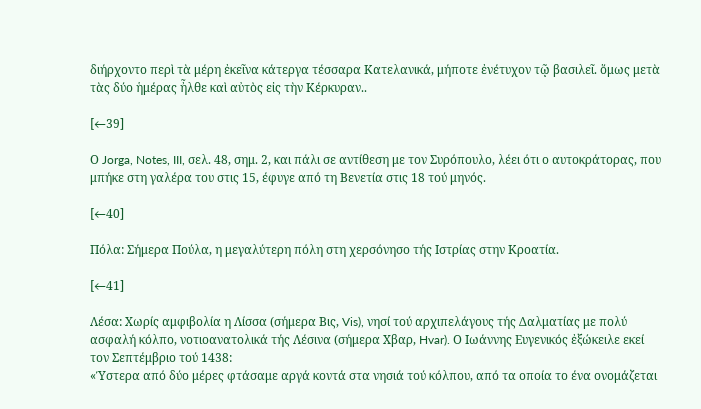διήρχοντο περὶ τὰ μέρη ἐκεῖνα κάτεργα τέσσαρα Κατελανικά, μήποτε ἐνέτυχον τῷ βασιλεῖ. ὅμως μετὰ τὰς δύο ἡμέρας ἦλθε καὶ αὐτὸς εἰς τὴν Κέρκυραν..

[←39]

Ο Jorga, Notes, III, σελ. 48, σημ. 2, και πάλι σε αντίθεση με τον Συρόπουλο, λέει ότι ο αυτοκράτορας, που μπήκε στη γαλέρα του στις 15, έφυγε από τη Βενετία στις 18 τού μηνός.

[←40]

Πόλα: Σήμερα Πούλα, η μεγαλύτερη πόλη στη χερσόνησο τής Ιστρίας στην Κροατία.

[←41]

Λέσα: Χωρίς αμφιβολία η Λίσσα (σήμερα Βις, Vis), νησί τού αρχιπελάγους τής Δαλματίας με πολύ ασφαλή κόλπο, νοτιοανατολικά τής Λέσινα (σήμερα Χβαρ, Hvar). Ο Ιωάννης Ευγενικός ἐξώκειλε εκεί τον Σεπτέμβριο τού 1438:
«Ύστερα από δύο μέρες φτάσαμε αργά κοντά στα νησιά τού κόλπου, από τα οποία το ένα ονομάζεται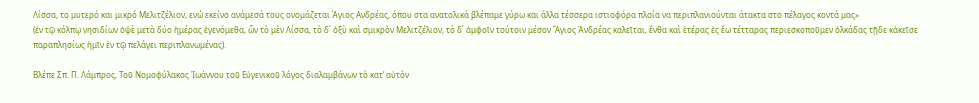Λίσσα, το μυτερό και μικρό Μελιτζέλιον, ενώ εκείνο ανάμεσά τους ονομάζεται Άγιος Ανδρέας, όπου στα ανατολικά βλέπαμε γύρω και άλλα τέσσερα ιστιοφόρα πλοία να περιπλανιούνται άτακτα στο πέλαγος κοντά μας»
(ἐν τῷ κόλπῳ νησιδίων ὀψὲ μετὰ δύο ἡμέρας ἐγενόμεθα, ὧν τὸ μὲν Λίσσα, τὸ δ΄ ὀξὺ καὶ σμικρὸν Μελιτζέλιον, τὸ δ΄ ἀμφοῖν τούτοιν μέσον Ἅγιος Ἀνδρέας καλεῖται, ἔνθα καὶ ἑτέρας ἐς ἕω τέτταρας περιεσκοποῦμεν ὁλκάδας τῇδε κἀκεῖσε παραπλησίως ἡμῖν ἐν τῷ πελάγει περιπλανωμένας).

Βλέπε Σπ. Π. Λάμπρος, Toῦ Νομοφύλακος Ἰωάννου τοῦ Εὐγενικοῦ λόγος διαλαμβάνων τὸ κατ’ αὐτὸν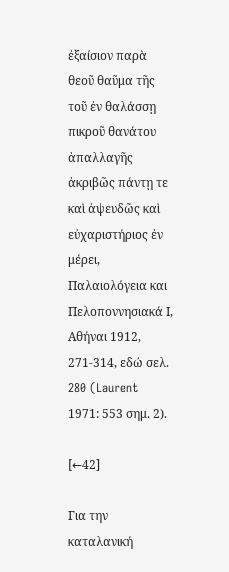ἐξαίσιον παρὰ θεοῦ θαῦμα τῆς τοῦ ἐν θαλάσσῃ πικροῦ θανάτου ἀπαλλαγῆς ἀκριβῶς πάντῃ τε καὶ ἀψευδῶς καὶ εὐχαριστήριος ἐν μέρει, Παλαιολόγεια και Πελοποννησιακά Ι, Αθήναι 1912, 271-314, εδώ σελ. 280 (Laurent 1971: 553 σημ. 2).

[←42]

Για την καταλανική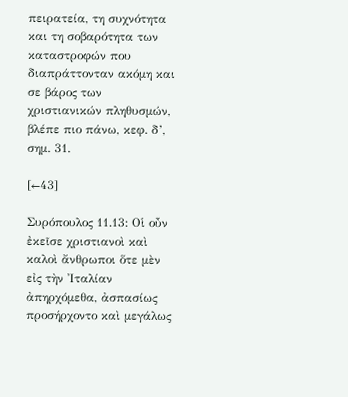πειρατεία, τη συχνότητα και τη σοβαρότητα των καταστροφών που διαπράττονταν ακόμη και σε βάρος των χριστιανικών πληθυσμών, βλέπε πιο πάνω, κεφ. δ’, σημ. 31.

[←43]

Συρόπουλος 11.13: Οἱ οὖν ἐκεῖσε χριστιανοὶ καὶ καλοὶ ἄνθρωποι ὅτε μὲν εἰς τὴν Ἰταλίαν ἀπηρχόμεθα, ἀσπασίως προσήρχοντο καὶ μεγάλως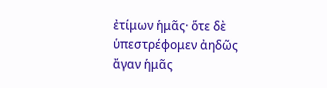ἐτίμων ἡμᾶς· ὅτε δὲ ὑπεστρέφομεν ἀηδῶς ἄγαν ἡμᾶς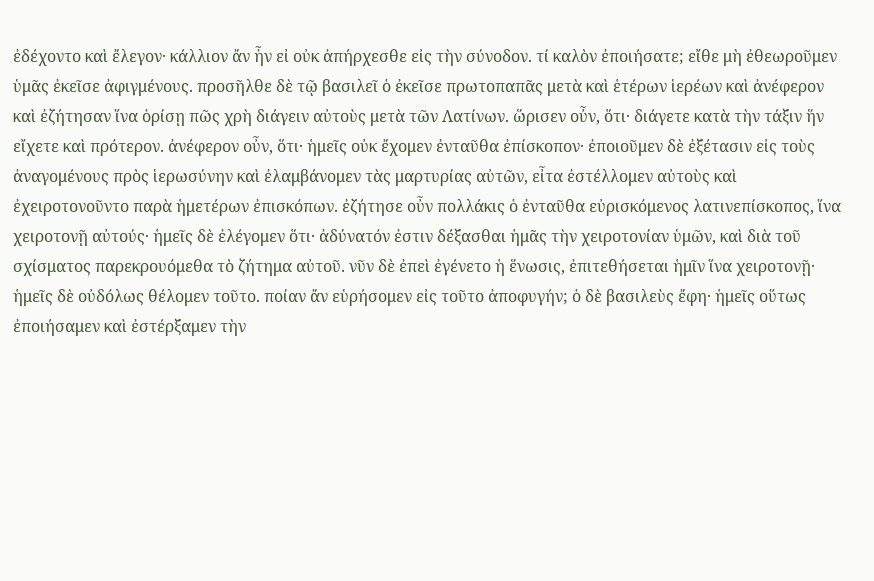ἐδέχοντο καὶ ἔλεγον· κάλλιον ἄν ἦν εἰ οὐκ ἀπήρχεσθε εἰς τὴν σύνοδον. τί καλὸν ἐποιήσατε; εἴθε μὴ ἐθεωροῦμεν ὑμᾶς ἐκεῖσε ἀφιγμένους. προσῆλθε δὲ τῷ βασιλεῖ ὁ ἐκεῖσε πρωτοπαπᾶς μετὰ καὶ ἑτέρων ἱερέων καὶ ἀνέφερον καὶ ἐζήτησαν ἵνα ὁρίσῃ πῶς χρὴ διάγειν αὐτοὺς μετὰ τῶν Λατίνων. ὥρισεν οὖν, ὅτι· διάγετε κατὰ τὴν τάξιν ἥν εἴχετε καὶ πρότερον. ἀνέφερον οὖν, ὅτι· ἡμεῖς οὐκ ἔχομεν ἐνταῦθα ἐπίσκοπον· ἐποιοῦμεν δὲ ἐξέτασιν εἰς τοὺς ἀναγομένους πρὸς ἱερωσύνην καὶ ἐλαμβάνομεν τὰς μαρτυρίας αὐτῶν, εἶτα ἐστέλλομεν αὐτοὺς καὶ ἐχειροτονοῦντο παρὰ ἡμετέρων ἐπισκόπων. ἐζήτησε οὖν πολλάκις ὁ ἐνταῦθα εὐρισκόμενος λατινεπίσκοπος, ἵνα χειροτονῇ αὐτούς· ἡμεῖς δὲ ἐλέγομεν ὅτι· ἀδύνατόν ἐστιν δέξασθαι ἡμᾶς τὴν χειροτονίαν ὑμῶν, καὶ διὰ τοῦ σχίσματος παρεκρουόμεθα τὸ ζήτημα αὐτοῦ. νῦν δὲ ἐπεὶ ἐγένετο ἡ ἕνωσις, ἐπιτεθήσεται ἡμῖν ἵνα χειροτονῇ· ἡμεῖς δὲ οὐδόλως θέλομεν τοῦτο. ποίαν ἄν εὑρήσομεν εἰς τοῦτο ἀποφυγήν; ὁ δὲ βασιλεὺς ἔφη· ἡμεῖς οὕτως ἐποιήσαμεν καὶ ἐστέρξαμεν τὴν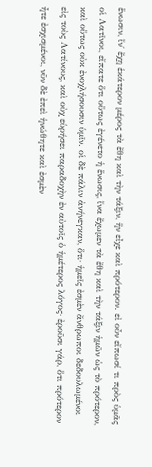ἕνωσιν, ἵν΄ ἔχῃ ἑκάτερον μέρος τὰ ἔθη καὶ τὴν τάξιν, ἥν εἶχε καὶ πρότερον. εἰ οὖν εἴπωσί τι πρὸς ὑμᾶς οἱ Λατῖνοι, εἴπατε ὅτι οὕτως ἐγένετο ἡ ἕνωσις, ἵνα ἔχωμεν τὰ ἔθη καὶ τὴν τάξιν ἡμῶν ὡς τὸ πρότερον, καὶ οὕτως οὐκ ἐνοχλήσουσιν ὑμῖν. οἱ δὲ πάλιν ἀνήνεγκαν, ὅτι· ἡμεῖς ἐσμὲν ἄνθρωποι δεδουλωμένοι εἰς τοὺς Λατίνους, καὶ οὐχ εὑρήσει παραδοχὴν ἐν αὐτοῖς ὁ ἡμέτερος λόγος· ἐροῦσι γάρ, ὅτι πρότερον ἦτε ἐσχισμένοι, νῦν δὲ ἐπεὶ ἡνώθητε καὶ ἐσμὲν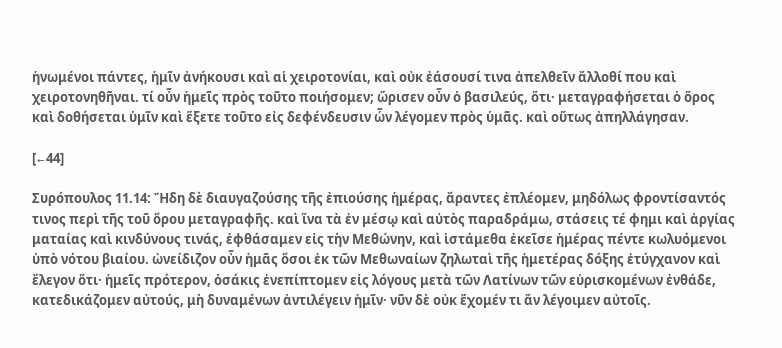ἡνωμένοι πάντες, ἡμῖν ἀνήκουσι καὶ αἱ χειροτονίαι, καὶ οὐκ ἐάσουσί τινα ἀπελθεῖν ἄλλοθί που καὶ χειροτονηθῆναι. τί οὖν ἡμεῖς πρὸς τοῦτο ποιήσομεν; ὥρισεν οὖν ὁ βασιλεύς, ὅτι· μεταγραφήσεται ὁ ὅρος καὶ δοθήσεται ὑμῖν καὶ ἕξετε τοῦτο εἰς δεφένδευσιν ὧν λέγομεν πρὸς ὑμᾶς. καὶ οὕτως ἀπηλλάγησαν.

[←44]

Συρόπουλος 11.14: Ἤδη δὲ διαυγαζούσης τῆς ἐπιούσης ἡμέρας, ἄραντες ἐπλέομεν, μηδόλως φροντίσαντός τινος περὶ τῆς τοῦ ὅρου μεταγραφῆς. καὶ ἵνα τὰ ἐν μέσῳ καὶ αὐτὸς παραδράμω, στάσεις τέ φημι καὶ ἀργίας ματαίας καὶ κινδύνους τινάς, ἐφθάσαμεν εἰς τὴν Μεθώνην, καὶ ἱστάμεθα ἐκεῖσε ἡμέρας πέντε κωλυόμενοι ὑπὸ νότου βιαίου. ὠνείδιζον οὖν ἡμᾶς ὅσοι ἐκ τῶν Μεθωναίων ζηλωταὶ τῆς ἡμετέρας δόξης ἐτύγχανον καὶ ἔλεγον ὅτι· ἡμεῖς πρότερον, ὁσάκις ἐνεπίπτομεν εἰς λόγους μετὰ τῶν Λατίνων τῶν εὑρισκομένων ἐνθάδε, κατεδικάζομεν αὐτούς, μὴ δυναμένων ἀντιλέγειν ἡμῖν· νῦν δὲ οὐκ ἔχομέν τι ἄν λέγοιμεν αὐτοῖς.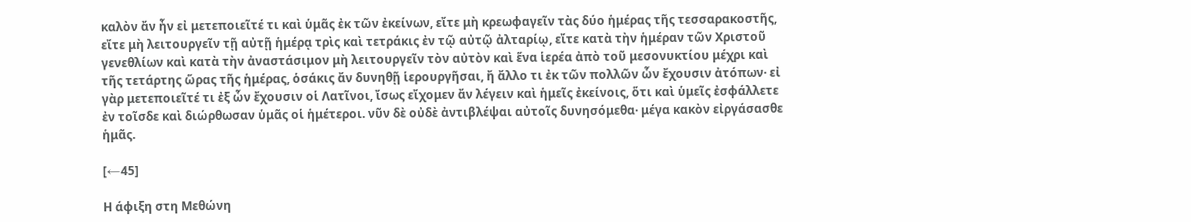καλὸν ἄν ἦν εἰ μετεποιεῖτέ τι καὶ ὑμᾶς ἐκ τῶν ἐκείνων, εἴτε μὴ κρεωφαγεῖν τὰς δύο ἡμέρας τῆς τεσσαρακοστῆς, εἴτε μὴ λειτουργεῖν τῇ αὐτῇ ἡμέρᾳ τρὶς καὶ τετράκις ἐν τῷ αὐτῷ ἀλταρίῳ, εἴτε κατὰ τὴν ἡμέραν τῶν Χριστοῦ γενεθλίων καὶ κατὰ τὴν ἀναστάσιμον μὴ λειτουργεῖν τὸν αὐτὸν καὶ ἕνα ἱερέα ἀπὸ τοῦ μεσονυκτίου μέχρι καὶ τῆς τετάρτης ὥρας τῆς ἡμέρας, ὁσάκις ἄν δυνηθῇ ἱερουργῆσαι, ἤ ἄλλο τι ἐκ τῶν πολλῶν ὧν ἔχουσιν ἀτόπων· εἰ γὰρ μετεποιεῖτέ τι ἐξ ὧν ἔχουσιν οἱ Λατῖνοι, ἴσως εἴχομεν ἄν λέγειν καὶ ἡμεῖς ἐκείνοις, ὅτι καὶ ὑμεῖς ἐσφάλλετε ἐν τοῖσδε καὶ διώρθωσαν ὑμᾶς οἱ ἡμέτεροι. νῦν δὲ οὐδὲ ἀντιβλέψαι αὐτοῖς δυνησόμεθα· μέγα κακὸν εἰργάσασθε ἡμᾶς.

[←45]

Η άφιξη στη Μεθώνη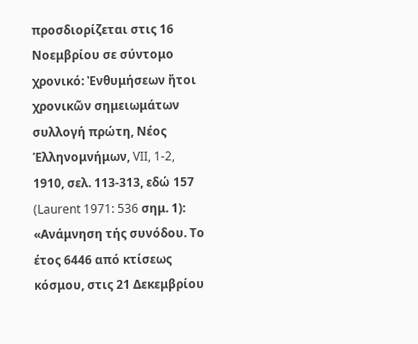προσδιορίζεται στις 16 Νοεμβρίου σε σύντομο χρονικό: Ἐνθυμήσεων ἤτοι χρονικῶν σημειωμάτων συλλογή πρώτη, Νέος Ἑλληνομνήμων, VII, 1-2, 1910, σελ. 113-313, εδώ 157 (Laurent 1971: 536 σημ. 1):
«Ανάμνηση τής συνόδου. Το έτος 6446 από κτίσεως κόσμου, στις 21 Δεκεμβρίου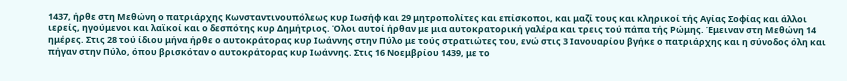1437, ήρθε στη Μεθώνη ο πατριάρχης Κωνσταντινουπόλεως κυρ Ιωσήφ και 29 μητροπολίτες και επίσκοποι, και μαζί τους και κληρικοί τής Αγίας Σοφίας και άλλοι ιερείς, ηγούμενοι και λαϊκοί και ο δεσπότης κυρ Δημήτριος. Όλοι αυτοί ήρθαν με μια αυτοκρατορική γαλέρα και τρεις τού πάπα τής Ρώμης. Έμειναν στη Μεθώνη 14 ημέρες. Στις 28 τού ίδιου μήνα ήρθε ο αυτοκράτορας κυρ Ιωάννης στην Πύλο με τούς στρατιώτες του, ενώ στις 3 Ιανουαρίου βγήκε ο πατριάρχης και η σύνοδος όλη και πήγαν στην Πύλο, όπου βρισκόταν ο αυτοκράτορας κυρ Ιωάννης. Στις 16 Νοεμβρίου 1439, με το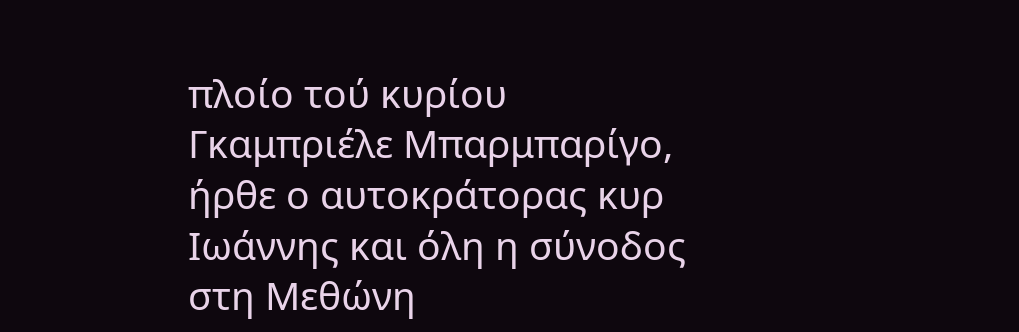πλοίο τού κυρίου Γκαμπριέλε Μπαρμπαρίγο, ήρθε ο αυτοκράτορας κυρ Ιωάννης και όλη η σύνοδος στη Μεθώνη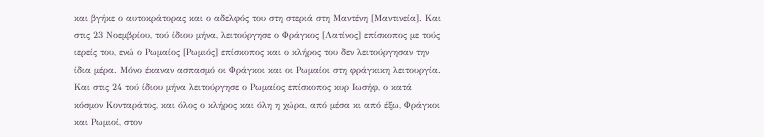και βγήκε ο αυτοκράτορας και ο αδελφός του στη στεριά στη Μαντένη [Μαντινεία]. Και στις 23 Νοεμβρίου, τού ίδιου μήνα, λειτούργησε ο Φράγκος [Λατίνος] επίσκοπος με τούς ιερείς του, ενώ ο Ρωμαίος [Ρωμιός] επίσκοπος και ο κλήρος του δεν λειτούργησαν την ίδια μέρα. Μόνο έκαναν ασπασμό οι Φράγκοι και οι Ρωμαίοι στη φράγκικη λειτουργία. Και στις 24 τού ίδιου μήνα λειτούργησε ο Ρωμαίος επίσκοπος κυρ Ιωσήφ, ο κατά κόσμον Κονταράτος, και όλος ο κλήρος και όλη η χώρα, από μέσα κι από έξω, Φράγκοι και Ρωμιοί, στον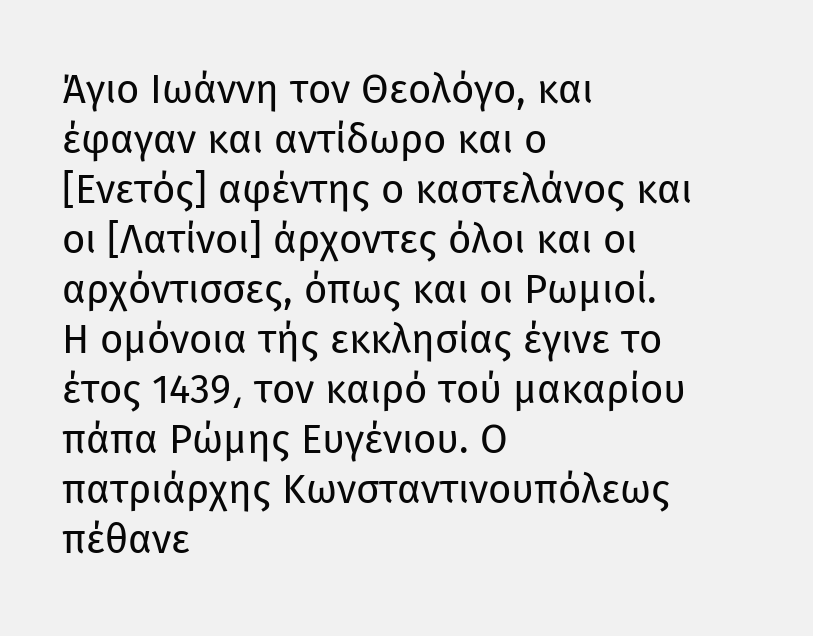Άγιο Ιωάννη τον Θεολόγο, και έφαγαν και αντίδωρο και ο [Ενετός] αφέντης ο καστελάνος και οι [Λατίνοι] άρχοντες όλοι και οι αρχόντισσες, όπως και οι Ρωμιοί. Η ομόνοια τής εκκλησίας έγινε το έτος 1439͵ τον καιρό τού μακαρίου πάπα Ρώμης Ευγένιου. Ο πατριάρχης Κωνσταντινουπόλεως πέθανε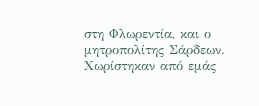στη Φλωρεντία, και ο μητροπολίτης Σάρδεων. Χωρίστηκαν από εμάς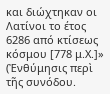και διώχτηκαν οι Λατίνοι το έτος 6286 από κτίσεως κόσμου [778 μ.Χ.]»
(Ἐνθύμησις περὶ τῆς συνόδου.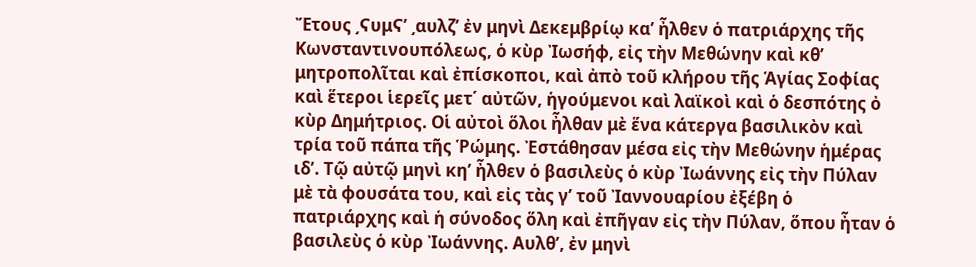Ἔτους ͵ϚυμϚ’ ͵αυλζ’ ἐν μηνὶ Δεκεμβρίῳ κα’ ἦλθεν ὁ πατριάρχης τῆς Κωνσταντινουπόλεως, ὁ κὺρ Ἰωσήφ, εἰς τὴν Μεθώνην καὶ κθ’ μητροπολῖται καὶ ἐπίσκοποι, καὶ ἀπὸ τοῦ κλήρου τῆς Ἁγίας Σοφίας καὶ ἕτεροι ἱερεῖς μετ΄ αὐτῶν, ἡγούμενοι καὶ λαϊκοὶ καὶ ὁ δεσπότης ὀ κὺρ Δημήτριος. Οἱ αὐτοὶ ὅλοι ἦλθαν μὲ ἕνα κάτεργα βασιλικὸν καὶ τρία τοῦ πάπα τῆς Ῥώμης. Ἐστάθησαν μέσα εἰς τὴν Μεθώνην ἡμέρας ιδ’. Τῷ αὐτῷ μηνὶ κη’ ἦλθεν ὁ βασιλεὺς ὁ κὺρ Ἰωάννης εἰς τὴν Πύλαν μὲ τὰ φουσάτα του, καὶ εἰς τὰς γ’ τοῦ Ἰαννουαρίου ἐξέβη ὁ πατριάρχης καὶ ἡ σύνοδος ὅλη καὶ ἐπῆγαν εἰς τὴν Πύλαν, ὅπου ἦταν ὁ βασιλεὺς ὁ κὺρ Ἰωάννης. Αυλθ’, ἐν μηνὶ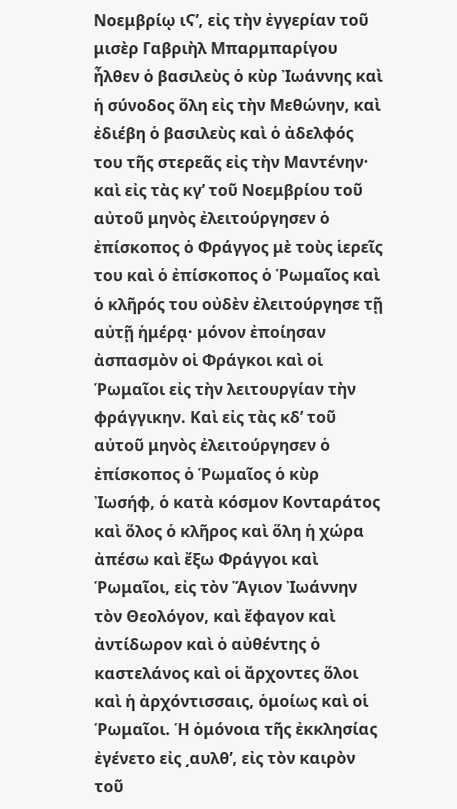Νοεμβρίῳ ιϚ’, εἰς τὴν ἐγγερίαν τοῦ μισὲρ Γαβριὴλ Μπαρμπαρίγου ἦλθεν ὁ βασιλεὺς ὁ κὺρ Ἰωάννης καὶ ἡ σύνοδος ὅλη εἰς τὴν Μεθώνην, καὶ ἐδιέβη ὁ βασιλεὺς καὶ ὁ ἀδελφός του τῆς στερεᾶς εἰς τὴν Μαντένην· καὶ εἰς τὰς κγ’ τοῦ Νοεμβρίου τοῦ αὐτοῦ μηνὸς ἐλειτούργησεν ὁ ἐπίσκοπος ὁ Φράγγος μὲ τοὺς ἱερεῖς του καὶ ὁ ἐπίσκοπος ὁ Ῥωμαῖος καὶ ὁ κλῆρός του οὐδὲν ἐλειτούργησε τῇ αὐτῇ ἡμέρᾳ· μόνον ἐποίησαν ἀσπασμὸν οἱ Φράγκοι καὶ οἱ Ῥωμαῖοι εἰς τὴν λειτουργίαν τὴν φράγγικην. Καὶ εἰς τὰς κδ’ τοῦ αὐτοῦ μηνὸς ἐλειτούργησεν ὁ ἐπίσκοπος ὁ Ῥωμαῖος ὁ κὺρ Ἰωσήφ, ὁ κατὰ κόσμον Κονταράτος καὶ ὅλος ὁ κλῆρος καὶ ὅλη ἡ χώρα ἀπέσω καὶ ἔξω Φράγγοι καὶ Ῥωμαῖοι, εἰς τὸν Ἅγιον Ἰωάννην τὸν Θεολόγον, καὶ ἔφαγον καὶ ἀντίδωρον καὶ ὁ αὐθέντης ὁ καστελάνος καὶ οἱ ἄρχοντες ὅλοι καὶ ἡ ἀρχόντισσαις, ὁμοίως καὶ οἱ Ῥωμαῖοι. Ἡ ὁμόνοια τῆς ἐκκλησίας ἐγένετο εἰς ͵αυλθ’, εἰς τὸν καιρὸν τοῦ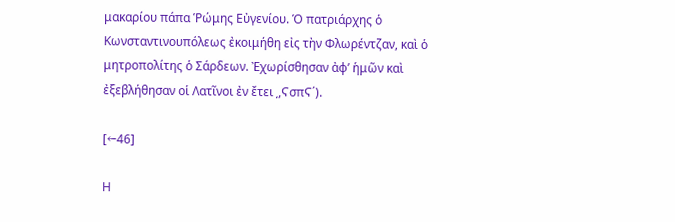μακαρίου πάπα Ῥώμης Εὐγενίου. Ὁ πατριάρχης ὁ Κωνσταντινουπόλεως ἐκοιμήθη εἰς τὴν Φλωρέντζαν, καὶ ὁ μητροπολίτης ὁ Σάρδεων. Ἐχωρίσθησαν ἀφ’ ἡμῶν καὶ ἐξεβλήθησαν οἱ Λατῖνοι ἐν ἔτει ͵,ϚσπϚ΄).

[←46]

Η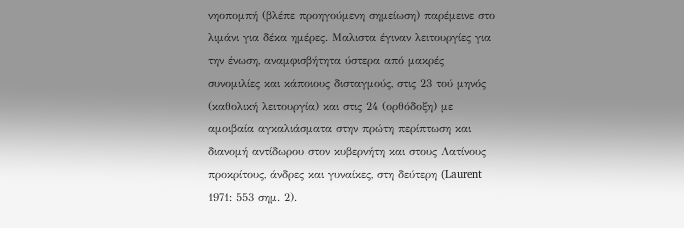νηοπομπή (βλέπε προηγούμενη σημείωση) παρέμεινε στο λιμάνι για δέκα ημέρες. Μαλιστα έγιναν λειτουργίες για την ένωση, αναμφισβήτητα ύστερα από μακρές συνομιλίες και κάποιους δισταγμούς, στις 23 τού μηνός (καθολική λειτουργία) και στις 24 (ορθόδοξη) με αμοιβαία αγκαλιάσματα στην πρώτη περίπτωση και διανομή αντίδωρου στον κυβερνήτη και στους Λατίνους προκρίτους, άνδρες και γυναίκες, στη δεύτερη (Laurent 1971: 553 σημ. 2).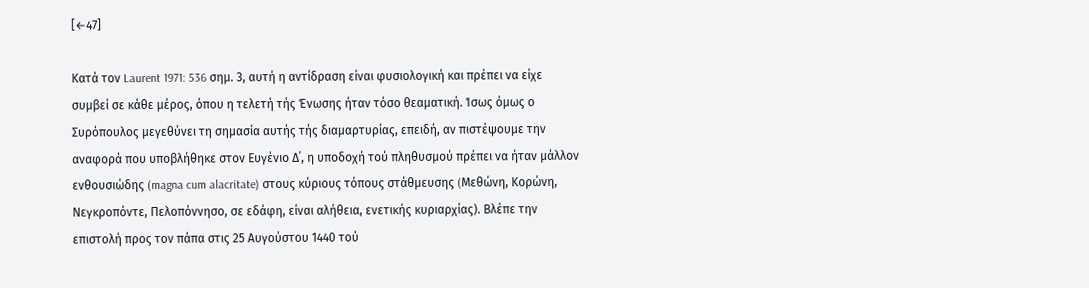[←47]

Κατά τον Laurent 1971: 536 σημ. 3, αυτή η αντίδραση είναι φυσιολογική και πρέπει να είχε συμβεί σε κάθε μέρος, όπου η τελετή τής Ένωσης ήταν τόσο θεαματική. Ίσως όμως ο Συρόπουλος μεγεθύνει τη σημασία αυτής τής διαμαρτυρίας, επειδή, αν πιστέψουμε την αναφορά που υποβλήθηκε στον Ευγένιο Δ΄, η υποδοχή τού πληθυσμού πρέπει να ήταν μάλλον ενθουσιώδης (magna cum alacritate) στους κύριους τόπους στάθμευσης (Mεθώνη, Κορώνη, Νεγκροπόντε, Πελοπόννησο, σε εδάφη, είναι αλήθεια, ενετικής κυριαρχίας). Βλέπε την επιστολή προς τον πάπα στις 25 Αυγούστου 1440 τού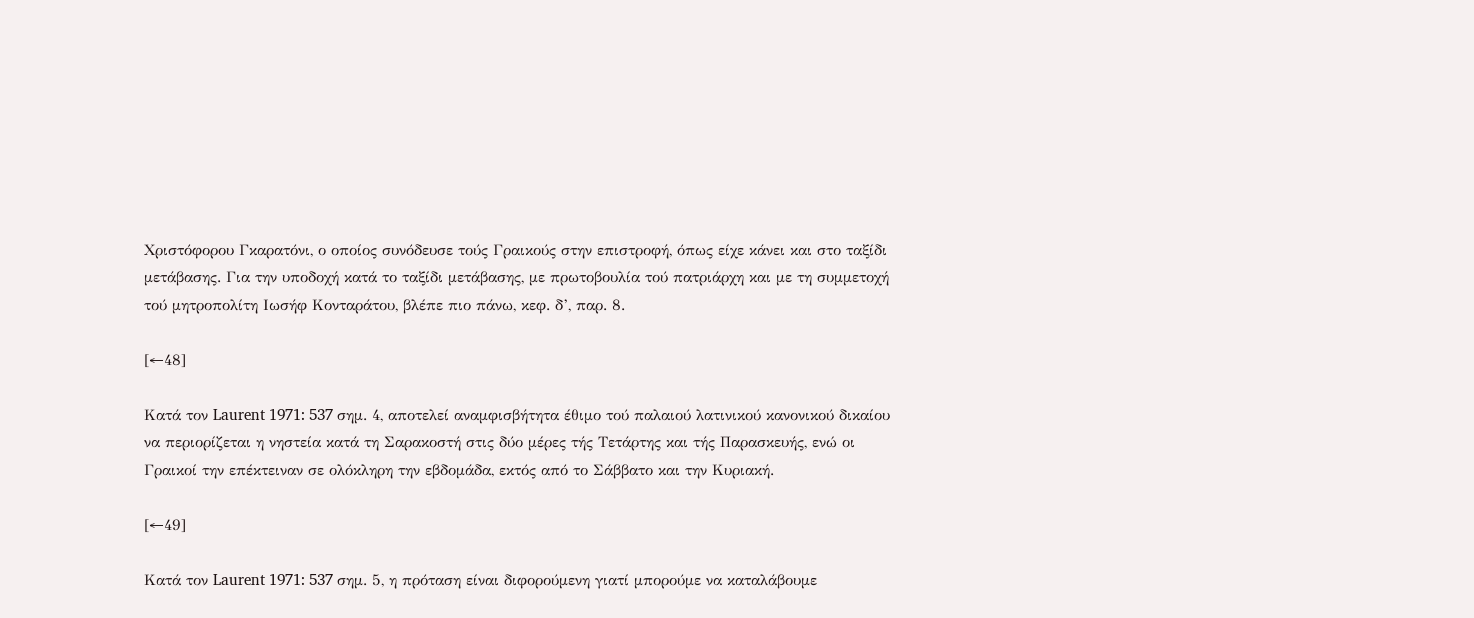Χριστόφορου Γκαρατόνι, ο οποίος συνόδευσε τούς Γραικούς στην επιστροφή, όπως είχε κάνει και στο ταξίδι μετάβασης. Για την υποδοχή κατά το ταξίδι μετάβασης, με πρωτοβουλία τού πατριάρχη και με τη συμμετοχή τού μητροπολίτη Ιωσήφ Κονταράτου, βλέπε πιο πάνω, κεφ. δ’, παρ. 8.

[←48]

Κατά τον Laurent 1971: 537 σημ. 4, αποτελεί αναμφισβήτητα έθιμο τού παλαιού λατινικού κανονικού δικαίου να περιορίζεται η νηστεία κατά τη Σαρακοστή στις δύο μέρες τής Τετάρτης και τής Παρασκευής, ενώ οι Γραικοί την επέκτειναν σε ολόκληρη την εβδομάδα, εκτός από το Σάββατο και την Κυριακή.

[←49]

Κατά τον Laurent 1971: 537 σημ. 5, η πρόταση είναι διφορούμενη γιατί μπορούμε να καταλάβουμε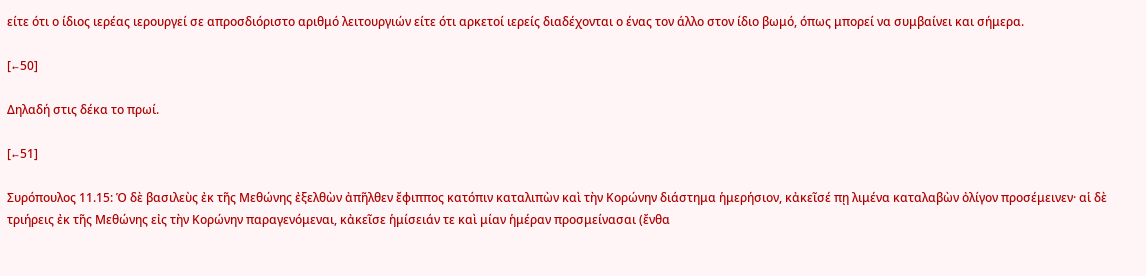είτε ότι ο ίδιος ιερέας ιερουργεί σε απροσδιόριστο αριθμό λειτουργιών είτε ότι αρκετοί ιερείς διαδέχονται ο ένας τον άλλο στον ίδιο βωμό, όπως μπορεί να συμβαίνει και σήμερα.

[←50]

Δηλαδή στις δέκα το πρωί.

[←51]

Συρόπουλος 11.15: Ὁ δὲ βασιλεὺς ἐκ τῆς Μεθώνης ἐξελθὼν ἀπῆλθεν ἔφιππος κατόπιν καταλιπὼν καὶ τὴν Κορώνην διάστημα ἡμερήσιον, κἀκεῖσέ πῃ λιμένα καταλαβὼν ὀλίγον προσέμεινεν· αἱ δὲ τριήρεις ἐκ τῆς Μεθώνης εἰς τὴν Κορώνην παραγενόμεναι, κἀκεῖσε ἡμίσειάν τε καὶ μίαν ἡμέραν προσμείνασαι (ἔνθα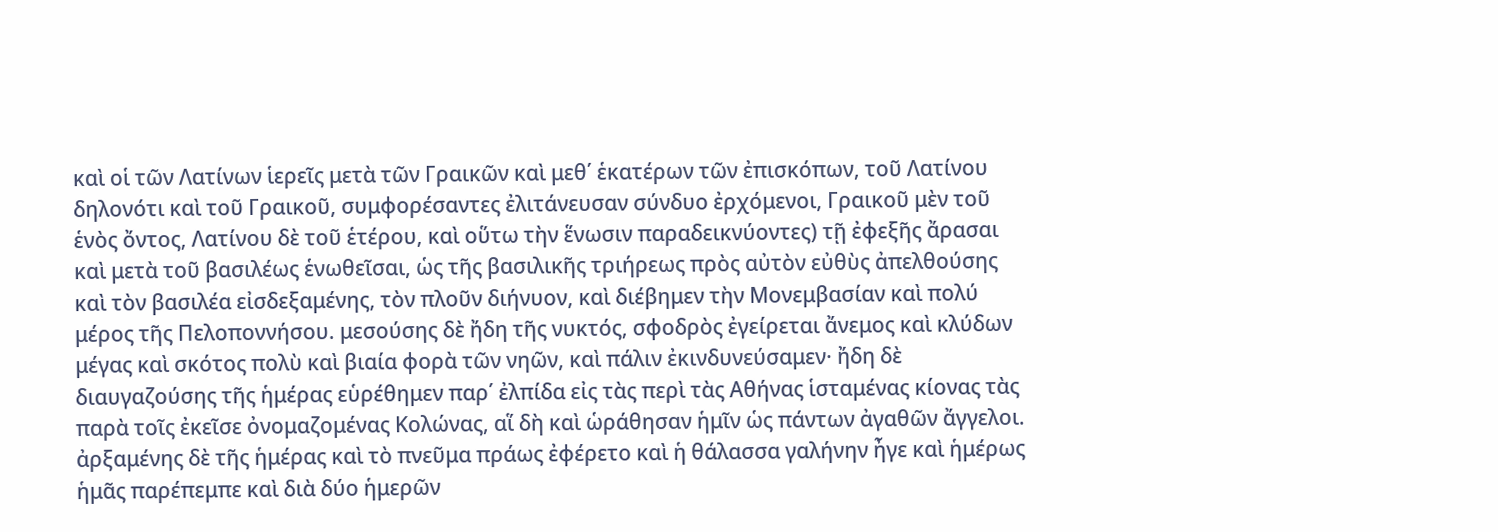καὶ οἱ τῶν Λατίνων ἱερεῖς μετὰ τῶν Γραικῶν καὶ μεθ΄ ἑκατέρων τῶν ἐπισκόπων, τοῦ Λατίνου δηλονότι καὶ τοῦ Γραικοῦ, συμφορέσαντες ἐλιτάνευσαν σύνδυο ἐρχόμενοι, Γραικοῦ μὲν τοῦ ἑνὸς ὄντος, Λατίνου δὲ τοῦ ἑτέρου, καὶ οὕτω τὴν ἕνωσιν παραδεικνύοντες) τῇ ἐφεξῆς ἄρασαι καὶ μετὰ τοῦ βασιλέως ἑνωθεῖσαι, ὡς τῆς βασιλικῆς τριήρεως πρὸς αὐτὸν εὐθὺς ἀπελθούσης καὶ τὸν βασιλέα εἰσδεξαμένης, τὸν πλοῦν διήνυον, καὶ διέβημεν τὴν Μονεμβασίαν καὶ πολύ μέρος τῆς Πελοποννήσου. μεσούσης δὲ ἤδη τῆς νυκτός, σφοδρὸς ἐγείρεται ἄνεμος καὶ κλύδων μέγας καὶ σκότος πολὺ καὶ βιαία φορὰ τῶν νηῶν, καὶ πάλιν ἐκινδυνεύσαμεν· ἤδη δὲ διαυγαζούσης τῆς ἡμέρας εὑρέθημεν παρ΄ ἐλπίδα εἰς τὰς περὶ τὰς Αθήνας ἱσταμένας κίονας τὰς παρὰ τοῖς ἐκεῖσε ὀνομαζομένας Κολώνας, αἵ δὴ καὶ ὡράθησαν ἡμῖν ὡς πάντων ἀγαθῶν ἄγγελοι. ἀρξαμένης δὲ τῆς ἡμέρας καὶ τὸ πνεῦμα πράως ἐφέρετο καὶ ἡ θάλασσα γαλήνην ἦγε καὶ ἡμέρως ἡμᾶς παρέπεμπε καὶ διὰ δύο ἡμερῶν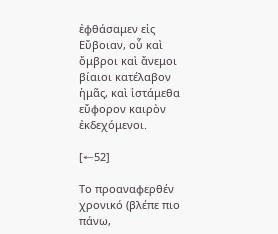ἐφθάσαμεν εἰς Εὔβοιαν, οὗ καὶ ὄμβροι καὶ ἄνεμοι βίαιοι κατέλαβον ἡμᾶς, καὶ ἱστάμεθα εὔφορον καιρὸν ἐκδεχόμενοι.

[←52]

Το προαναφερθέν χρονικό (βλέπε πιο πάνω,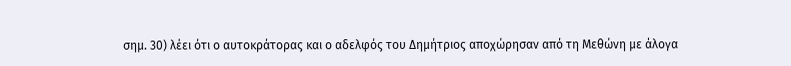σημ. 30) λέει ότι ο αυτοκράτορας και ο αδελφός του Δημήτριος αποχώρησαν από τη Mεθώνη με άλογα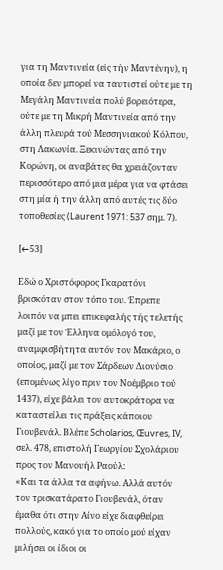για τη Μαντινεία (εἰς τήν Μαντένην), η οποία δεν μπορεί να ταυτιστεί ούτε με τη Μεγάλη Μαντινεία πολύ βορειότερα, ούτε με τη Μικρή Μαντινεία από την άλλη πλευρά τού Μεσσηνιακού Κόλπου, στη Λακωνία. Ξεκινώντας από την Κορώνη, οι αναβάτες θα χρειάζονταν περισσότερο από μια μέρα για να φτάσει στη μία ή την άλλη από αυτές τις δύο τοποθεσίες (Laurent 1971: 537 σημ. 7).

[←53]

Εδώ ο Χριστόφορος Γκαρατόνι βρισκόταν στον τόπο του. Ἐπρεπε λοιπόν να μπει επικεφαλής τής τελετής μαζί με τον Έλληνα ομόλογό του, αναμφισβήτητα αυτόν τον Μακάριο, ο οποίος, μαζί με τον Σάρδεων Διονύσιο (επομένως λίγο πριν τον Νοέμβριο τού 1437), είχε βάλει τον αυτοκράτορα να καταστείλει τις πράξεις κάποιου Γιουβενάλ. Βλέπε Scholarios, Œuvres, IV, σελ. 478, επιστολή Γεωργίου Σχολάριου προς τον Μανουήλ Ραούλ:
«Και τα άλλα τα αφήνω. Αλλά αυτόν τον τρισκατάρατο Γιουβενάλ, όταν έμαθα ότι στην Αίνο είχε διαφθείρει πολλούς, κακό για το οποίο μού είχαν μιλήσει οι ίδιοι οι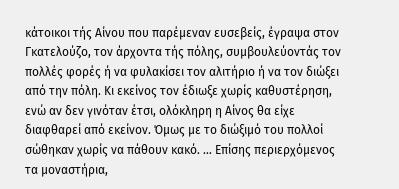κάτοικοι τής Αίνου που παρέμεναν ευσεβείς, έγραψα στον Γκατελούζο, τον άρχοντα τής πόλης, συμβουλεύοντάς τον πολλές φορές ή να φυλακίσει τον αλιτήριο ή να τον διώξει από την πόλη. Κι εκείνος τον έδιωξε χωρίς καθυστέρηση, ενώ αν δεν γινόταν έτσι, ολόκληρη η Αίνος θα είχε διαφθαρεί από εκείνον. Όμως με το διώξιμό του πολλοί σώθηκαν χωρίς να πάθουν κακό. … Επίσης περιερχόμενος τα μοναστήρια,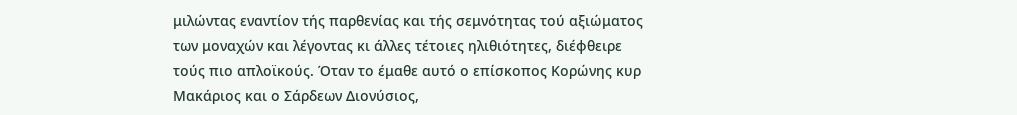μιλώντας εναντίον τής παρθενίας και τής σεμνότητας τού αξιώματος των μοναχών και λέγοντας κι άλλες τέτοιες ηλιθιότητες, διέφθειρε τούς πιο απλοϊκούς. Όταν το έμαθε αυτό ο επίσκοπος Κορώνης κυρ Μακάριος και ο Σάρδεων Διονύσιος,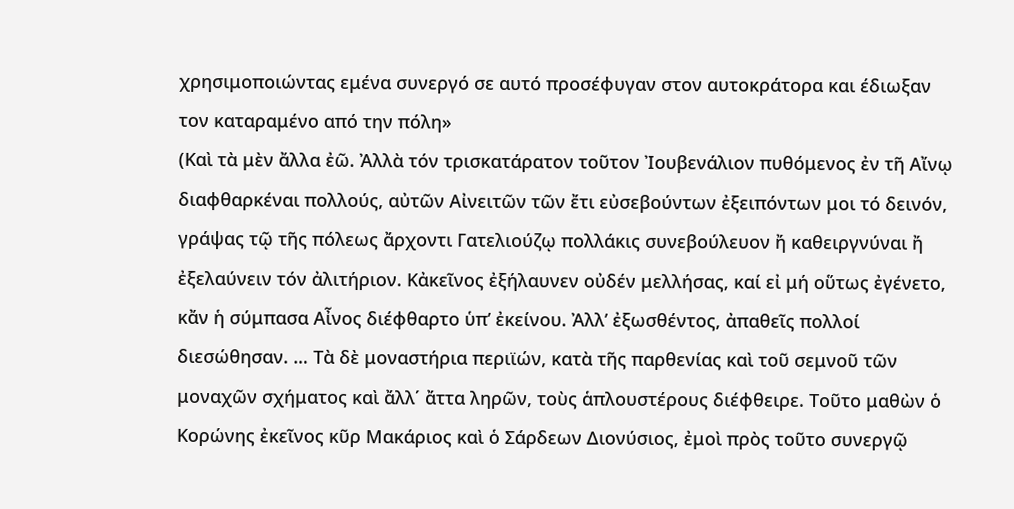χρησιμοποιώντας εμένα συνεργό σε αυτό προσέφυγαν στον αυτοκράτορα και έδιωξαν τον καταραμένο από την πόλη»
(Καὶ τὰ μὲν ἄλλα ἐῶ. Ἀλλὰ τόν τρισκατάρατον τοῦτον Ἰουβενάλιον πυθόμενος ἐν τῆ Αἴνῳ διαφθαρκέναι πολλούς, αὐτῶν Αἰνειτῶν τῶν ἔτι εὐσεβούντων ἐξειπόντων μοι τό δεινόν, γράψας τῷ τῆς πόλεως ἄρχοντι Γατελιούζῳ πολλάκις συνεβούλευον ἤ καθειργνύναι ἤ ἐξελαύνειν τόν ἀλιτήριον. Κἀκεῖνος ἐξήλαυνεν οὐδέν μελλήσας, καί εἰ μή οὕτως ἐγένετο, κἄν ἡ σύμπασα Αἶνος διέφθαρτο ὑπ’ ἐκείνου. Ἀλλ’ ἐξωσθέντος, ἀπαθεῖς πολλοί διεσώθησαν. … Τὰ δὲ μοναστήρια περιϊών, κατὰ τῆς παρθενίας καὶ τοῦ σεμνοῦ τῶν μοναχῶν σχήματος καὶ ἄλλ΄ ἄττα ληρῶν, τοὺς ἁπλουστέρους διέφθειρε. Τοῦτο μαθὼν ὁ Κορώνης ἐκεῖνος κῦρ Μακάριος καὶ ὁ Σάρδεων Διονύσιος, ἐμοὶ πρὸς τοῦτο συνεργῷ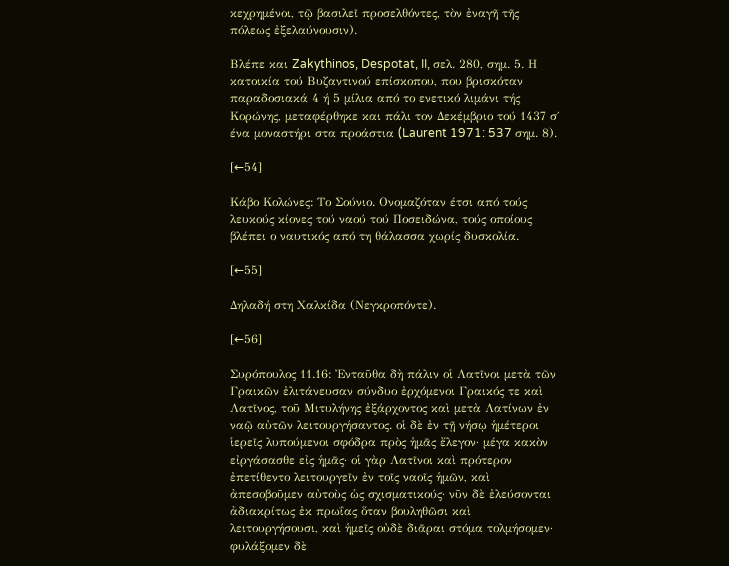κεχρημένοι, τῷ βασιλεῖ προσελθόντες, τὸν ἐναγῆ τῆς πόλεως ἐξελαύνουσιν).

Βλέπε και Zakythinos, Despotat, II, σελ. 280, σημ. 5. Η κατοικία τού Βυζαντινού επίσκοπου, που βρισκόταν παραδοσιακά 4 ή 5 μίλια από το ενετικό λιμάνι τής Κορώνης, μεταφέρθηκε και πάλι τον Δεκέμβριο τού 1437 σ΄ ένα μοναστήρι στα προάστια (Laurent 1971: 537 σημ. 8).

[←54]

Κάβο Κολώνες: Το Σούνιο. Ονομαζόταν έτσι από τούς λευκούς κίονες τού ναού τού Ποσειδώνα, τούς οποίους βλέπει ο ναυτικός από τη θάλασσα χωρίς δυσκολία.

[←55]

Δηλαδή στη Χαλκίδα (Νεγκροπόντε).

[←56]

Συρόπουλος 11.16: Ἐνταῦθα δὴ πάλιν οἱ Λατῖνοι μετὰ τῶν Γραικῶν ἐλιτάνευσαν σύνδυο ἐρχόμενοι Γραικός τε καὶ Λατῖνος, τοῦ Μιτυλήνης ἐξάρχοντος καὶ μετὰ Λατίνων ἐν ναῷ αὐτῶν λειτουργήσαντος. οἱ δὲ ἐν τῇ νήσῳ ἡμέτεροι ἱερεῖς λυπούμενοι σφόδρα πρὸς ἡμᾶς ἔλεγον· μέγα κακὸν εἰργάσασθε εἰς ἡμᾶς· οἱ γὰρ Λατῖνοι καὶ πρότερον ἐπετίθεντο λειτουργεῖν ἐν τοῖς ναοῖς ἡμῶν, καὶ ἀπεσοβοῦμεν αὐτοὺς ὡς σχισματικούς· νῦν δὲ ἐλεύσονται ἀδιακρίτως ἐκ πρωΐας ὅταν βουληθῶσι καὶ λειτουργήσουσι, καὶ ἡμεῖς οὐδὲ διᾶραι στόμα τολμήσομεν· φυλάξομεν δὲ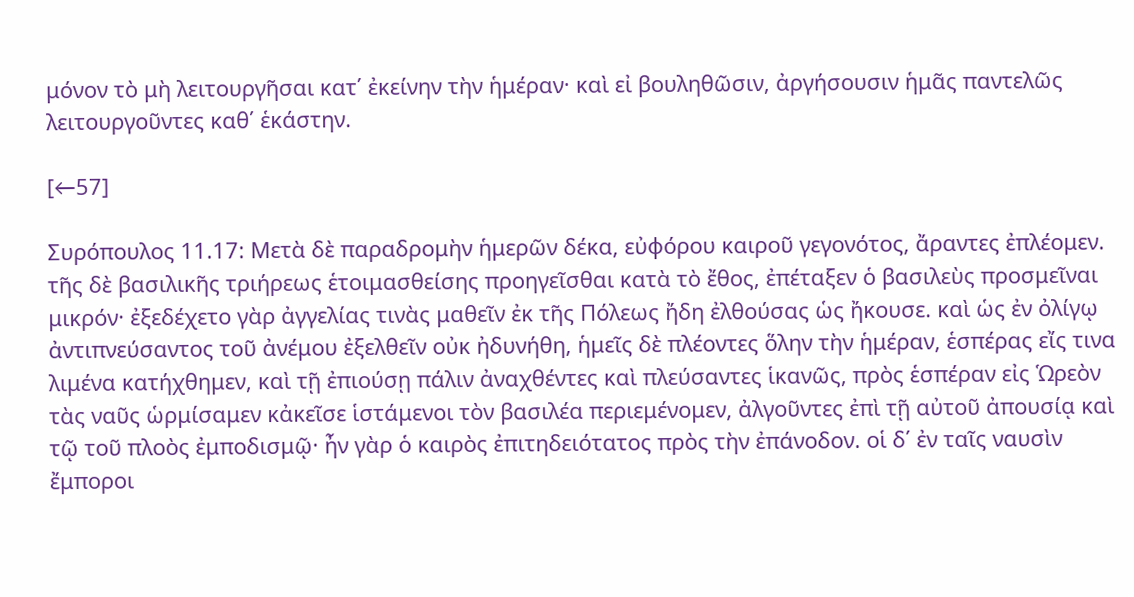μόνον τὸ μὴ λειτουργῆσαι κατ΄ ἐκείνην τὴν ἡμέραν· καὶ εἰ βουληθῶσιν, ἀργήσουσιν ἡμᾶς παντελῶς λειτουργοῦντες καθ΄ ἑκάστην.

[←57]

Συρόπουλος 11.17: Μετὰ δὲ παραδρομὴν ἡμερῶν δέκα, εὐφόρου καιροῦ γεγονότος, ἄραντες ἐπλέομεν. τῆς δὲ βασιλικῆς τριήρεως ἑτοιμασθείσης προηγεῖσθαι κατὰ τὸ ἔθος, ἐπέταξεν ὁ βασιλεὺς προσμεῖναι μικρόν· ἐξεδέχετο γὰρ ἀγγελίας τινὰς μαθεῖν ἐκ τῆς Πόλεως ἤδη ἐλθούσας ὡς ἤκουσε. καὶ ὡς ἐν ὀλίγῳ ἀντιπνεύσαντος τοῦ ἀνέμου ἐξελθεῖν οὐκ ἠδυνήθη, ἡμεῖς δὲ πλέοντες ὅλην τὴν ἡμέραν, ἑσπέρας εἴς τινα λιμένα κατήχθημεν, καὶ τῇ ἐπιούσῃ πάλιν ἀναχθέντες καὶ πλεύσαντες ἱκανῶς, πρὸς ἑσπέραν εἰς Ὡρεὸν τὰς ναῦς ὡρμίσαμεν κἀκεῖσε ἱστάμενοι τὸν βασιλέα περιεμένομεν, ἀλγοῦντες ἐπὶ τῇ αὐτοῦ ἀπουσίᾳ καὶ τῷ τοῦ πλοὸς ἐμποδισμῷ· ἦν γὰρ ὁ καιρὸς ἐπιτηδειότατος πρὸς τὴν ἐπάνοδον. οἱ δ΄ ἐν ταῖς ναυσὶν ἔμποροι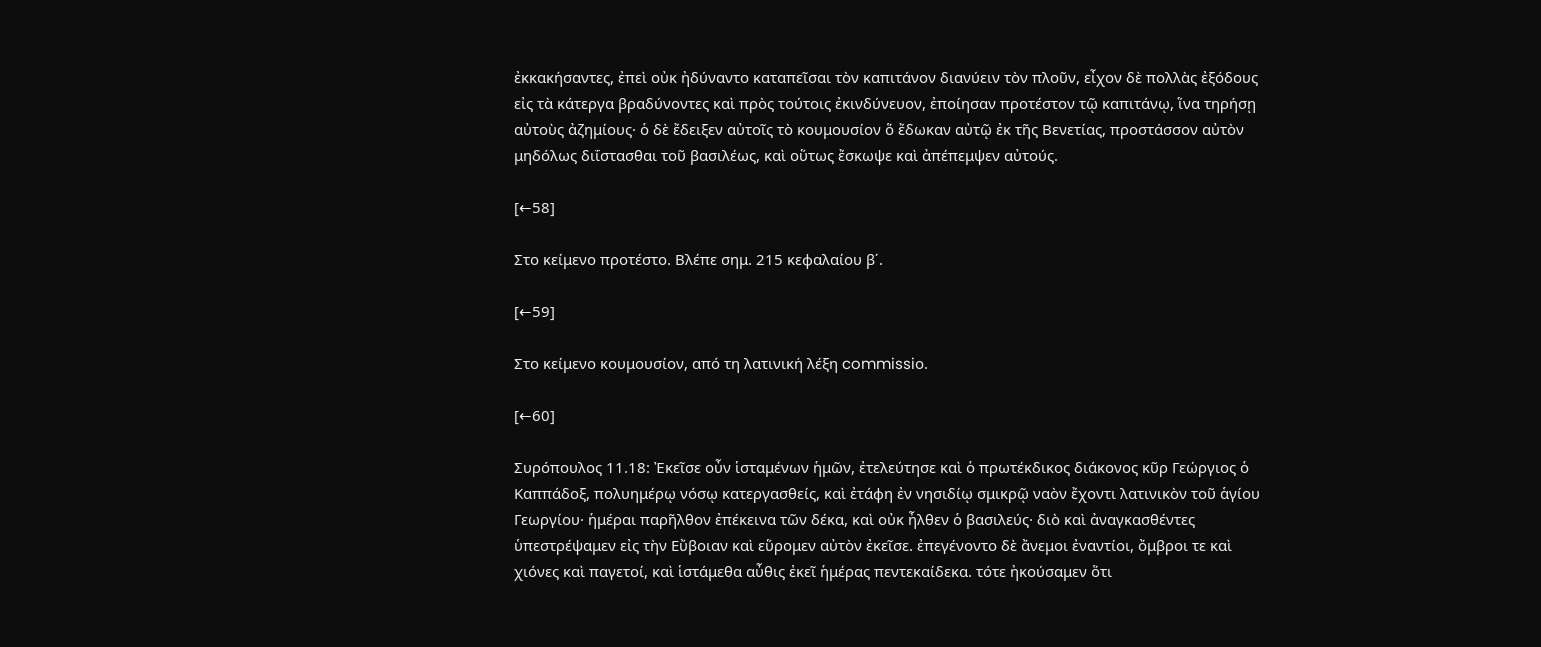ἐκκακήσαντες, ἐπεὶ οὐκ ἠδύναντο καταπεῖσαι τὸν καπιτάνον διανύειν τὸν πλοῦν, εἶχον δὲ πολλὰς ἐξόδους εἰς τὰ κάτεργα βραδύνοντες καὶ πρὸς τούτοις ἐκινδύνευον, ἐποίησαν προτέστον τῷ καπιτάνῳ, ἵνα τηρήσῃ αὐτοὺς ἀζημίους· ὁ δὲ ἔδειξεν αὐτοῖς τὸ κουμουσίον ὅ ἔδωκαν αὐτῷ ἐκ τῆς Βενετίας, προστάσσον αὐτὸν μηδόλως διΐστασθαι τοῦ βασιλέως, καὶ οὕτως ἔσκωψε καὶ ἀπέπεμψεν αὐτούς.

[←58]

Στο κείμενο προτέστο. Bλέπε σημ. 215 κεφαλαίου β΄.

[←59]

Στο κείμενο κουμουσίον, από τη λατινική λέξη commissiο.

[←60]

Συρόπουλος 11.18: Ἐκεῖσε οὖν ἱσταμένων ἡμῶν, ἐτελεύτησε καὶ ὁ πρωτέκδικος διάκονος κῦρ Γεώργιος ὁ Καππάδοξ, πολυημέρῳ νόσῳ κατεργασθείς, καὶ ἐτάφη ἐν νησιδίῳ σμικρῷ ναὸν ἔχοντι λατινικὸν τοῦ ἁγίου Γεωργίου· ἡμέραι παρῆλθον ἐπέκεινα τῶν δέκα, καὶ οὐκ ἦλθεν ὁ βασιλεύς· διὸ καὶ ἀναγκασθέντες ὑπεστρέψαμεν εἰς τὴν Εὔβοιαν καὶ εὕρομεν αὐτὸν ἐκεῖσε. ἐπεγένοντο δὲ ἄνεμοι ἐναντίοι, ὄμβροι τε καὶ χιόνες καὶ παγετοί, καὶ ἱστάμεθα αὖθις ἐκεῖ ἡμέρας πεντεκαίδεκα. τότε ἠκούσαμεν ὅτι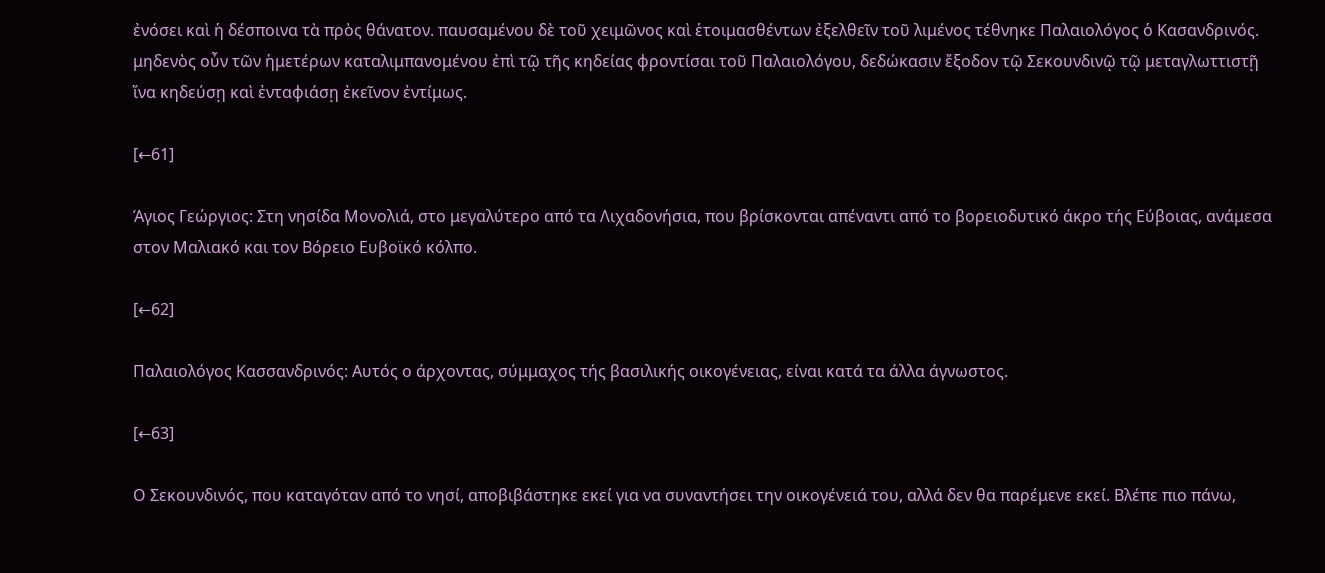ἐνόσει καὶ ἡ δέσποινα τὰ πρὸς θάνατον. παυσαμένου δὲ τοῦ χειμῶνος καὶ ἑτοιμασθέντων ἐξελθεῖν τοῦ λιμένος τέθνηκε Παλαιολόγος ὁ Κασανδρινός. μηδενὸς οὖν τῶν ἡμετέρων καταλιμπανομένου ἐπὶ τῷ τῆς κηδείας φροντίσαι τοῦ Παλαιολόγου, δεδώκασιν ἔξοδον τῷ Σεκουνδινῷ τῷ μεταγλωττιστῇ ἵνα κηδεύσῃ καὶ ἐνταφιάσῃ ἐκεῖνον ἐντίμως.

[←61]

Άγιος Γεώργιος: Στη νησίδα Μονολιά, στο μεγαλύτερο από τα Λιχαδονήσια, που βρίσκονται απέναντι από το βορειοδυτικό άκρο τής Εύβοιας, ανάμεσα στον Μαλιακό και τον Βόρειο Ευβοϊκό κόλπο.

[←62]

Παλαιολόγος Κασσανδρινός: Αυτός ο άρχοντας, σύμμαχος τής βασιλικής οικογένειας, είναι κατά τα άλλα άγνωστος.

[←63]

Ο Σεκουνδινός, που καταγόταν από το νησί, αποβιβάστηκε εκεί για να συναντήσει την οικογένειά του, αλλά δεν θα παρέμενε εκεί. Βλέπε πιο πάνω,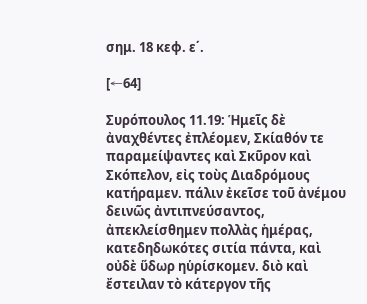σημ. 18 κεφ. ε΄.

[←64]

Συρόπουλος 11.19: Ἡμεῖς δὲ ἀναχθέντες ἐπλέομεν, Σκίαθόν τε παραμείψαντες καὶ Σκῦρον καὶ Σκόπελον, εἰς τοὺς Διαδρόμους κατήραμεν. πάλιν ἐκεῖσε τοῦ ἀνέμου δεινῶς ἀντιπνεύσαντος, ἀπεκλείσθημεν πολλὰς ἡμέρας, κατεδηδωκότες σιτία πάντα, καὶ οὐδὲ ὕδωρ ηὑρίσκομεν. διὸ καὶ ἔστειλαν τὸ κάτεργον τῆς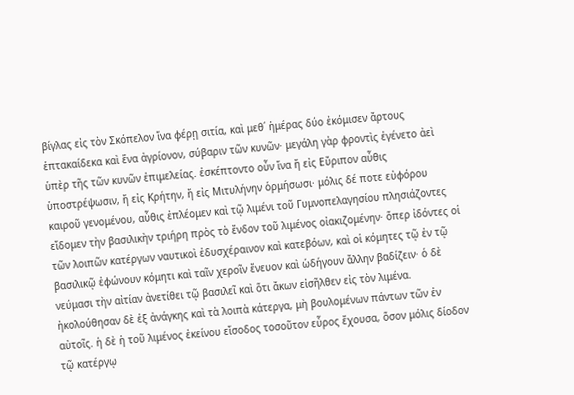βίγλας εἰς τὸν Σκόπελον ἵνα φέρῃ σιτία, καὶ μεθ΄ ἡμέρας δύο ἐκόμισεν ἄρτους ἑπτακαίδεκα καὶ ἕνα ἀγρίονον, σύβαριν τῶν κυνῶν· μεγάλη γὰρ φροντὶς ἐγένετο ἀεὶ ὑπὲρ τῆς τῶν κυνῶν ἐπιμελείας. ἐσκέπτοντο οὖν ἵνα ἤ εἰς Εὔριπον αὖθις ὑποστρέψωσιν, ἤ εἰς Κρήτην, ἤ εἰς Μιτυλήνην ὁρμήσωσι· μόλις δέ ποτε εὐφόρου καιροῦ γενομένου, αὖθις ἐπλέομεν καὶ τῷ λιμένι τοῦ Γυμνοπελαγησίου πλησιάζοντες εἴδομεν τὴν βασιλικὴν τριήρη πρὸς τὸ ἔνδον τοῦ λιμένος οἰακιζομένην· ὅπερ ἰδόντες οἱ τῶν λοιπῶν κατέργων ναυτικοὶ ἐδυσχέραινον καὶ κατεβόων, καὶ οἱ κόμητες τῷ ἐν τῷ βασιλικῷ ἐφώνουν κόμητι καὶ ταῖν χεροῖν ἔνευον καὶ ὡδήγουν ἄλλην βαδίζειν· ὁ δὲ νεύμασι τὴν αἰτίαν ἀνετίθει τῷ βασιλεῖ καὶ ὅτι ἄκων εἰσῆλθεν εἰς τὸν λιμένα. ἠκολούθησαν δὲ ἐξ ἀνάγκης καὶ τὰ λοιπὰ κάτεργα, μὴ βουλομένων πάντων τῶν ἐν αὐτοῖς. ἡ δὲ ἡ τοῦ λιμένος ἐκείνου εἴσοδος τοσοῦτον εὖρος ἔχουσα, ὅσον μόλις δίοδον τῷ κατέργῳ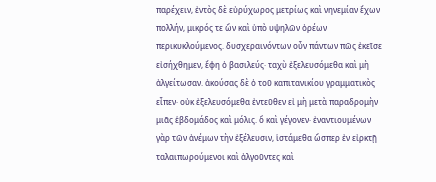παρέχειν, ἐντὸς δὲ εὐρύχωρος μετρίως καὶ νηνεμίαν ἔχων πολλήν, μικρός τε ὤν καὶ ὑπὸ υψηλῶν ὀρέων περικυκλούμενος. δυσχεραινόντων οὖν πάντων πῶς ἐκεῖσε εἰσήχθημεν, ἔφη ὁ βασιλεύς· ταχὺ ἐξελευσόμεθα καὶ μὴ ἀλγείτωσαν. ἀκούσας δὲ ὁ τοῦ καπιτανικίου γραμματικὸς εἶπεν· οὐκ ἐξελευσόμεθα ἐντεῦθεν εἰ μὴ μετὰ παραδρομὴν μιᾶς ἑβδομάδος καὶ μόλις. ὅ καὶ γέγονεν· ἐναντιουμένων γὰρ τῶν ἀνέμων τὴν ἐξέλευσιν, ἱστάμεθα ὥσπερ ἐν εἰρκτῇ ταλαιπωρούμενοι καὶ ἀλγοῦντες καὶ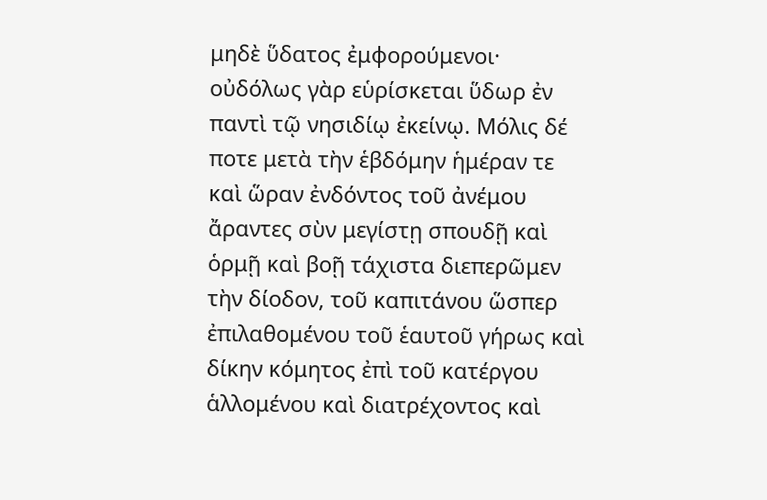μηδὲ ὕδατος ἐμφορούμενοι· οὐδόλως γὰρ εὑρίσκεται ὕδωρ ἐν παντὶ τῷ νησιδίῳ ἐκείνῳ. Μόλις δέ ποτε μετὰ τὴν ἑβδόμην ἡμέραν τε καὶ ὥραν ἐνδόντος τοῦ ἀνέμου ἄραντες σὺν μεγίστῃ σπουδῇ καὶ ὁρμῇ καὶ βοῇ τάχιστα διεπερῶμεν τὴν δίοδον, τοῦ καπιτάνου ὥσπερ ἐπιλαθομένου τοῦ ἑαυτοῦ γήρως καὶ δίκην κόμητος ἐπὶ τοῦ κατέργου ἁλλομένου καὶ διατρέχοντος καὶ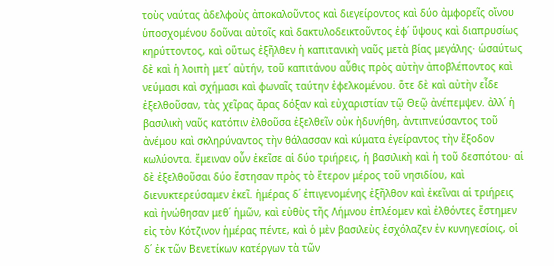τοὺς ναύτας ἀδελφοὺς ἀποκαλοῦντος καὶ διεγείροντος καὶ δύο ἀμφορεῖς οἴνου ὑποσχομένου δοῦναι αὐτοῖς καὶ δακτυλοδεικτοῦντος ἐφ΄ ὕψους καὶ διαπρυσίως κηρύττοντος, καὶ οὕτως ἐξῆλθεν ἡ καπιτανικὴ ναῦς μετὰ βίας μεγάλης· ὡσαύτως δὲ καὶ ἡ λοιπὴ μετ΄ αὐτήν, τοῦ καπιτάνου αὖθις πρὸς αὐτὴν ἀποβλέποντος καὶ νεύμασι καὶ σχήμασι καὶ φωναῖς ταύτην ἐφελκομένου. ὅτε δὲ καὶ αὐτὴν εἶδε ἐξελθοῦσαν, τὰς χεῖρας ἄρας δόξαν καὶ εὐχαριστίαν τῷ Θεῷ ἀνέπεμψεν. ἀλλ΄ ἡ βασιλικὴ ναῦς κατόπιν ἐλθοῦσα ἐξελθεῖν οὐκ ἠδυνήθη, ἀντιπνεύσαντος τοῦ ἀνέμου καὶ σκληρύναντος τὴν θάλασσαν καὶ κύματα ἐγείραντος τὴν ἔξοδον κωλύοντα. ἔμειναν οὖν ἐκεῖσε αἱ δύο τριήρεις, ἡ βασιλικὴ καὶ ἡ τοῦ δεσπότου· αἱ δὲ ἐξελθοῦσαι δύο ἔστησαν πρὸς τὸ ἕτερον μέρος τοῦ νησιδίου, καὶ διενυκτερεύσαμεν ἐκεῖ. ἡμέρας δ΄ ἐπιγενομένης ἐξῆλθον καὶ ἐκεῖναι αἱ τριήρεις καὶ ἡνώθησαν μεθ΄ ἡμῶν, καὶ εὐθὺς τῆς Λήμνου ἐπλέομεν καὶ ἐλθόντες ἔστημεν εἰς τὸν Κότζινον ἡμέρας πέντε, καὶ ὁ μὲν βασιλεὺς ἐσχόλαζεν ἐν κυνηγεσίοις, οἱ δ΄ ἐκ τῶν Βενετίκων κατέργων τὰ τῶν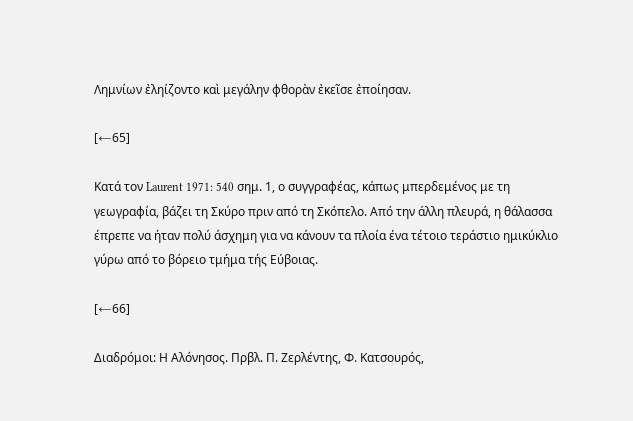Λημνίων ἐληίζοντο καὶ μεγάλην φθορὰν ἐκεῖσε ἐποίησαν.

[←65]

Κατά τον Laurent 1971: 540 σημ. 1, ο συγγραφέας, κάπως μπερδεμένος με τη γεωγραφία, βάζει τη Σκύρο πριν από τη Σκόπελο. Από την άλλη πλευρά, η θάλασσα έπρεπε να ήταν πολύ άσχημη για να κάνουν τα πλοία ένα τέτοιο τεράστιο ημικύκλιο γύρω από το βόρειο τμήμα τής Εύβοιας.

[←66]

Διαδρόμοι: Η Αλόνησος. Πρβλ. Π. Ζερλέντης, Φ. Κατσουρός,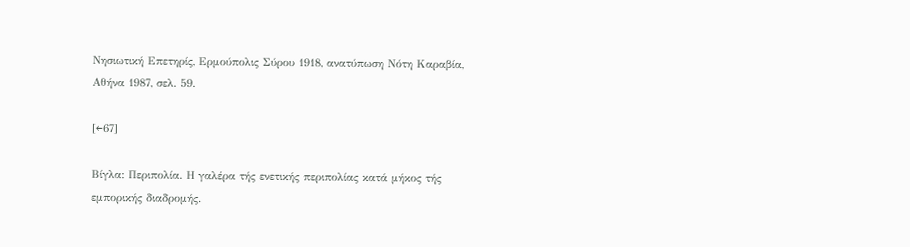Νησιωτική Επετηρίς, Ερμούπολις Σύρου 1918, ανατύπωση Νότη Καραβία, Αθήνα 1987, σελ. 59.

[←67]

Βίγλα: Περιπολία. Η γαλέρα τής ενετικής περιπολίας κατά μήκος τής εμπορικής διαδρομής.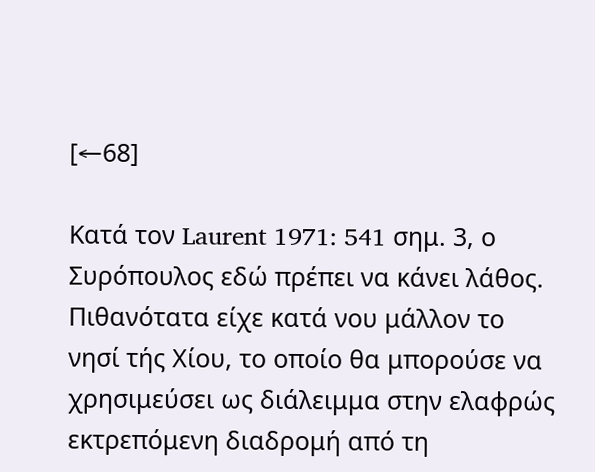[←68]

Κατά τον Laurent 1971: 541 σημ. 3, ο Συρόπουλος εδώ πρέπει να κάνει λάθος. Πιθανότατα είχε κατά νου μάλλον το νησί τής Χίου, το οποίο θα μπορούσε να χρησιμεύσει ως διάλειμμα στην ελαφρώς εκτρεπόμενη διαδρομή από τη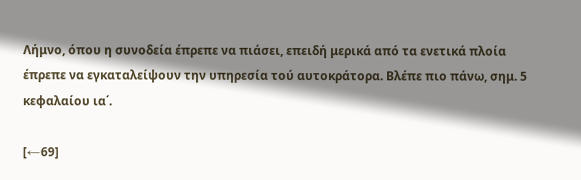Λήμνο, όπου η συνοδεία έπρεπε να πιάσει, επειδή μερικά από τα ενετικά πλοία έπρεπε να εγκαταλείψουν την υπηρεσία τού αυτοκράτορα. Βλέπε πιο πάνω, σημ. 5 κεφαλαίου ια΄.

[←69]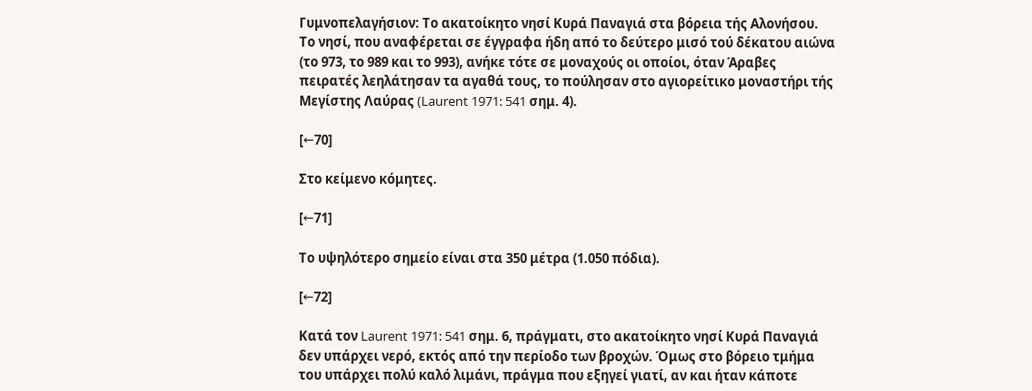Γυμνοπελαγήσιον: Το ακατοίκητο νησί Κυρά Παναγιά στα βόρεια τής Αλονήσου. Το νησί, που αναφέρεται σε έγγραφα ήδη από το δεύτερο μισό τού δέκατου αιώνα (το 973, το 989 και το 993), ανήκε τότε σε μοναχούς οι οποίοι, όταν Άραβες πειρατές λεηλάτησαν τα αγαθά τους, το πούλησαν στο αγιορείτικο μοναστήρι τής Μεγίστης Λαύρας (Laurent 1971: 541 σημ. 4).

[←70]

Στο κείμενο κόμητες.

[←71]

Το υψηλότερο σημείο είναι στα 350 μέτρα (1.050 πόδια).

[←72]

Κατά τον Laurent 1971: 541 σημ. 6, πράγματι, στο ακατοίκητο νησί Κυρά Παναγιά δεν υπάρχει νερό, εκτός από την περίοδο των βροχών. Όμως στο βόρειο τμήμα του υπάρχει πολύ καλό λιμάνι, πράγμα που εξηγεί γιατί, αν και ήταν κάποτε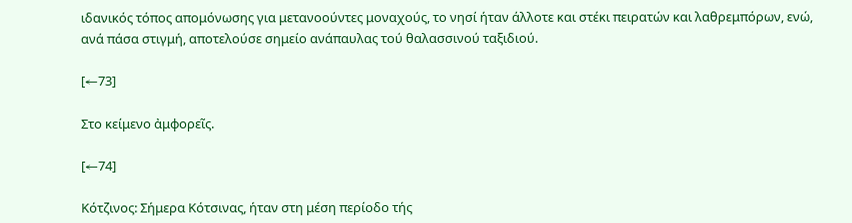ιδανικός τόπος απομόνωσης για μετανοούντες μοναχούς, το νησί ήταν άλλοτε και στέκι πειρατών και λαθρεμπόρων, ενώ, ανά πάσα στιγμή, αποτελούσε σημείο ανάπαυλας τού θαλασσινού ταξιδιού.

[←73]

Στο κείμενο ἀμφορεῖς.

[←74]

Κότζινος: Σήμερα Κότσινας, ήταν στη μέση περίοδο τής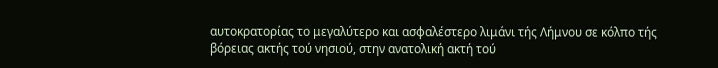αυτοκρατορίας το μεγαλύτερο και ασφαλέστερο λιμάνι τής Λήμνου σε κόλπο τής βόρειας ακτής τού νησιού, στην ανατολική ακτή τού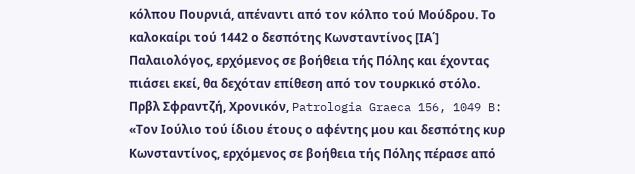κόλπου Πουρνιά, απέναντι από τον κόλπο τού Μούδρου. Το καλοκαίρι τού 1442 ο δεσπότης Κωνσταντίνος [ΙΑ΄] Παλαιολόγος, ερχόμενος σε βοήθεια τής Πόλης και έχοντας πιάσει εκεί, θα δεχόταν επίθεση από τον τουρκικό στόλο. Πρβλ Σφραντζή, Χρονικόν, Patrologia Graeca 156, 1049 B:
«Τον Ιούλιο τού ίδιου έτους ο αφέντης μου και δεσπότης κυρ Κωνσταντίνος, ερχόμενος σε βοήθεια τής Πόλης πέρασε από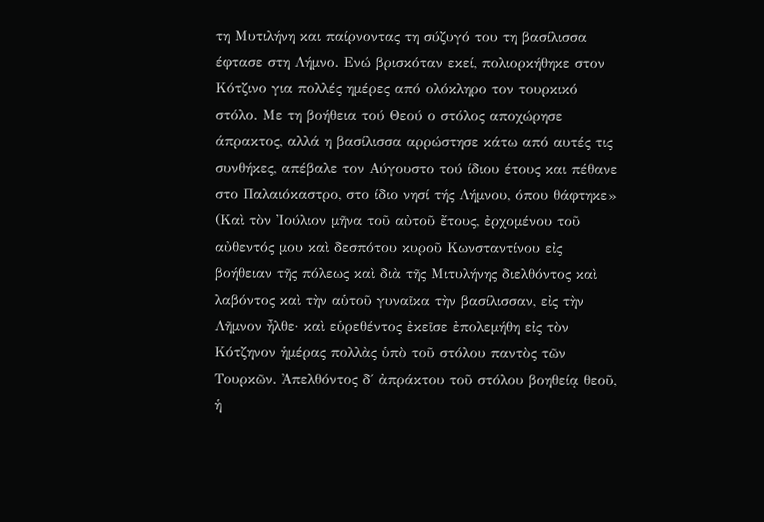τη Μυτιλήνη και παίρνοντας τη σύζυγό του τη βασίλισσα έφτασε στη Λήμνο. Ενώ βρισκόταν εκεί, πολιορκήθηκε στον Κότζινο για πολλές ημέρες από ολόκληρο τον τουρκικό στόλο. Με τη βοήθεια τού Θεού ο στόλος αποχώρησε άπρακτος, αλλά η βασίλισσα αρρώστησε κάτω από αυτές τις συνθήκες, απέβαλε τον Αύγουστο τού ίδιου έτους και πέθανε στο Παλαιόκαστρο, στο ίδιο νησί τής Λήμνου, όπου θάφτηκε»
(Καὶ τὸν Ἰούλιον μῆνα τοῦ αὐτοῦ ἔτους, ἐρχομένου τοῦ αὐθεντός μου καὶ δεσπότου κυροῦ Κωνσταντίνου εἰς βοήθειαν τῆς πόλεως καὶ διὰ τῆς Μιτυλήνης διελθόντος καὶ λαβόντος καὶ τὴν αὑτοῦ γυναῖκα τὴν βασίλισσαν, εἰς τὴν Λῆμνον ἦλθε· καὶ εὑρεθέντος ἐκεῖσε ἐπολεμήθη εἰς τὸν Κότζηνον ἡμέρας πολλὰς ὑπὸ τοῦ στόλου παντὸς τῶν Τουρκῶν. Ἀπελθόντος δ΄ ἀπράκτου τοῦ στόλου βοηθείᾳ θεοῦ, ἡ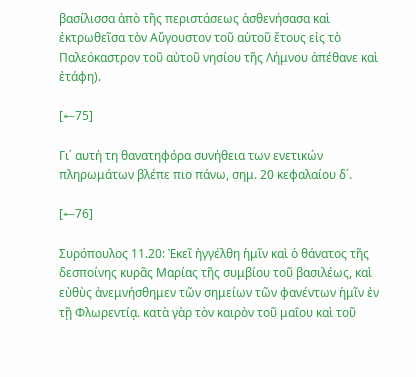βασίλισσα ἀπὸ τῆς περιστάσεως ἀσθενήσασα καὶ ἐκτρωθεῖσα τὸν Αὔγουστον τοῦ αὐτοῦ ἔτους εἰς τὸ Παλεόκαστρον τοῦ αὐτοῦ νησίου τῆς Λήμνου ἀπέθανε καὶ ἐτάφη).

[←75]

Γι΄ αυτή τη θανατηφόρα συνήθεια των ενετικών πληρωμάτων βλέπε πιο πάνω, σημ. 20 κεφαλαίου δ΄.

[←76]

Συρόπουλος 11.20: Ἐκεῖ ἠγγέλθη ἡμῖν καὶ ὁ θάνατος τῆς δεσποίνης κυρᾶς Μαρίας τῆς συμβίου τοῦ βασιλέως, καὶ εὐθὺς ἀνεμνήσθημεν τῶν σημείων τῶν φανέντων ἡμῖν ἐν τῇ Φλωρεντίᾳ. κατὰ γὰρ τὸν καιρὸν τοῦ μαΐου καὶ τοῦ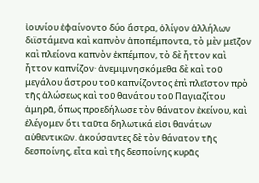ἰουνίου ἐφαίνοντο δύο ἄστρα, ὀλίγον ἀλλήλων διϊστάμενα καὶ καπνὸν ἀποπέμποντα, τὸ μὲν μεῖζον καὶ πλείονα καπνὸν ἐκπέμπον, τὸ δὲ ἧττον καὶ ἧττον καπνίζον· ἀνεμιμνησκόμεθα δὲ καὶ τοῦ μεγάλου ἄστρου τοῦ καπνίζοντος ἐπὶ πλεῖστον πρὸ τῆς ἁλώσεως καὶ τοῦ θανάτου τοῦ Παγιαζίτου ἀμηρᾶ, ὅπως προεδήλωσε τὸν θάνατον ἐκείνου, καὶ ἐλέγομεν ὅτι ταῦτα δηλωτικά εἰσι θανάτων αὐθεντικῶν. ἀκούσαντες δὲ τὸν θάνατον τῆς δεσποίνης, εἶτα καὶ τῆς δεσποίνης κυρᾶς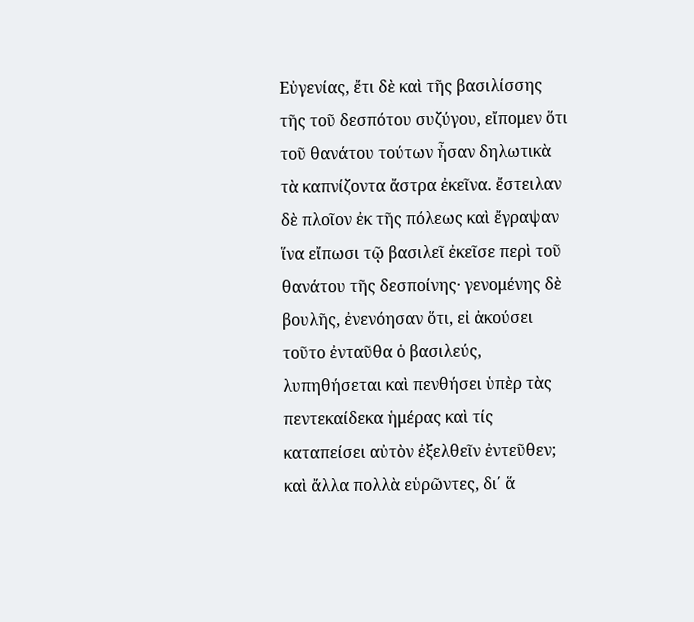Εὐγενίας, ἔτι δὲ καὶ τῆς βασιλίσσης τῆς τοῦ δεσπότου συζύγου, εἴπομεν ὅτι τοῦ θανάτου τούτων ἦσαν δηλωτικὰ τὰ καπνίζοντα ἄστρα ἐκεῖνα. ἔστειλαν δὲ πλοῖον ἐκ τῆς πόλεως καὶ ἔγραψαν ἵνα εἴπωσι τῷ βασιλεῖ ἐκεῖσε περὶ τοῦ θανάτου τῆς δεσποίνης· γενομένης δὲ βουλῆς, ἐνενόησαν ὅτι, εἰ ἀκούσει τοῦτο ἐνταῦθα ὁ βασιλεύς, λυπηθήσεται καὶ πενθήσει ὑπὲρ τὰς πεντεκαίδεκα ἡμέρας καὶ τίς καταπείσει αὐτὸν ἐξελθεῖν ἐντεῦθεν; καὶ ἄλλα πολλὰ εὑρῶντες, δι΄ ἅ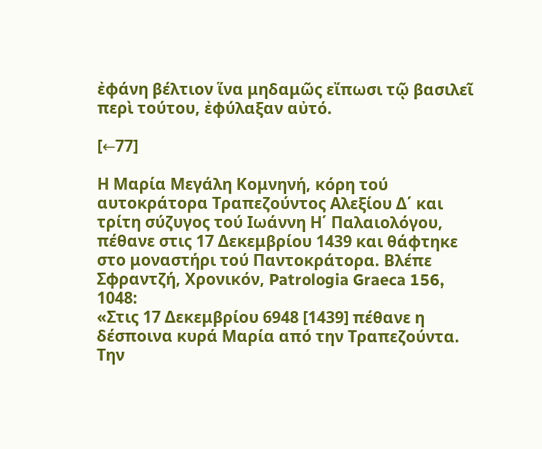ἐφάνη βέλτιον ἵνα μηδαμῶς εἴπωσι τῷ βασιλεῖ περὶ τούτου, ἐφύλαξαν αὐτό.

[←77]

Η Μαρία Μεγάλη Κομνηνή, κόρη τού αυτοκράτορα Τραπεζούντος Αλεξίου Δ΄ και τρίτη σύζυγος τού Ιωάννη Η΄ Παλαιολόγου, πέθανε στις 17 Δεκεμβρίου 1439 και θάφτηκε στο μοναστήρι τού Παντοκράτορα. Βλέπε Σφραντζή, Χρονικόν, Patrologia Graeca 156, 1048:
«Στις 17 Δεκεμβρίου 6948 [1439] πέθανε η δέσποινα κυρά Μαρία από την Τραπεζούντα. Την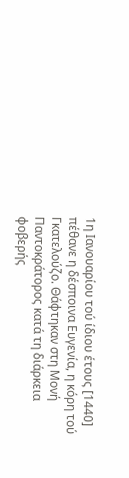1η Ιανουαρίου τού ίδιου έτους [1440] πέθανε η δέσποινα Ευγενία, η κόρη τού Γκατελούζο. Θάφτηκαν στη Μονή Παντοκράτορος κατά τη διάρκεια φοβερής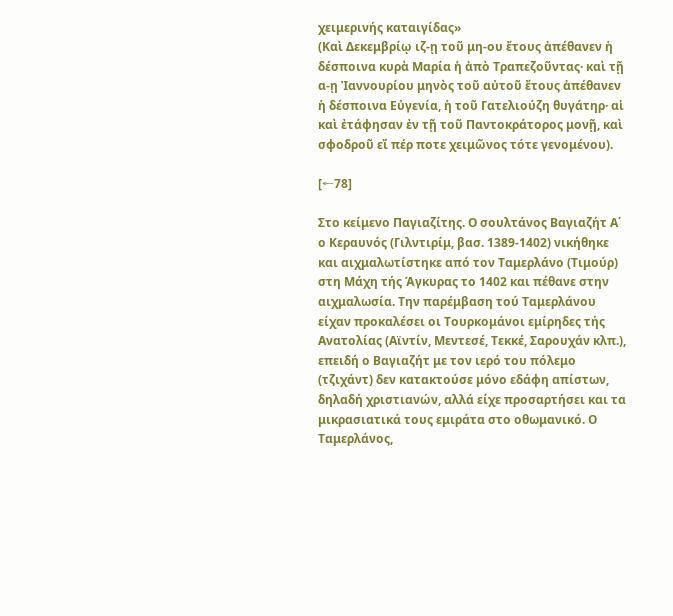χειμερινής καταιγίδας»
(Καὶ Δεκεμβρίῳ ιζ-ῃ τοῦ μη-ου ἔτους ἀπέθανεν ἡ δέσποινα κυρὰ Μαρία ἡ ἀπὸ Τραπεζοῦντας· καὶ τῇ α-ῃ Ἰαννουρίου μηνὸς τοῦ αὐτοῦ ἔτους ἀπέθανεν ἡ δέσποινα Εὐγενία, ἡ τοῦ Γατελιούζη θυγάτηρ· αἱ καὶ ἐτάφησαν ἐν τῇ τοῦ Παντοκράτορος μονῇ, καὶ σφοδροῦ εἴ πέρ ποτε χειμῶνος τότε γενομένου).

[←78]

Στο κείμενο Παγιαζίτης. Ο σουλτάνος Βαγιαζήτ Α΄ ο Κεραυνός (Γιλντιρίμ, βασ. 1389-1402) νικήθηκε και αιχμαλωτίστηκε από τον Ταμερλάνο (Τιμούρ) στη Μάχη τής Άγκυρας το 1402 και πέθανε στην αιχμαλωσία. Την παρέμβαση τού Ταμερλάνου είχαν προκαλέσει οι Τουρκομάνοι εμίρηδες τής Ανατολίας (Αϊντίν, Μεντεσέ, Τεκκέ, Σαρουχάν κλπ.), επειδή ο Βαγιαζήτ με τον ιερό του πόλεμο (τζιχάντ) δεν κατακτούσε μόνο εδάφη απίστων, δηλαδή χριστιανών, αλλά είχε προσαρτήσει και τα μικρασιατικά τους εμιράτα στο οθωμανικό. Ο Ταμερλάνος,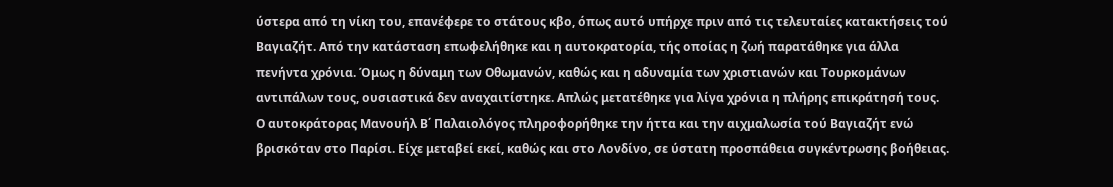ύστερα από τη νίκη του, επανέφερε το στάτους κβο, όπως αυτό υπήρχε πριν από τις τελευταίες κατακτήσεις τού Βαγιαζήτ. Από την κατάσταση επωφελήθηκε και η αυτοκρατορία, τής οποίας η ζωή παρατάθηκε για άλλα πενήντα χρόνια. Όμως η δύναμη των Οθωμανών, καθώς και η αδυναμία των χριστιανών και Τουρκομάνων αντιπάλων τους, ουσιαστικά δεν αναχαιτίστηκε. Απλώς μετατέθηκε για λίγα χρόνια η πλήρης επικράτησή τους. Ο αυτοκράτορας Μανουήλ Β΄ Παλαιολόγος πληροφορήθηκε την ήττα και την αιχμαλωσία τού Βαγιαζήτ ενώ βρισκόταν στο Παρίσι. Είχε μεταβεί εκεί, καθώς και στο Λονδίνο, σε ύστατη προσπάθεια συγκέντρωσης βοήθειας.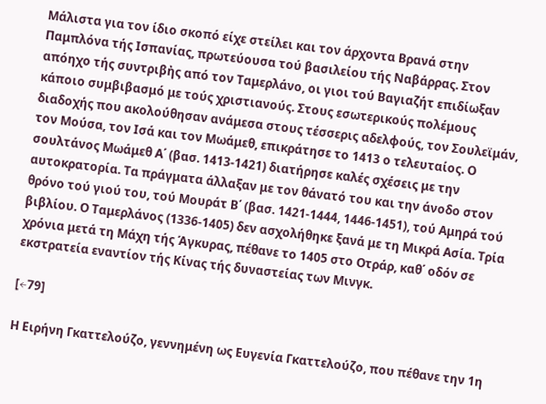Μάλιστα για τον ίδιο σκοπό είχε στείλει και τον άρχοντα Βρανά στην Παμπλόνα τής Ισπανίας, πρωτεύουσα τού βασιλείου τής Ναβάρρας. Στον απόηχο τής συντριβἠς από τον Ταμερλάνο, οι γιοι τού Βαγιαζήτ επιδίωξαν κάποιο συμβιβασμό με τούς χριστιανούς. Στους εσωτερικούς πολέμους διαδοχής που ακολούθησαν ανάμεσα στους τέσσερις αδελφούς, τον Σουλεϊμάν, τον Μούσα, τον Ισά και τον Μωάμεθ, επικράτησε το 1413 ο τελευταίος. Ο σουλτάνος Μωάμεθ Α΄ (βασ. 1413-1421) διατήρησε καλές σχέσεις με την αυτοκρατορία. Τα πράγματα άλλαξαν με τον θάνατό του και την άνοδο στον θρόνο τού γιού του, τού Μουράτ Β΄ (βασ. 1421-1444, 1446-1451), τού Αμηρά τού βιβλίου. Ο Ταμερλάνος (1336-1405) δεν ασχολήθηκε ξανά με τη Μικρά Ασία. Τρία χρόνια μετά τη Μάχη τής Άγκυρας, πέθανε το 1405 στο Οτράρ, καθ΄ οδόν σε εκστρατεία εναντίον τής Κίνας τής δυναστείας των Μινγκ.

[←79]

Η Ειρήνη Γκαττελούζο, γεννημένη ως Ευγενία Γκαττελούζο, που πέθανε την 1η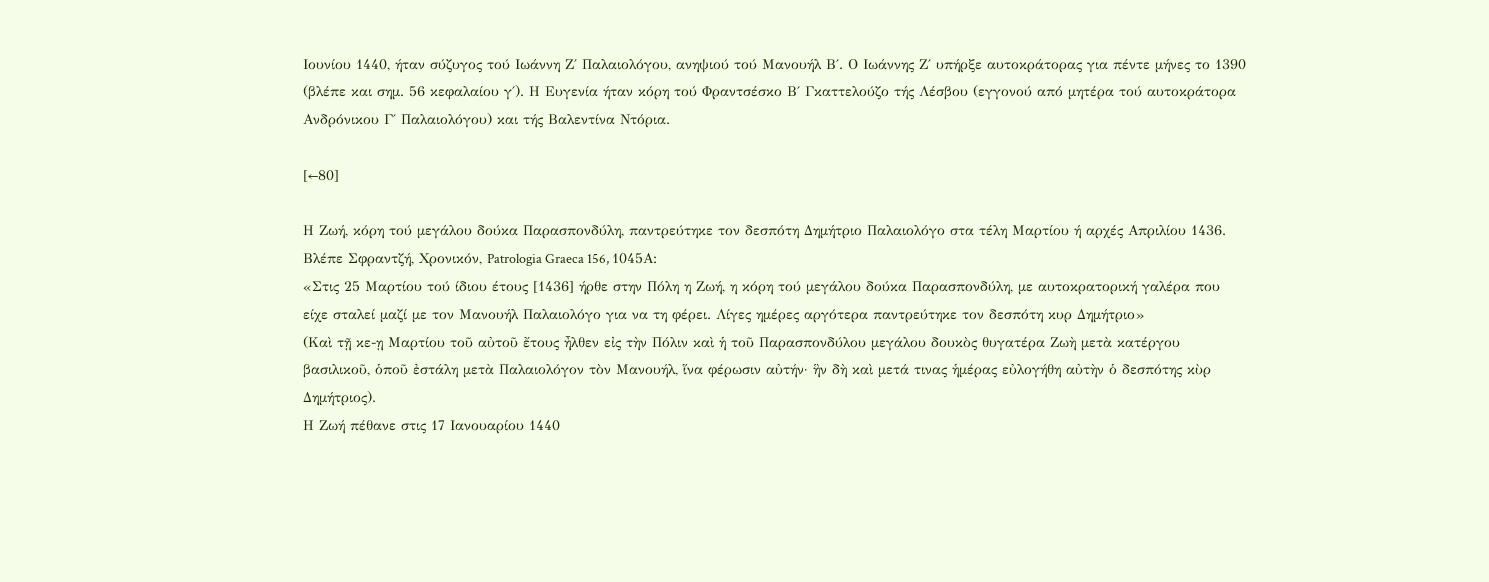Ιουνίου 1440, ήταν σύζυγος τού Ιωάννη Ζ΄ Παλαιολόγου, ανηψιού τού Μανουήλ Β΄. Ο Ιωάννης Ζ΄ υπήρξε αυτοκράτορας για πέντε μήνες το 1390 (βλέπε και σημ. 56 κεφαλαίου γ΄). Η Ευγενία ήταν κόρη τού Φραντσέσκο Β΄ Γκαττελούζο τής Λέσβου (εγγονού από μητέρα τού αυτοκράτορα Ανδρόνικου Γ΄ Παλαιολόγου) και τής Βαλεντίνα Ντόρια.

[←80]

Η Ζωή, κόρη τού μεγάλου δούκα Παρασπονδύλη, παντρεύτηκε τον δεσπότη Δημήτριο Παλαιολόγο στα τέλη Μαρτίου ή αρχές Απριλίου 1436. Βλέπε Σφραντζή, Χρονικόν, Patrologia Graeca 156, 1045Α:
«Στις 25 Μαρτίου τού ίδιου έτους [1436] ήρθε στην Πόλη η Ζωή, η κόρη τού μεγάλου δούκα Παρασπονδύλη, με αυτοκρατορική γαλέρα που είχε σταλεί μαζί με τον Μανουήλ Παλαιολόγο για να τη φέρει. Λίγες ημέρες αργότερα παντρεύτηκε τον δεσπότη κυρ Δημήτριο»
(Καὶ τῇ κε-ῃ Μαρτίου τοῦ αὐτοῦ ἔτους ἦλθεν εἰς τὴν Πόλιν καὶ ἡ τοῦ Παρασπονδύλου μεγάλου δουκὸς θυγατέρα Ζωὴ μετὰ κατέργου βασιλικοῦ, ὁποῦ ἐστάλη μετὰ Παλαιολόγον τὸν Μανουήλ, ἵνα φέρωσιν αὐτήν· ἣν δὴ καὶ μετά τινας ἡμέρας εὐλογήθη αὐτὴν ὁ δεσπότης κὺρ ∆ημήτριος).
Η Ζωή πέθανε στις 17 Ιανουαρίου 1440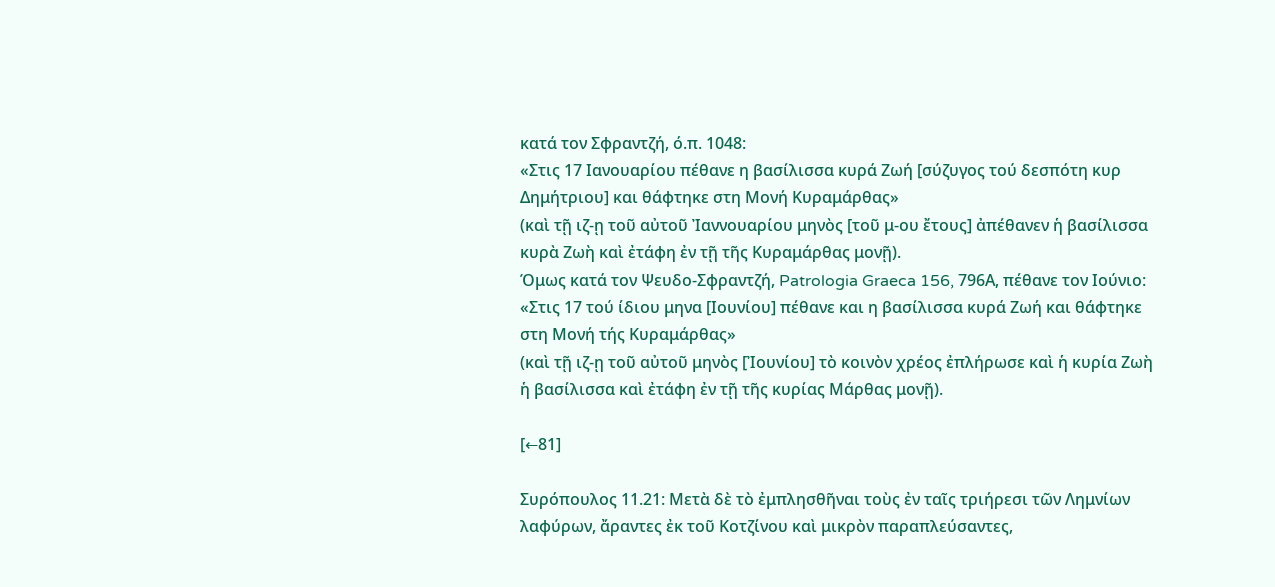κατά τον Σφραντζή, ό.π. 1048:
«Στις 17 Ιανουαρίου πέθανε η βασίλισσα κυρά Ζωή [σύζυγος τού δεσπότη κυρ Δημήτριου] και θάφτηκε στη Μονή Κυραμάρθας»
(καὶ τῇ ιζ-ῃ τοῦ αὐτοῦ Ἰαννουαρίου μηνὸς [τοῦ μ-ου ἔτους] ἀπέθανεν ἡ βασίλισσα κυρὰ Ζωὴ καὶ ἐτάφη ἐν τῇ τῆς Κυραμάρθας μονῇ).
Όμως κατά τον Ψευδο-Σφραντζή, Patrologia Graeca 156, 796Α, πέθανε τον Ιούνιο:
«Στις 17 τού ίδιου μηνα [Ιουνίου] πέθανε και η βασίλισσα κυρά Ζωή και θάφτηκε στη Μονή τής Κυραμάρθας»
(καὶ τῇ ιζ-ῃ τοῦ αὐτοῦ μηνὸς [Ἰουνίου] τὸ κοινὸν χρέος ἐπλήρωσε καὶ ἡ κυρία Ζωὴ ἡ βασίλισσα καὶ ἐτάφη ἐν τῇ τῆς κυρίας Μάρθας μονῇ).

[←81]

Συρόπουλος 11.21: Μετὰ δὲ τὸ ἐμπλησθῆναι τοὺς ἐν ταῖς τριήρεσι τῶν Λημνίων λαφύρων, ἄραντες ἐκ τοῦ Κοτζίνου καὶ μικρὸν παραπλεύσαντες,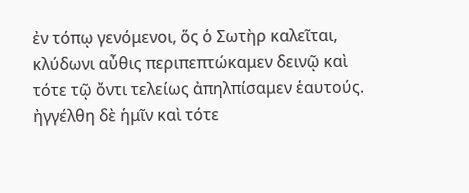ἐν τόπῳ γενόμενοι, ὅς ὁ Σωτὴρ καλεῖται, κλύδωνι αὖθις περιπεπτώκαμεν δεινῷ καὶ τότε τῷ ὄντι τελείως ἀπηλπίσαμεν ἑαυτούς. ἠγγέλθη δὲ ἡμῖν καὶ τότε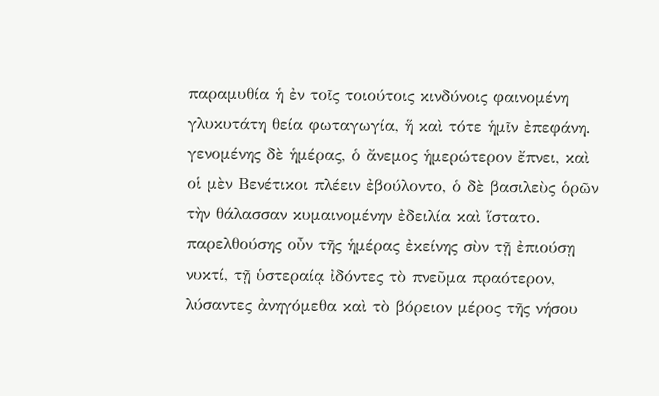παραμυθία ἡ ἐν τοῖς τοιούτοις κινδύνοις φαινομένη γλυκυτάτη θεία φωταγωγία, ἥ καὶ τότε ἡμῖν ἐπεφάνη. γενομένης δὲ ἡμέρας, ὁ ἄνεμος ἡμερώτερον ἔπνει, καὶ οἱ μὲν Βενέτικοι πλέειν ἐβούλοντο, ὁ δὲ βασιλεὺς ὁρῶν τὴν θάλασσαν κυμαινομένην ἐδειλία καὶ ἵστατο. παρελθούσης οὖν τῆς ἡμέρας ἐκείνης σὺν τῇ ἐπιούσῃ νυκτί, τῇ ὑστεραίᾳ ἰδόντες τὸ πνεῦμα πραότερον, λύσαντες ἀνηγόμεθα καὶ τὸ βόρειον μέρος τῆς νήσου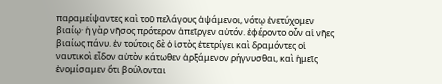παραμείψαντες καὶ τοῦ πελάγους ἁψάμενοι, νότῳ ἐνετύχομεν βιαίῳ· ἡ γὰρ νῆσος πρότερον ἀπεῖργεν αὐτόν. ἐφέροντο οὖν αἱ νῆες βιαίως πάνυ. ἐν τούτοις δὲ ὁ ἱστὸς ἐτετρίγει καὶ δραμόντες οἱ ναυτικοὶ εἶδον αὐτὸν κάτωθεν ἀρξάμενον ρήγνυσθαι, καὶ ἡμεῖς ἐνομίσαμεν ὅτι βούλονται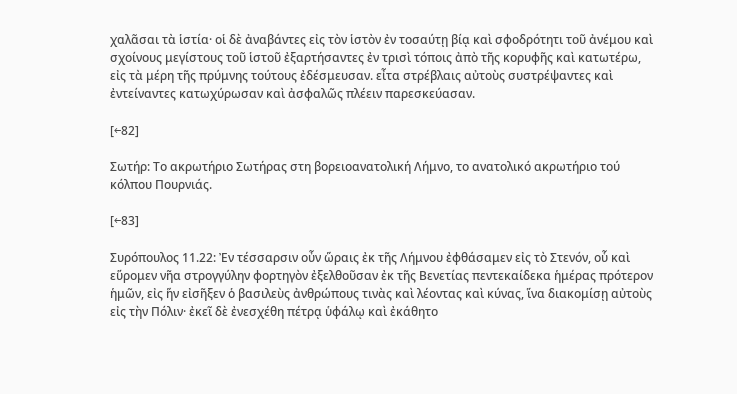χαλᾶσαι τὰ ἱστία· οἱ δὲ ἀναβάντες εἰς τὸν ἱστὸν ἐν τοσαύτῃ βίᾳ καὶ σφοδρότητι τοῦ ἀνέμου καὶ σχοίνους μεγίστους τοῦ ἱστοῦ ἐξαρτήσαντες ἐν τρισὶ τόποις ἀπὸ τῆς κορυφῆς καὶ κατωτέρω, εἰς τὰ μέρη τῆς πρύμνης τούτους ἐδέσμευσαν. εἶτα στρέβλαις αὐτοὺς συστρέψαντες καὶ ἐντείναντες κατωχύρωσαν καὶ ἀσφαλῶς πλέειν παρεσκεύασαν.

[←82]

Σωτήρ: Το ακρωτήριο Σωτήρας στη βορειοανατολική Λήμνο, το ανατολικό ακρωτήριο τού κόλπου Πουρνιάς.

[←83]

Συρόπουλος 11.22: Ἐν τέσσαρσιν οὖν ὥραις ἐκ τῆς Λήμνου ἐφθάσαμεν εἰς τὸ Στενόν, οὗ καὶ εὕρομεν νῆα στρογγύλην φορτηγὸν ἐξελθοῦσαν ἐκ τῆς Βενετίας πεντεκαίδεκα ἡμέρας πρότερον ἡμῶν, εἰς ἥν εἰσῆξεν ὁ βασιλεὺς ἀνθρώπους τινὰς καὶ λέοντας καὶ κύνας, ἵνα διακομίσῃ αὐτοὺς εἰς τὴν Πόλιν· ἐκεῖ δὲ ἐνεσχέθη πέτρᾳ ὑφάλῳ καὶ ἐκάθητο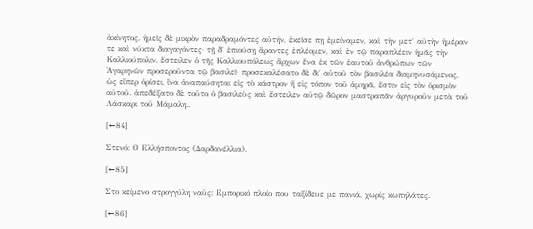ἀκίνητος. ἡμεῖς δὲ μικρὸν παραδραμόντες αὐτήν, ἐκεῖσε πῃ ἐμείναμεν, καὶ τὴν μετ΄ αὐτὴν ἡμέραν τε καὶ νύκτα διαγαγόντες· τῇ δ΄ ἐπιούσῃ ἄραντες ἐπλέομεν, καὶ ἐν τῷ παραπλέειν ἡμᾶς τὴν Καλλιούπολιν, ἔστειλεν ὁ τῆς Καλλιουπόλεως ἄρχων ἕνα ἐκ τῶν ἑαυτοῦ ἀνθρώπων τῶν Ἁγαρηνῶν προσεροῦντα τῷ βασιλεῖ· προσεκαλέσατο δὲ δι΄ αὐτοῦ τὸν βασιλέα διαμηνυσάμενος, ὡς εἴπερ ὁρίσει, ἵνα ἀναπαύσηται εἰς τὸ κάστρον ἤ εἰς τόπον τοῦ ἀμηρᾶ, ἔστιν εἰς τὸν ὁρισμὸν αὐτοῦ. ἀπεδέξατο δὲ τοῦτο ὁ βασιλεὺς καὶ ἔστειλεν αὐτῷ δῶρον μαστραπᾶν ἀργυροῦν μετὰ τοῦ Λάσκαρι τοῦ Μάμαλη..

[←84]

Στενό: Ο Ελλήσποντος (Δαρδανέλλια).

[←85]

Στο κείμενο στρογγύλη ναῦς: Εμπορικό πλοίο που ταξίδευε με πανιά, χωρίς κωπηλάτες.

[←86]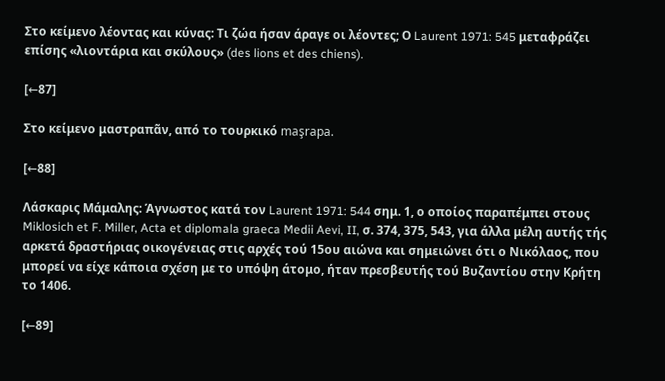Στο κείμενο λέοντας και κύνας: Τι ζώα ήσαν άραγε οι λέοντες; Ο Laurent 1971: 545 μεταφράζει επίσης «λιοντάρια και σκύλους» (des lions et des chiens).

[←87]

Στο κείμενο μαστραπᾶν, από το τουρκικό maşrapa.

[←88]

Λάσκαρις Μάμαλης: Άγνωστος κατά τον Laurent 1971: 544 σημ. 1, ο οποίος παραπέμπει στους Miklosich et F. Miller, Acta et diplomala graeca Medii Aevi, II, σ. 374, 375, 543, για άλλα μέλη αυτής τής αρκετά δραστήριας οικογένειας στις αρχές τού 15ου αιώνα και σημειώνει ότι ο Νικόλαος, που μπορεί να είχε κάποια σχέση με το υπόψη άτομο, ήταν πρεσβευτής τού Βυζαντίου στην Κρήτη το 1406.

[←89]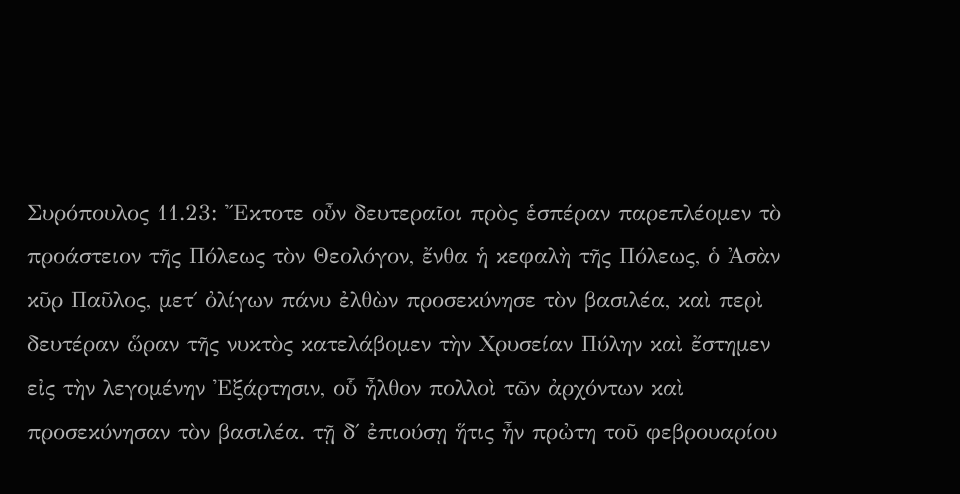Συρόπουλος 11.23: Ἔκτοτε οὖν δευτεραῖοι πρὸς ἑσπέραν παρεπλέομεν τὸ προάστειον τῆς Πόλεως τὸν Θεολόγον, ἔνθα ἡ κεφαλὴ τῆς Πόλεως, ὁ Ἀσὰν κῦρ Παῦλος, μετ΄ ὀλίγων πάνυ ἐλθὼν προσεκύνησε τὸν βασιλέα, καὶ περὶ δευτέραν ὥραν τῆς νυκτὸς κατελάβομεν τὴν Χρυσείαν Πύλην καὶ ἔστημεν εἰς τὴν λεγομένην Ἐξάρτησιν, οὗ ἦλθον πολλοὶ τῶν ἀρχόντων καὶ προσεκύνησαν τὸν βασιλέα. τῇ δ΄ ἐπιούσῃ ἥτις ἦν πρὠτη τοῦ φεβρουαρίου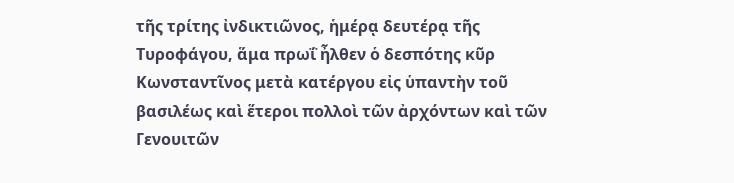τῆς τρίτης ἰνδικτιῶνος, ἡμέρᾳ δευτέρᾳ τῆς Τυροφάγου, ἅμα πρωΐ ἦλθεν ὁ δεσπότης κῦρ Κωνσταντῖνος μετὰ κατέργου εἰς ὑπαντὴν τοῦ βασιλέως καὶ ἕτεροι πολλοὶ τῶν ἀρχόντων καὶ τῶν Γενουιτῶν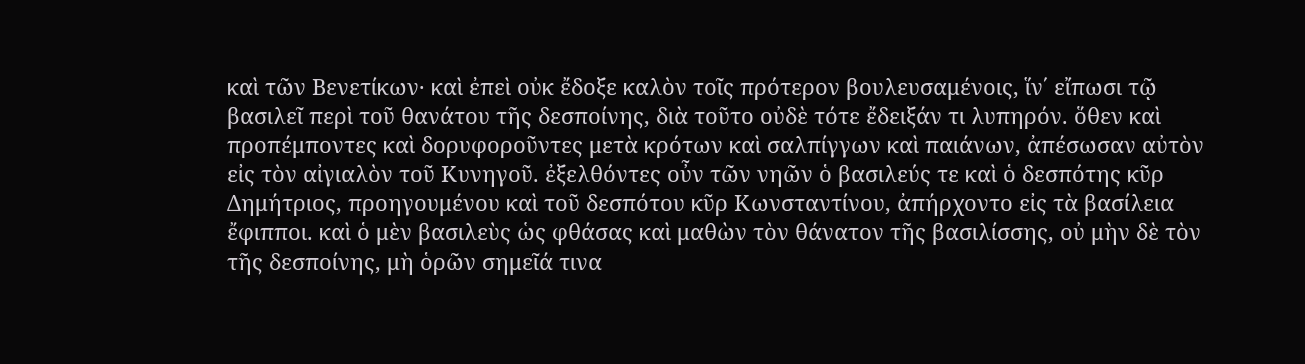καὶ τῶν Βενετίκων· καὶ ἐπεὶ οὐκ ἔδοξε καλὸν τοῖς πρότερον βουλευσαμένοις, ἵν΄ εἴπωσι τῷ βασιλεῖ περὶ τοῦ θανάτου τῆς δεσποίνης, διὰ τοῦτο οὐδὲ τότε ἔδειξάν τι λυπηρόν. ὅθεν καὶ προπέμποντες καὶ δορυφοροῦντες μετὰ κρότων καὶ σαλπίγγων καὶ παιάνων, ἀπέσωσαν αὐτὸν εἰς τὸν αἰγιαλὸν τοῦ Κυνηγοῦ. ἐξελθόντες οὖν τῶν νηῶν ὁ βασιλεύς τε καὶ ὁ δεσπότης κῦρ Δημήτριος, προηγουμένου καὶ τοῦ δεσπότου κῦρ Κωνσταντίνου, ἀπήρχοντο εἰς τὰ βασίλεια ἔφιπποι. καὶ ὁ μὲν βασιλεὺς ὡς φθάσας καὶ μαθὼν τὸν θάνατον τῆς βασιλίσσης, οὐ μὴν δὲ τὸν τῆς δεσποίνης, μὴ ὁρῶν σημεῖά τινα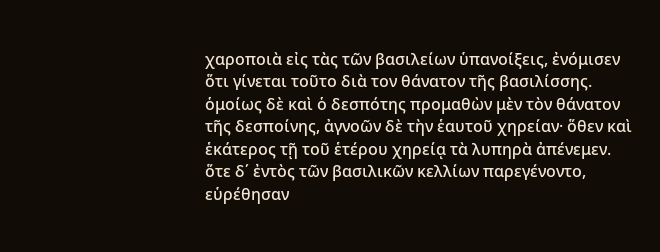χαροποιὰ εἰς τὰς τῶν βασιλείων ὑπανοίξεις, ἐνόμισεν ὅτι γίνεται τοῦτο διὰ τον θάνατον τῆς βασιλίσσης. ὁμοίως δὲ καὶ ὁ δεσπότης προμαθὼν μὲν τὸν θάνατον τῆς δεσποίνης, ἀγνοῶν δὲ τὴν ἑαυτοῦ χηρείαν· ὅθεν καὶ ἑκάτερος τῇ τοῦ ἑτέρου χηρείᾳ τὰ λυπηρὰ ἀπένεμεν. ὅτε δ΄ ἐντὸς τῶν βασιλικῶν κελλίων παρεγένοντο, εὑρέθησαν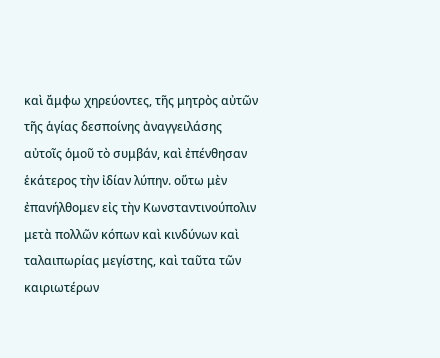καὶ ἄμφω χηρεύοντες, τῆς μητρὸς αὐτῶν τῆς ἁγίας δεσποίνης ἀναγγειλάσης αὐτοῖς ὁμοῦ τὸ συμβάν, καὶ ἐπένθησαν ἑκάτερος τὴν ἰδίαν λύπην. οὕτω μὲν ἐπανήλθομεν εἰς τὴν Κωνσταντινούπολιν μετὰ πολλῶν κόπων καὶ κινδύνων καὶ ταλαιπωρίας μεγίστης, καὶ ταῦτα τῶν καιριωτέρων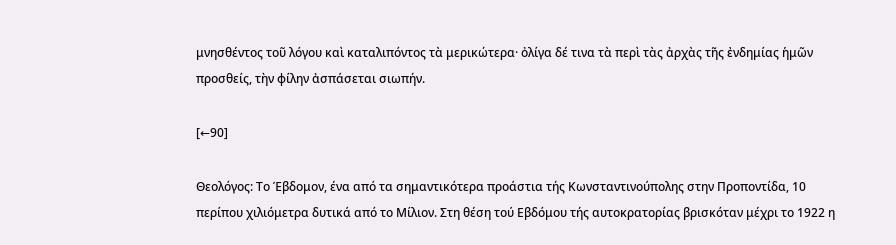μνησθέντος τοῦ λόγου καὶ καταλιπόντος τὰ μερικώτερα· ὀλίγα δέ τινα τὰ περὶ τὰς ἀρχὰς τῆς ἐνδημίας ἡμῶν προσθείς, τὴν φίλην ἀσπάσεται σιωπήν.

[←90]

Θεολόγος: Το Έβδομον, ένα από τα σημαντικότερα προάστια τής Κωνσταντινούπολης στην Προποντίδα, 10 περίπου χιλιόμετρα δυτικά από το Μίλιον. Στη θέση τού Εβδόμου τής αυτοκρατορίας βρισκόταν μέχρι το 1922 η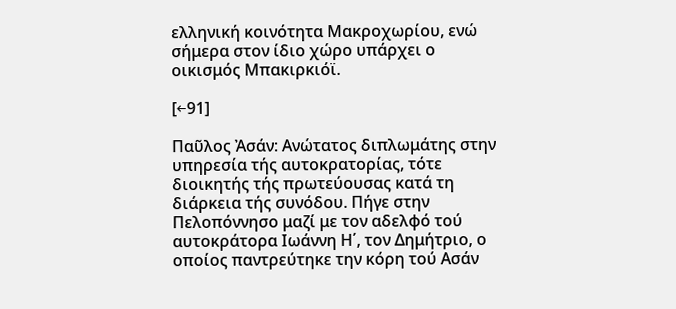ελληνική κοινότητα Μακροχωρίου, ενώ σήμερα στον ίδιο χώρο υπάρχει ο οικισμός Μπακιρκιόϊ.

[←91]

Παῦλος Ἀσάν: Ανώτατος διπλωμάτης στην υπηρεσία τής αυτοκρατορίας, τότε διοικητής τής πρωτεύουσας κατά τη διάρκεια τής συνόδου. Πήγε στην Πελοπόννησο μαζί με τον αδελφό τού αυτοκράτορα Ιωάννη Η΄, τον Δημήτριο, ο οποίος παντρεύτηκε την κόρη τού Ασάν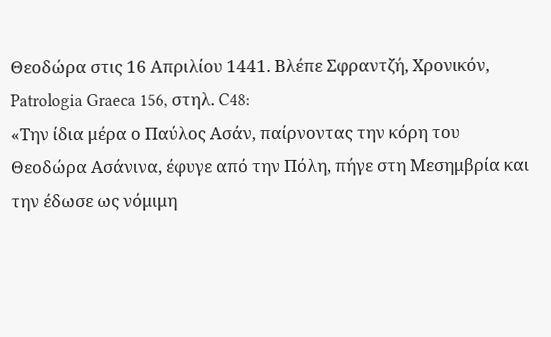Θεοδώρα στις 16 Απριλίου 1441. Βλέπε Σφραντζή, Χρονικόν, Patrologia Graeca 156, στηλ. C48:
«Την ίδια μέρα ο Παύλος Ασάν, παίρνοντας την κόρη του Θεοδώρα Ασάνινα, έφυγε από την Πόλη, πήγε στη Μεσημβρία και την έδωσε ως νόμιμη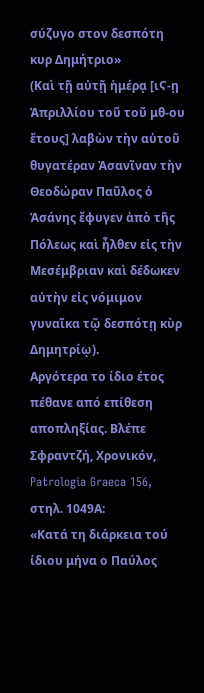σύζυγο στον δεσπότη κυρ Δημήτριο»
(Καὶ τῇ αὐτῇ ἡμέρᾳ [ιϚ-ῃ Ἀπριλλίου τοῦ τοῦ μθ-ου ἔτους] λαβὼν τὴν αὑτοῦ θυγατέραν Ἀσανῖναν τὴν Θεοδώραν Παῦλος ὁ Ἀσάνης ἔφυγεν ἀπὸ τῆς Πόλεως καὶ ἦλθεν εἰς τὴν Μεσέμβριαν καὶ δέδωκεν αὐτὴν εἰς νόμιμον γυναῖκα τῷ δεσπότῃ κὺρ Δημητρίῳ).
Αργότερα το ίδιο έτος πέθανε από επίθεση αποπληξίας. Βλέπε Σφραντζή, Χρονικόν, Patrologia Graeca 156, στηλ. 1049Α:
«Κατά τη διάρκεια τού ίδιου μήνα ο Παύλος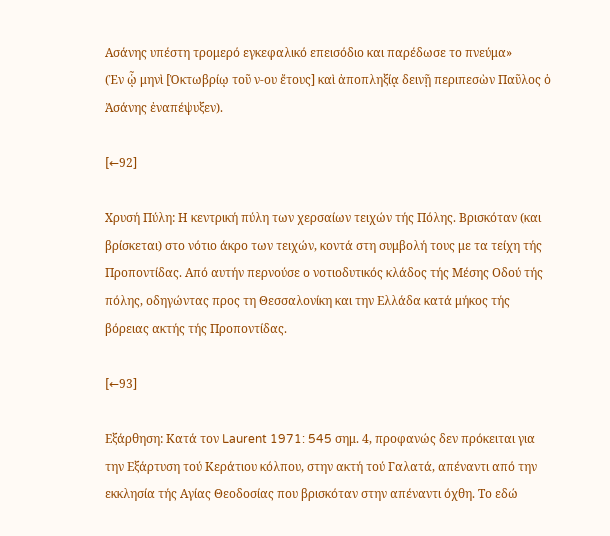Ασάνης υπέστη τρομερό εγκεφαλικό επεισόδιο και παρέδωσε το πνεύμα»
(Ἐν ᾧ μηνὶ [Ὀκτωβρίῳ τοῦ ν-ου ἔτους] καὶ ἀποπληξίᾳ δεινῇ περιπεσὼν Παῦλος ὁ Ἀσάνης ἐναπέψυξεν).

[←92]

Χρυσή Πύλη: Η κεντρική πύλη των χερσαίων τειχών τής Πόλης. Βρισκόταν (και βρίσκεται) στο νότιο άκρο των τειχών, κοντά στη συμβολή τους με τα τείχη τής Προποντίδας. Από αυτήν περνούσε ο νοτιοδυτικός κλάδος τής Μέσης Οδού τής πόλης, οδηγώντας προς τη Θεσσαλονίκη και την Ελλάδα κατά μήκος τής βόρειας ακτής τής Προποντίδας.

[←93]

Εξάρθηση: Κατά τον Laurent 1971: 545 σημ. 4, προφανώς δεν πρόκειται για την Εξάρτυση τού Κεράτιου κόλπου, στην ακτή τού Γαλατά, απέναντι από την εκκλησία τής Αγίας Θεοδοσίας που βρισκόταν στην απέναντι όχθη. Το εδώ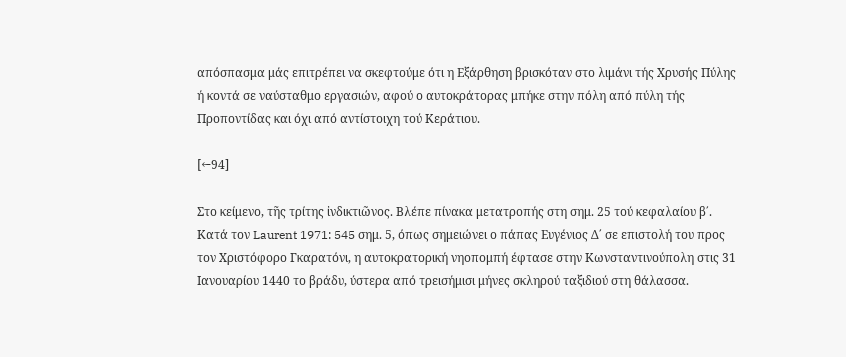απόσπασμα μάς επιτρέπει να σκεφτούμε ότι η Εξάρθηση βρισκόταν στο λιμάνι τής Χρυσής Πύλης ή κοντά σε ναύσταθμο εργασιών, αφού ο αυτοκράτορας μπήκε στην πόλη από πύλη τής Προποντίδας και όχι από αντίστοιχη τού Κεράτιου.

[←94]

Στο κείμενο, τῆς τρίτης ἰνδικτιῶνος. Βλέπε πίνακα μετατροπής στη σημ. 25 τού κεφαλαίου β΄. Κατά τον Laurent 1971: 545 σημ. 5, όπως σημειώνει ο πάπας Ευγένιος Δ΄ σε επιστολή του προς τον Χριστόφορο Γκαρατόνι, η αυτοκρατορική νηοπομπή έφτασε στην Κωνσταντινούπολη στις 31 Ιανουαρίου 1440 το βράδυ, ύστερα από τρεισήμισι μήνες σκληρού ταξιδιού στη θάλασσα.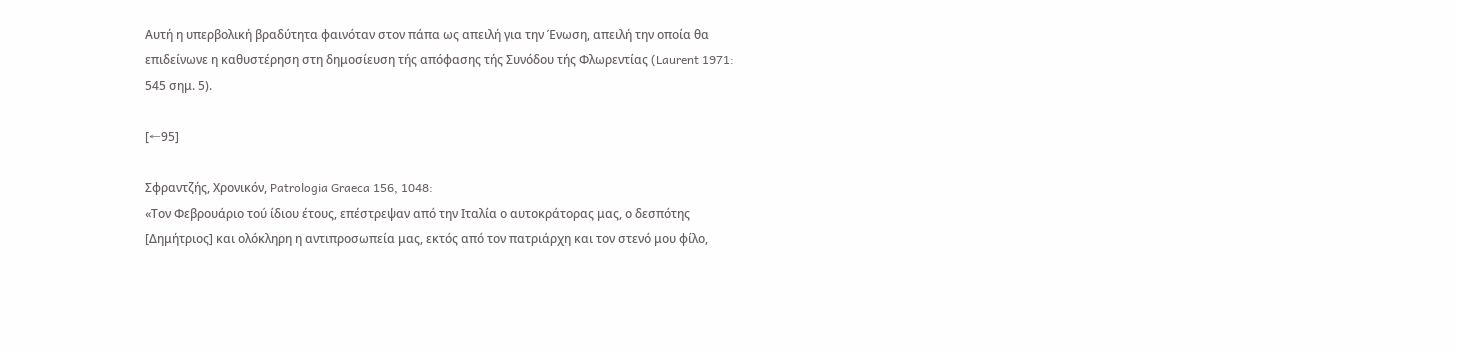Αυτή η υπερβολική βραδύτητα φαινόταν στον πάπα ως απειλή για την Ένωση, απειλή την οποία θα επιδείνωνε η καθυστέρηση στη δημοσίευση τής απόφασης τής Συνόδου τής Φλωρεντίας (Laurent 1971: 545 σημ. 5).

[←95]

Σφραντζής, Χρονικόν, Patrologia Graeca 156, 1048:
«Τον Φεβρουάριο τού ίδιου έτους, επέστρεψαν από την Ιταλία ο αυτοκράτορας μας, ο δεσπότης [Δημήτριος] και ολόκληρη η αντιπροσωπεία μας, εκτός από τον πατριάρχη και τον στενό μου φίλο,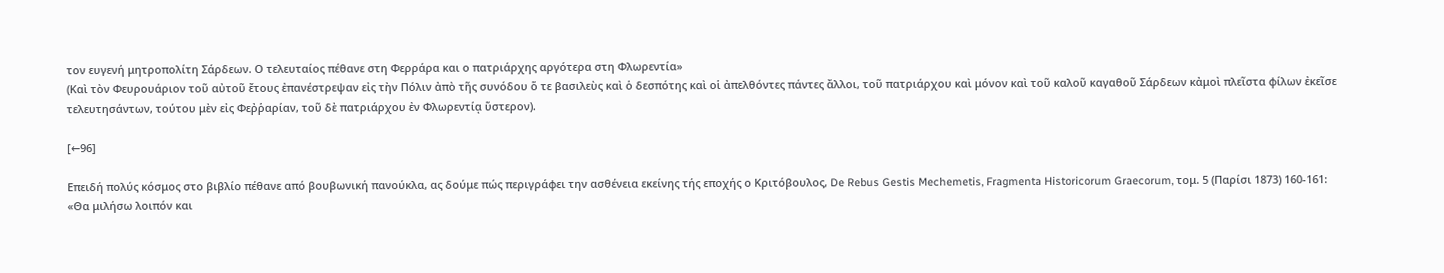τον ευγενή μητροπολίτη Σάρδεων. Ο τελευταίος πέθανε στη Φερράρα και ο πατριάρχης αργότερα στη Φλωρεντία»
(Καὶ τὸν Φευρουάριον τοῦ αὐτοῦ ἔτους ἐπανέστρεψαν εἰς τὴν Πόλιν ἀπὸ τῆς συνόδου ὅ τε βασιλεὺς καὶ ὁ δεσπότης καὶ οἱ ἀπελθόντες πάντες ἄλλοι, τοῦ πατριάρχου καὶ μόνον καὶ τοῦ καλοῦ καγαθοῦ Σάρδεων κἀμοὶ πλεῖστα φίλων ἐκεῖσε τελευτησάντων, τούτου μὲν εἰς Φεῤῥαρίαν, τοῦ δὲ πατριάρχου ἐν Φλωρεντίᾳ ὕστερον).

[←96]

Επειδή πολύς κόσμος στο βιβλίο πέθανε από βουβωνική πανούκλα, ας δούμε πώς περιγράφει την ασθένεια εκείνης τής εποχής ο Κριτόβουλος, De Rebus Gestis Mechemetis, Fragmenta Historicorum Graecorum, τομ. 5 (Παρίσι 1873) 160-161:
«Θα μιλήσω λοιπόν και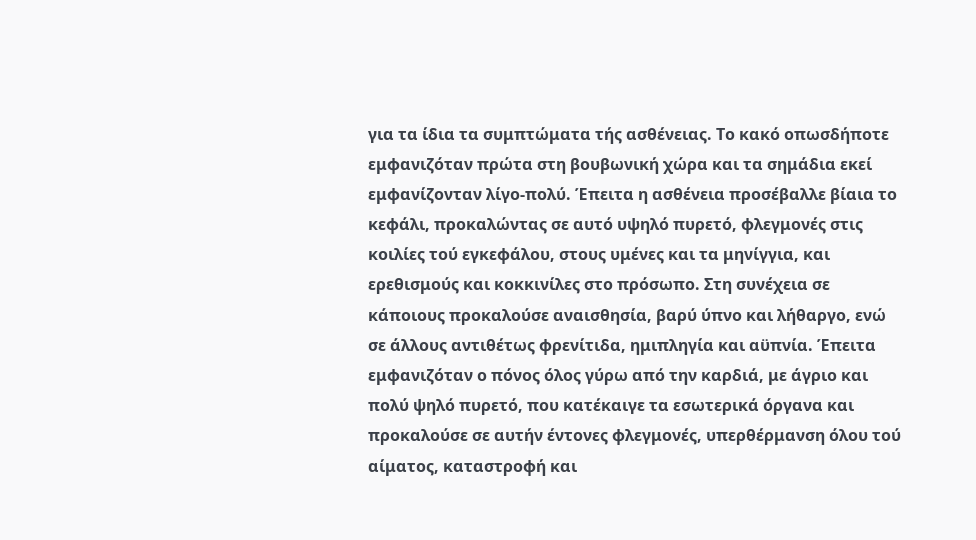για τα ίδια τα συμπτώματα τής ασθένειας. Το κακό οπωσδήποτε εμφανιζόταν πρώτα στη βουβωνική χώρα και τα σημάδια εκεί εμφανίζονταν λίγο-πολύ. Έπειτα η ασθένεια προσέβαλλε βίαια το κεφάλι, προκαλώντας σε αυτό υψηλό πυρετό, φλεγμονές στις κοιλίες τού εγκεφάλου, στους υμένες και τα μηνίγγια, και ερεθισμούς και κοκκινίλες στο πρόσωπο. Στη συνέχεια σε κάποιους προκαλούσε αναισθησία, βαρύ ύπνο και λήθαργο, ενώ σε άλλους αντιθέτως φρενίτιδα, ημιπληγία και αϋπνία. Έπειτα εμφανιζόταν ο πόνος όλος γύρω από την καρδιά, με άγριο και πολύ ψηλό πυρετό, που κατέκαιγε τα εσωτερικά όργανα και προκαλούσε σε αυτήν έντονες φλεγμονές, υπερθέρμανση όλου τού αίματος, καταστροφή και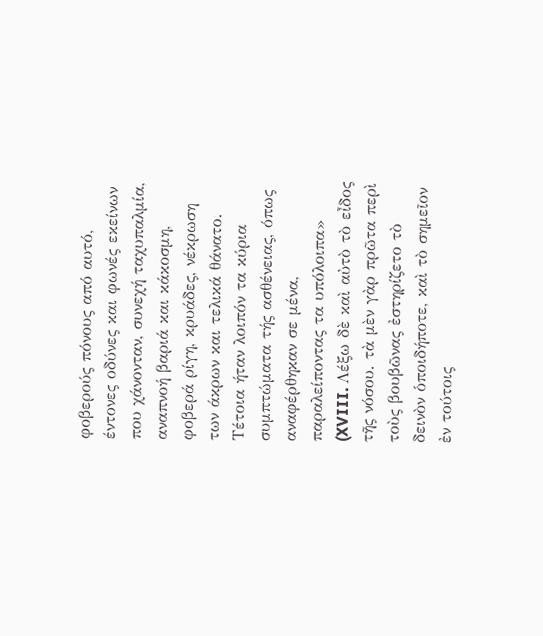φοβερούς πόνους από αυτό, έντονες οδύνες και φωνές εκείνων που χάνονταν, συνεχή ταχυπαλμία, αναπνοή βαριά και κάκοσμη, φοβερά ρίγη, κρυάδες, νέκρωση των άκρων και τελικά θάνατο. Τέτοια ήταν λοιπόν τα κύρια συμπτώματα τής ασθένειας, όπως αναφέρθηκαν σε μένα, παραλείποντας τα υπόλοιπα»
(XVIII. Λέξω δὲ καὶ αὐτὸ τὸ εἶδος τῆς νόσου. τὰ μὲν γὰρ πρῶτα περὶ τοὺς βουβῶνας ἐστηρίζετο τὸ δεινὸν ὁποιδήποτε, καὶ τὸ σημεῖον ἐν τούτοις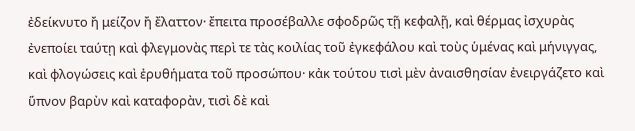ἐδείκνυτο ἤ μείζον ἤ ἔλαττον· ἔπειτα προσέβαλλε σφοδρῶς τῇ κεφαλῇ, καὶ θέρμας ἰσχυρὰς ἐνεποίει ταύτῃ καὶ φλεγμονὰς περὶ τε τὰς κοιλίας τοῦ ἐγκεφάλου καὶ τοὺς ὑμένας καὶ μήνιγγας, καὶ φλογώσεις καὶ ἐρυθήματα τοῦ προσώπου· κἀκ τούτου τισὶ μὲν ἀναισθησίαν ἐνειργάζετο καὶ ὕπνον βαρὺν καὶ καταφορὰν, τισὶ δὲ καὶ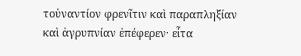τοὐναντίον φρενῖτιν καὶ παραπληξίαν καὶ ἀγρυπνίαν ἐπέφερεν· εἶτα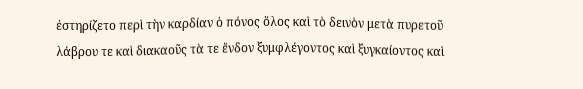ἐστηρίζετο περὶ τὴν καρδίαν ὁ πόνος ὅλος καὶ τὸ δεινὸν μετὰ πυρετοῦ λάβρου τε καὶ διακαοῦς τὰ τε ἔνδον ξυμφλέγοντος καὶ ξυγκαίοντος καὶ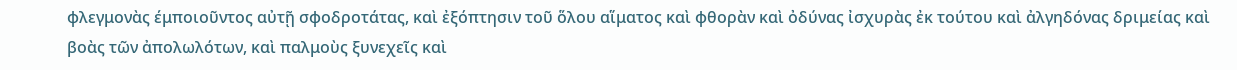φλεγμονὰς έμποιοῦντος αὐτῇ σφοδροτάτας, καὶ ἐξόπτησιν τοῦ ὅλου αἵματος καὶ φθορὰν καὶ ὀδύνας ἰσχυρὰς ἐκ τούτου καὶ ἀλγηδόνας δριμείας καὶ βοὰς τῶν ἀπολωλότων, καὶ παλμοὺς ξυνεχεῖς καὶ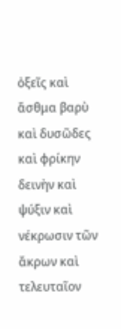ὀξεῖς καὶ ἄσθμα βαρὺ καὶ δυσῶδες καὶ φρίκην δεινὴν καὶ ψύξιν καὶ νέκρωσιν τῶν ἄκρων καὶ τελευταῖον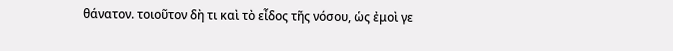θάνατον. τοιοῦτον δὴ τι καὶ τὸ εἶδος τῆς νόσου, ὡς ἐμοὶ γε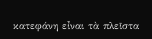κατεφάνη εἶναι τὰ πλεῖστα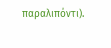παραλιπόντι).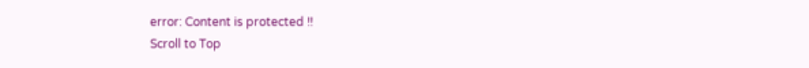error: Content is protected !!
Scroll to Top